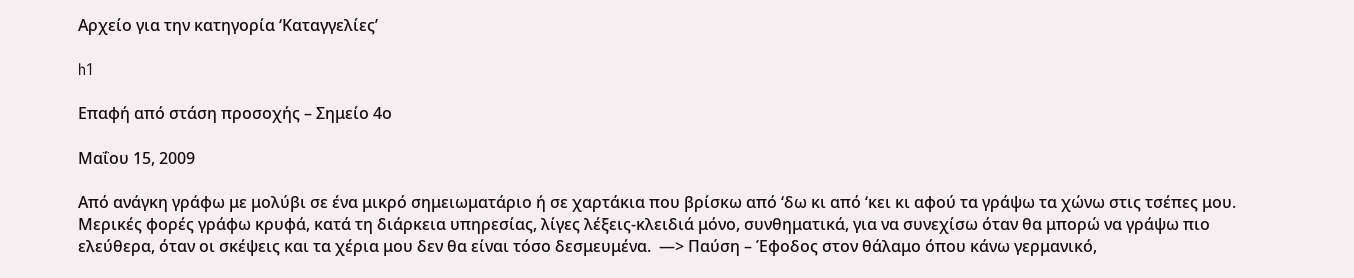Αρχείο για την κατηγορία ‘Καταγγελίες’

h1

Επαφή από στάση προσοχής – Σημείο 4ο

Μαΐου 15, 2009

Από ανάγκη γράφω με μολύβι σε ένα μικρό σημειωματάριο ή σε χαρτάκια που βρίσκω από ‘δω κι από ‘κει κι αφού τα γράψω τα χώνω στις τσέπες μου. Μερικές φορές γράφω κρυφά, κατά τη διάρκεια υπηρεσίας, λίγες λέξεις-κλειδιά μόνο, συνθηματικά, για να συνεχίσω όταν θα μπορώ να γράψω πιο ελεύθερα, όταν οι σκέψεις και τα χέρια μου δεν θα είναι τόσο δεσμευμένα.  —> Παύση – Έφοδος στον θάλαμο όπου κάνω γερμανικό,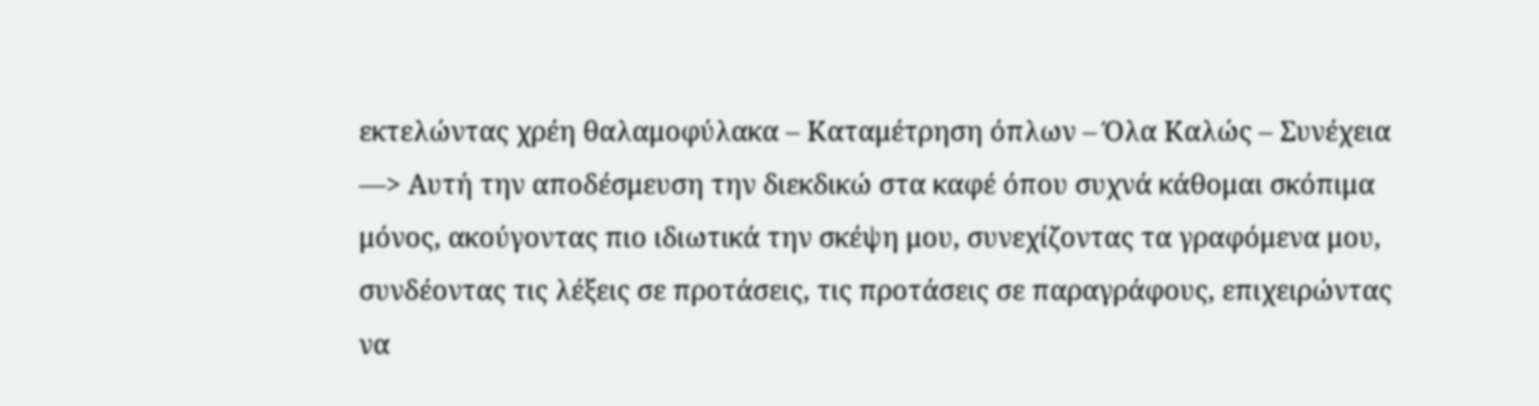εκτελώντας χρέη θαλαμοφύλακα – Καταμέτρηση όπλων – Όλα Καλώς – Συνέχεια —> Αυτή την αποδέσμευση την διεκδικώ στα καφέ όπου συχνά κάθομαι σκόπιμα μόνος, ακούγοντας πιο ιδιωτικά την σκέψη μου, συνεχίζοντας τα γραφόμενα μου, συνδέοντας τις λέξεις σε προτάσεις, τις προτάσεις σε παραγράφους, επιχειρώντας να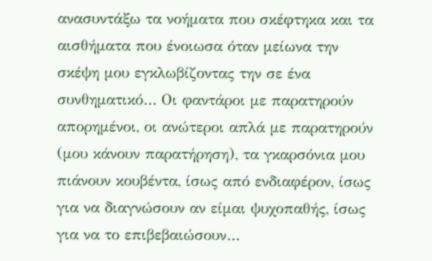ανασυντάξω τα νοήματα που σκέφτηκα και τα αισθήματα που ένοιωσα όταν μείωνα την σκέψη μου εγκλωβίζοντας την σε ένα συνθηματικό… Οι φαντάροι με παρατηρούν απορημένοι, οι ανώτεροι απλά με παρατηρούν (μου κάνουν παρατήρηση), τα γκαρσόνια μου πιάνουν κουβέντα, ίσως από ενδιαφέρον, ίσως για να διαγνώσουν αν είμαι ψυχοπαθής, ίσως για να το επιβεβαιώσουν…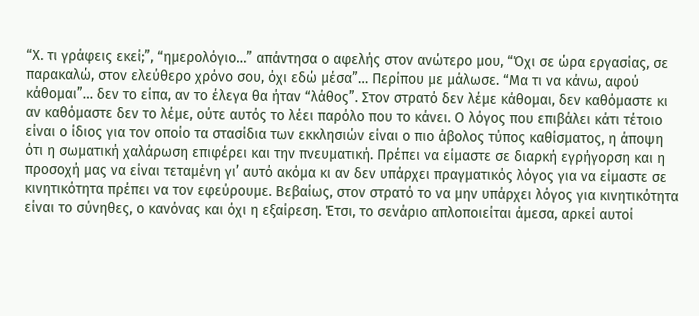“Χ. τι γράφεις εκεί;”, “ημερολόγιο…” απάντησα ο αφελής στον ανώτερο μου, “Όχι σε ώρα εργασίας, σε παρακαλώ, στον ελεύθερο χρόνο σου, όχι εδώ μέσα”… Περίπου με μάλωσε. “Μα τι να κάνω, αφού κάθομαι”… δεν το είπα, αν το έλεγα θα ήταν “λάθος”. Στον στρατό δεν λέμε κάθομαι, δεν καθόμαστε κι αν καθόμαστε δεν το λέμε, ούτε αυτός το λέει παρόλο που το κάνει. Ο λόγος που επιβάλει κάτι τέτοιο είναι ο ίδιος για τον οποίο τα στασίδια των εκκλησιών είναι ο πιο άβολος τύπος καθίσματος, η άποψη ότι η σωματική χαλάρωση επιφέρει και την πνευματική. Πρέπει να είμαστε σε διαρκή εγρήγορση και η προσοχή μας να είναι τεταμένη γι’ αυτό ακόμα κι αν δεν υπάρχει πραγματικός λόγος για να είμαστε σε κινητικότητα πρέπει να τον εφεύρουμε. Βεβαίως, στον στρατό το να μην υπάρχει λόγος για κινητικότητα είναι το σύνηθες, ο κανόνας και όχι η εξαίρεση. Έτσι, το σενάριο απλοποιείται άμεσα, αρκεί αυτοί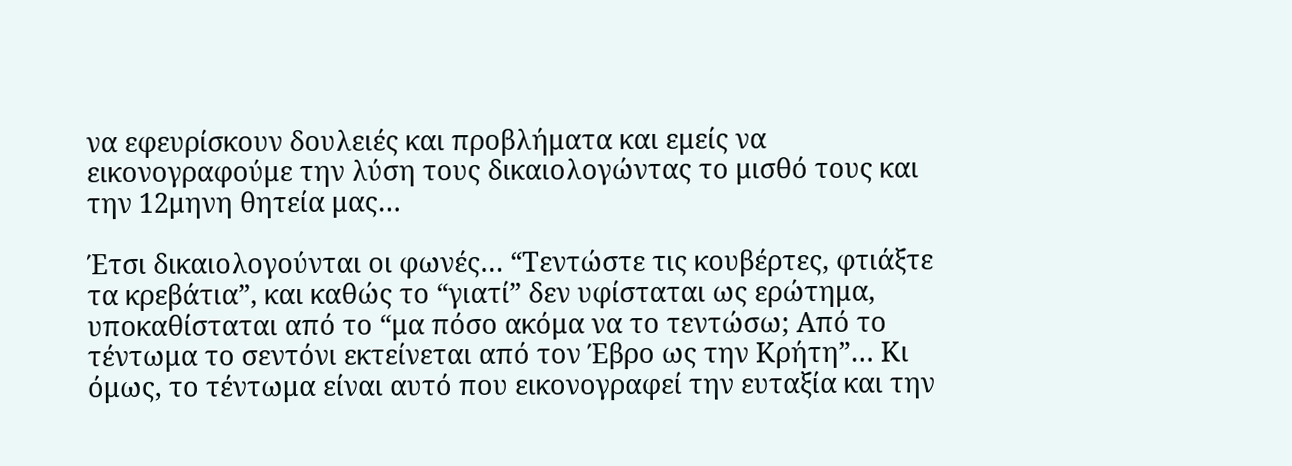να εφευρίσκουν δουλειές και προβλήματα και εμείς να εικονογραφούμε την λύση τους δικαιολογώντας το μισθό τους και την 12μηνη θητεία μας…

Έτσι δικαιολογούνται οι φωνές… “Τεντώστε τις κουβέρτες, φτιάξτε τα κρεβάτια”, και καθώς το “γιατί” δεν υφίσταται ως ερώτημα, υποκαθίσταται από το “μα πόσο ακόμα να το τεντώσω; Από το τέντωμα το σεντόνι εκτείνεται από τον Έβρο ως την Κρήτη”… Κι όμως, το τέντωμα είναι αυτό που εικονογραφεί την ευταξία και την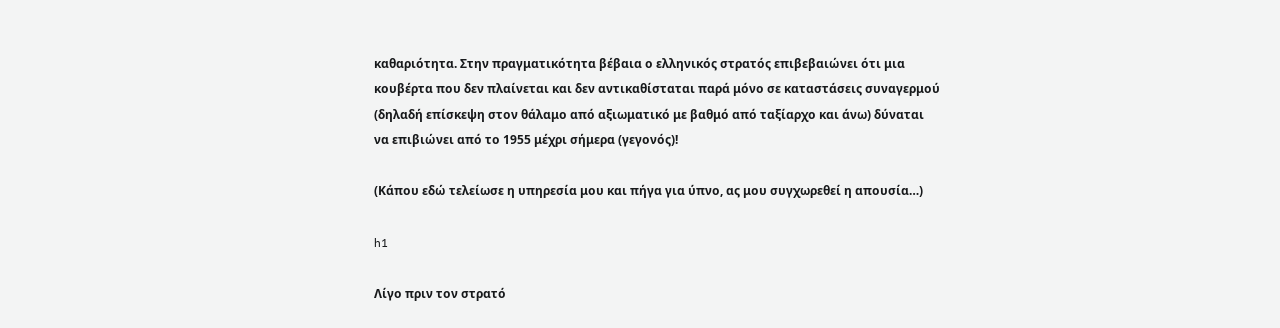καθαριότητα. Στην πραγματικότητα βέβαια ο ελληνικός στρατός επιβεβαιώνει ότι μια κουβέρτα που δεν πλαίνεται και δεν αντικαθίσταται παρά μόνο σε καταστάσεις συναγερμού (δηλαδή επίσκεψη στον θάλαμο από αξιωματικό με βαθμό από ταξίαρχο και άνω) δύναται να επιβιώνει από το 1955 μέχρι σήμερα (γεγονός)!

(Κάπου εδώ τελείωσε η υπηρεσία μου και πήγα για ύπνο, ας μου συγχωρεθεί η απουσία…)

h1

Λίγο πριν τον στρατό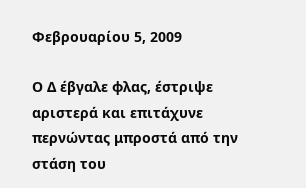Φεβρουαρίου 5, 2009

Ο Δ έβγαλε φλας, έστριψε αριστερά και επιτάχυνε περνώντας μπροστά από την στάση του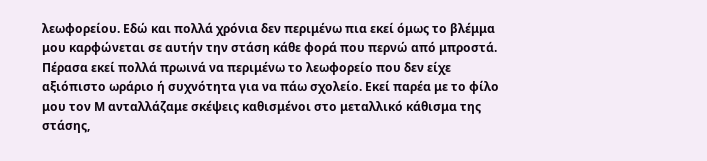λεωφορείου. Εδώ και πολλά χρόνια δεν περιμένω πια εκεί όμως το βλέμμα μου καρφώνεται σε αυτήν την στάση κάθε φορά που περνώ από μπροστά. Πέρασα εκεί πολλά πρωινά να περιμένω το λεωφορείο που δεν είχε αξιόπιστο ωράριο ή συχνότητα για να πάω σχολείο. Εκεί παρέα με το φίλο μου τον Μ ανταλλάζαμε σκέψεις καθισμένοι στο μεταλλικό κάθισμα της στάσης,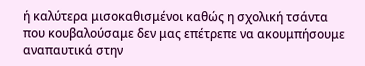ή καλύτερα μισοκαθισμένοι καθώς η σχολική τσάντα που κουβαλούσαμε δεν μας επέτρεπε να ακουμπήσουμε αναπαυτικά στην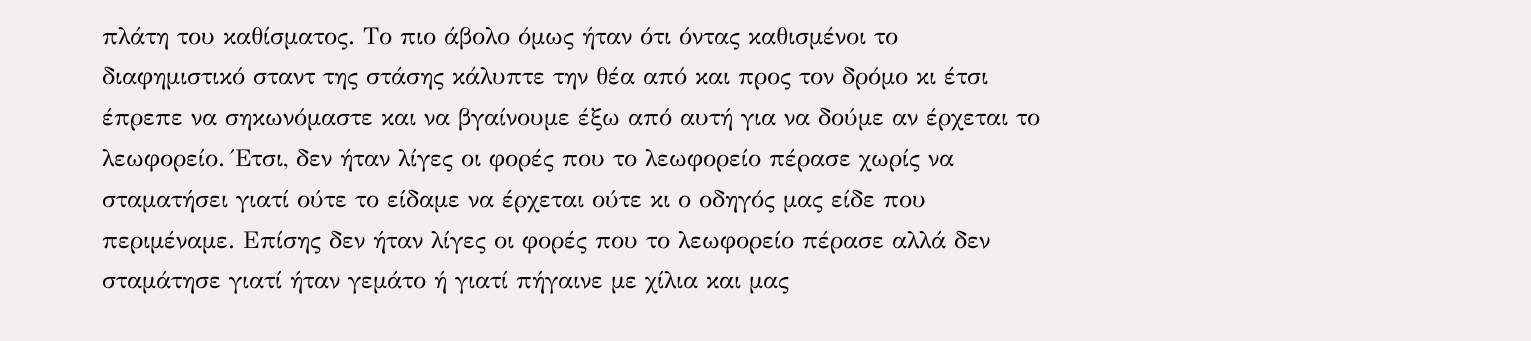πλάτη του καθίσματος. Το πιο άβολο όμως ήταν ότι όντας καθισμένοι το διαφημιστικό σταντ της στάσης κάλυπτε την θέα από και προς τον δρόμο κι έτσι έπρεπε να σηκωνόμαστε και να βγαίνουμε έξω από αυτή για να δούμε αν έρχεται το λεωφορείο. Έτσι, δεν ήταν λίγες οι φορές που το λεωφορείο πέρασε χωρίς να σταματήσει γιατί ούτε το είδαμε να έρχεται ούτε κι ο οδηγός μας είδε που περιμέναμε. Επίσης δεν ήταν λίγες οι φορές που το λεωφορείο πέρασε αλλά δεν σταμάτησε γιατί ήταν γεμάτο ή γιατί πήγαινε με χίλια και μας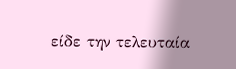είδε την τελευταία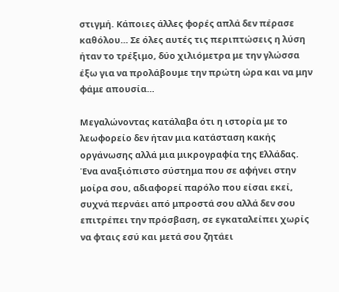στιγμή. Κάποιες άλλες φορές απλά δεν πέρασε καθόλου… Σε όλες αυτές τις περιπτώσεις η λύση ήταν το τρέξιμο, δύο χιλιόμετρα με την γλώσσα έξω για να προλάβουμε την πρώτη ώρα και να μην φάμε απουσία…

Μεγαλώνοντας κατάλαβα ότι η ιστορία με το λεωφορείο δεν ήταν μια κατάσταση κακής οργάνωσης αλλά μια μικρογραφία της Ελλάδας. Ένα αναξιόπιστο σύστημα που σε αφήνει στην μοίρα σου, αδιαφορεί παρόλο που είσαι εκεί, συχνά περνάει από μπροστά σου αλλά δεν σου επιτρέπει την πρόσβαση, σε εγκαταλείπει χωρίς να φταις εσύ και μετά σου ζητάει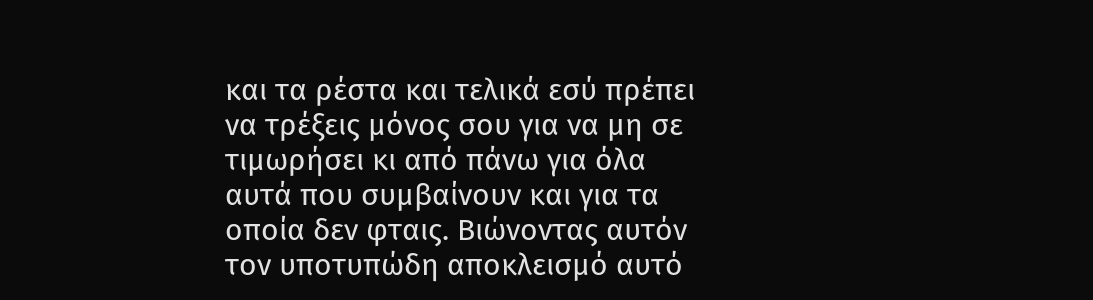και τα ρέστα και τελικά εσύ πρέπει να τρέξεις μόνος σου για να μη σε τιμωρήσει κι από πάνω για όλα αυτά που συμβαίνουν και για τα οποία δεν φταις. Βιώνοντας αυτόν τον υποτυπώδη αποκλεισμό αυτό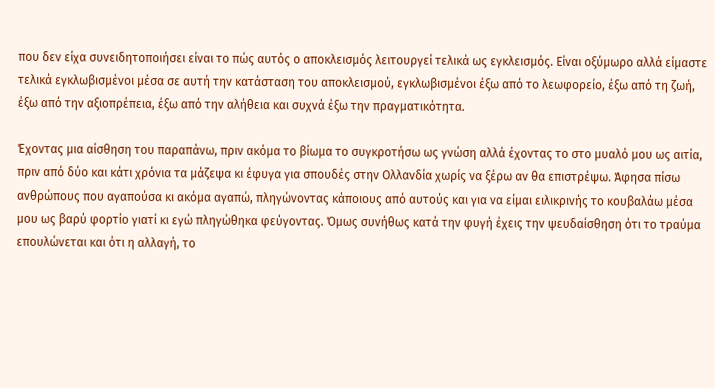που δεν είχα συνειδητοποιήσει είναι το πώς αυτός ο αποκλεισμός λειτουργεί τελικά ως εγκλεισμός. Είναι οξύμωρο αλλά είμαστε τελικά εγκλωβισμένοι μέσα σε αυτή την κατάσταση του αποκλεισμού, εγκλωβισμένοι έξω από το λεωφορείο, έξω από τη ζωή, έξω από την αξιοπρέπεια, έξω από την αλήθεια και συχνά έξω την πραγματικότητα.

Έχοντας μια αίσθηση του παραπάνω, πριν ακόμα το βίωμα το συγκροτήσω ως γνώση αλλά έχοντας το στο μυαλό μου ως αιτία, πριν από δύο και κάτι χρόνια τα μάζεψα κι έφυγα για σπουδές στην Ολλανδία χωρίς να ξέρω αν θα επιστρέψω. Άφησα πίσω ανθρώπους που αγαπούσα κι ακόμα αγαπώ, πληγώνοντας κάποιους από αυτούς και για να είμαι ειλικρινής το κουβαλάω μέσα μου ως βαρύ φορτίο γιατί κι εγώ πληγώθηκα φεύγοντας. Όμως συνήθως κατά την φυγή έχεις την ψευδαίσθηση ότι το τραύμα επουλώνεται και ότι η αλλαγή, το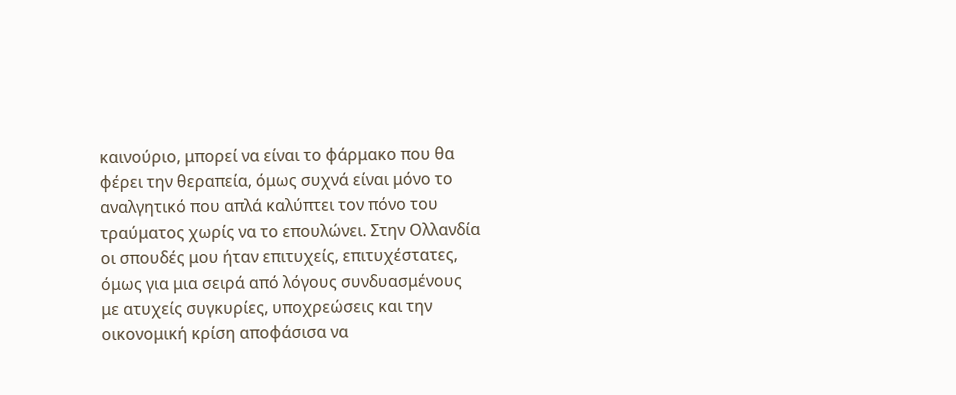καινούριο, μπορεί να είναι το φάρμακο που θα φέρει την θεραπεία, όμως συχνά είναι μόνο το αναλγητικό που απλά καλύπτει τον πόνο του τραύματος χωρίς να το επουλώνει. Στην Ολλανδία οι σπουδές μου ήταν επιτυχείς, επιτυχέστατες, όμως για μια σειρά από λόγους συνδυασμένους με ατυχείς συγκυρίες, υποχρεώσεις και την οικονομική κρίση αποφάσισα να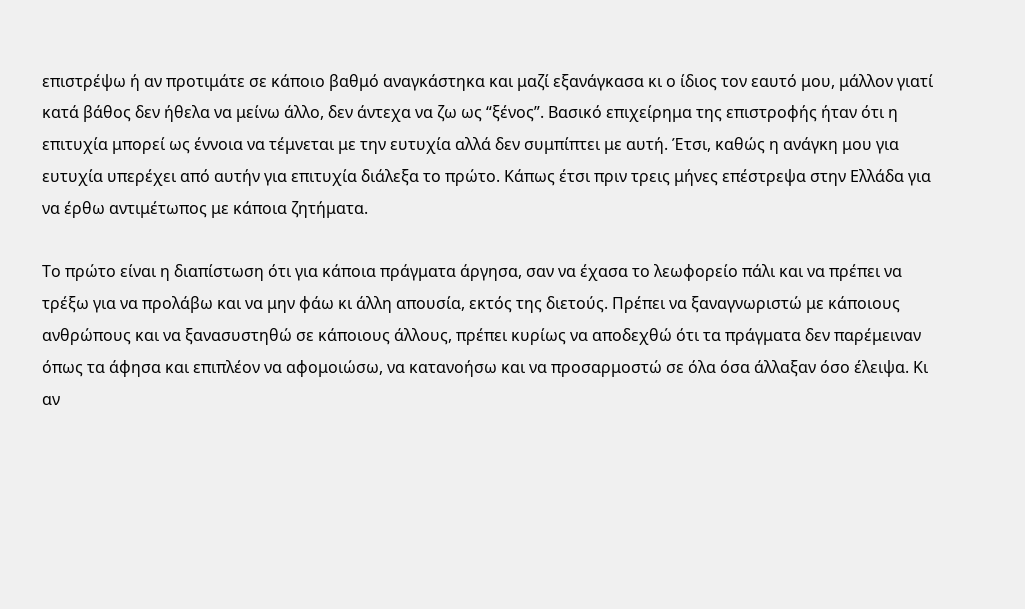επιστρέψω ή αν προτιμάτε σε κάποιο βαθμό αναγκάστηκα και μαζί εξανάγκασα κι ο ίδιος τον εαυτό μου, μάλλον γιατί κατά βάθος δεν ήθελα να μείνω άλλο, δεν άντεχα να ζω ως “ξένος”. Βασικό επιχείρημα της επιστροφής ήταν ότι η επιτυχία μπορεί ως έννοια να τέμνεται με την ευτυχία αλλά δεν συμπίπτει με αυτή. Έτσι, καθώς η ανάγκη μου για ευτυχία υπερέχει από αυτήν για επιτυχία διάλεξα το πρώτο. Κάπως έτσι πριν τρεις μήνες επέστρεψα στην Ελλάδα για να έρθω αντιμέτωπος με κάποια ζητήματα.

Το πρώτο είναι η διαπίστωση ότι για κάποια πράγματα άργησα, σαν να έχασα το λεωφορείο πάλι και να πρέπει να τρέξω για να προλάβω και να μην φάω κι άλλη απουσία, εκτός της διετούς. Πρέπει να ξαναγνωριστώ με κάποιους ανθρώπους και να ξανασυστηθώ σε κάποιους άλλους, πρέπει κυρίως να αποδεχθώ ότι τα πράγματα δεν παρέμειναν όπως τα άφησα και επιπλέον να αφομοιώσω, να κατανοήσω και να προσαρμοστώ σε όλα όσα άλλαξαν όσο έλειψα. Κι αν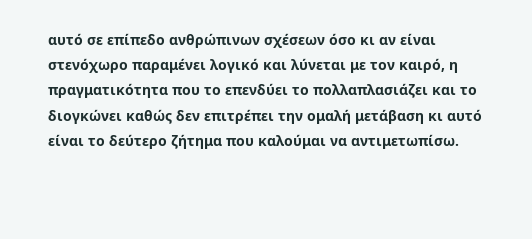αυτό σε επίπεδο ανθρώπινων σχέσεων όσο κι αν είναι στενόχωρο παραμένει λογικό και λύνεται με τον καιρό, η πραγματικότητα που το επενδύει το πολλαπλασιάζει και το διογκώνει καθώς δεν επιτρέπει την ομαλή μετάβαση κι αυτό είναι το δεύτερο ζήτημα που καλούμαι να αντιμετωπίσω.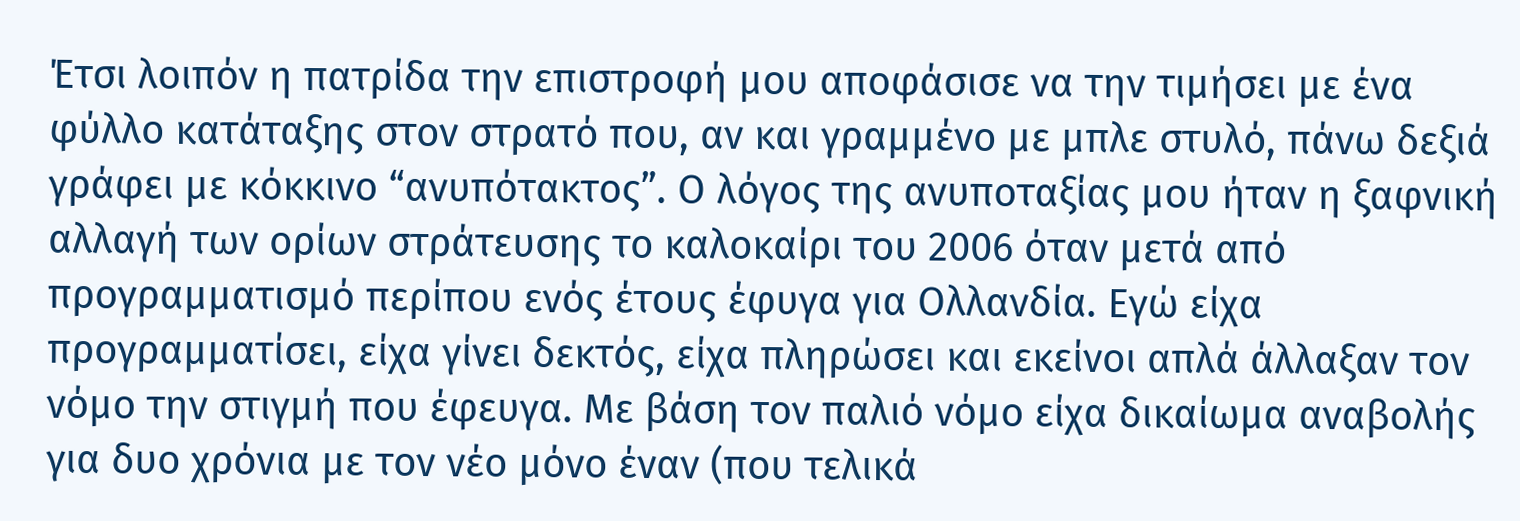Έτσι λοιπόν η πατρίδα την επιστροφή μου αποφάσισε να την τιμήσει με ένα φύλλο κατάταξης στον στρατό που, αν και γραμμένο με μπλε στυλό, πάνω δεξιά γράφει με κόκκινο “ανυπότακτος”. Ο λόγος της ανυποταξίας μου ήταν η ξαφνική αλλαγή των ορίων στράτευσης το καλοκαίρι του 2006 όταν μετά από προγραμματισμό περίπου ενός έτους έφυγα για Ολλανδία. Εγώ είχα προγραμματίσει, είχα γίνει δεκτός, είχα πληρώσει και εκείνοι απλά άλλαξαν τον νόμο την στιγμή που έφευγα. Με βάση τον παλιό νόμο είχα δικαίωμα αναβολής για δυο χρόνια με τον νέο μόνο έναν (που τελικά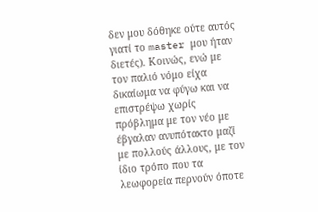δεν μου δόθηκε ούτε αυτός γιατί το master μου ήταν διετές). Κοινώς, ενώ με τον παλιό νόμο είχα δικαίωμα να φύγω και να επιστρέψω χωρίς πρόβλημα με τον νέο με έβγαλαν ανυπότακτο μαζί με πολλούς άλλους, με τον ίδιο τρόπο που τα λεωφορεία περνούν όποτε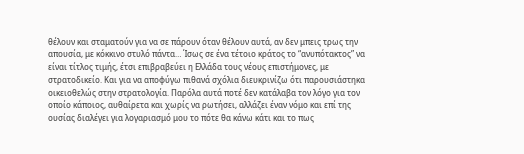θέλουν και σταματούν για να σε πάρουν όταν θέλουν αυτά, αν δεν μπεις τρως την απουσία, με κόκκινο στυλό πάντα… Ίσως σε ένα τέτοιο κράτος το “ανυπότακτος” να είναι τίτλος τιμής, έτσι επιβραβεύει η Ελλάδα τους νέους επιστήμονες, με στρατοδικείο. Και για να αποφύγω πιθανά σχόλια διευκρινίζω ότι παρουσιάστηκα οικειοθελώς στην στρατολογία. Παρόλα αυτά ποτέ δεν κατάλαβα τον λόγο για τον οποίο κάποιος, αυθαίρετα και χωρίς να ρωτήσει, αλλάζει έναν νόμο και επί της ουσίας διαλέγει για λογαριασμό μου το πότε θα κάνω κάτι και το πως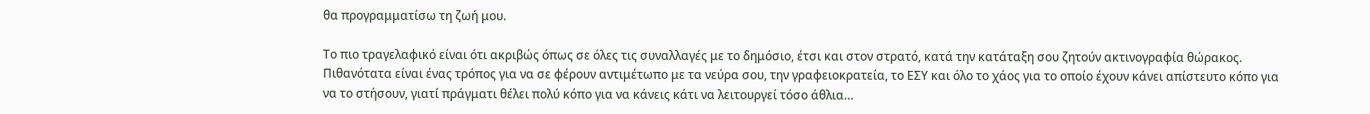θα προγραμματίσω τη ζωή μου.

Το πιο τραγελαφικό είναι ότι ακριβώς όπως σε όλες τις συναλλαγές με το δημόσιο, έτσι και στον στρατό, κατά την κατάταξη σου ζητούν ακτινογραφία θώρακος. Πιθανότατα είναι ένας τρόπος για να σε φέρουν αντιμέτωπο με τα νεύρα σου, την γραφειοκρατεία, το ΕΣΥ και όλο το χάος για το οποίο έχουν κάνει απίστευτο κόπο για να το στήσουν, γιατί πράγματι θέλει πολύ κόπο για να κάνεις κάτι να λειτουργεί τόσο άθλια…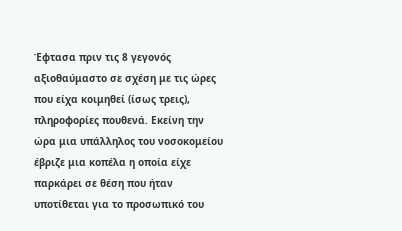Έφτασα πριν τις 8 γεγονός αξιοθαύμαστο σε σχέση με τις ώρες που είχα κοιμηθεί (ίσως τρεις), πληροφορίες πουθενά. Εκείνη την ώρα μια υπάλληλος του νοσοκομείου έβριζε μια κοπέλα η οποία είχε παρκάρει σε θέση που ήταν υποτίθεται για το προσωπικό του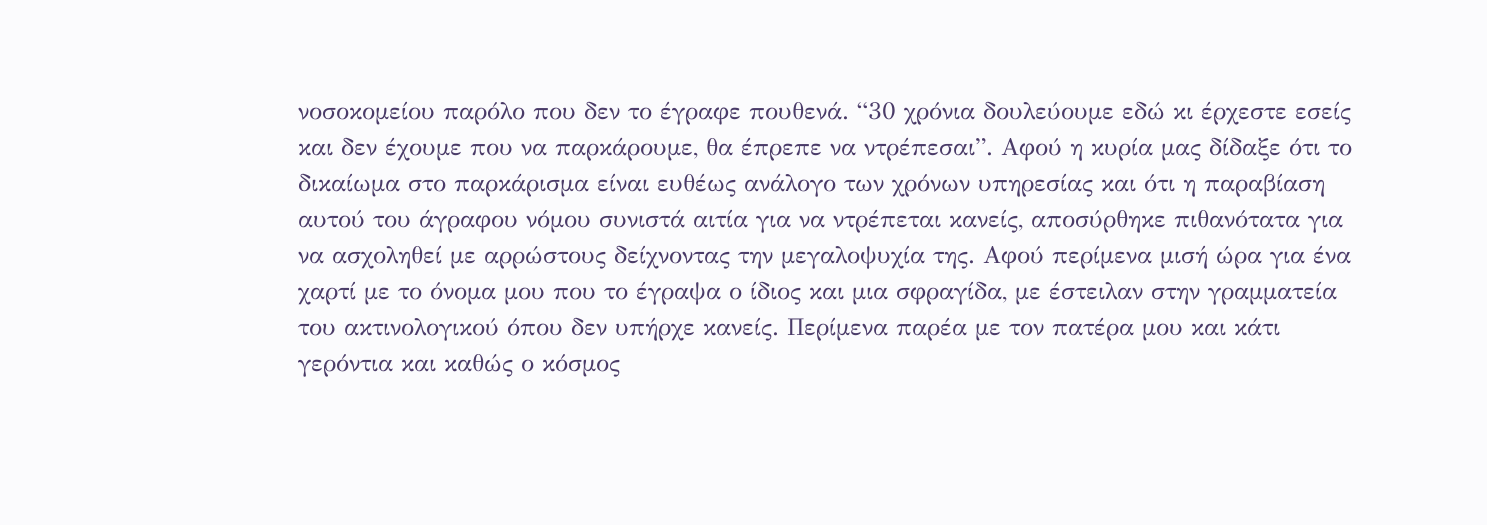νοσοκομείου παρόλο που δεν το έγραφε πουθενά. “30 χρόνια δουλεύουμε εδώ κι έρχεστε εσείς και δεν έχουμε που να παρκάρουμε, θα έπρεπε να ντρέπεσαι”. Αφού η κυρία μας δίδαξε ότι το δικαίωμα στο παρκάρισμα είναι ευθέως ανάλογο των χρόνων υπηρεσίας και ότι η παραβίαση αυτού του άγραφου νόμου συνιστά αιτία για να ντρέπεται κανείς, αποσύρθηκε πιθανότατα για να ασχοληθεί με αρρώστους δείχνοντας την μεγαλοψυχία της. Αφού περίμενα μισή ώρα για ένα χαρτί με το όνομα μου που το έγραψα ο ίδιος και μια σφραγίδα, με έστειλαν στην γραμματεία του ακτινολογικού όπου δεν υπήρχε κανείς. Περίμενα παρέα με τον πατέρα μου και κάτι γερόντια και καθώς ο κόσμος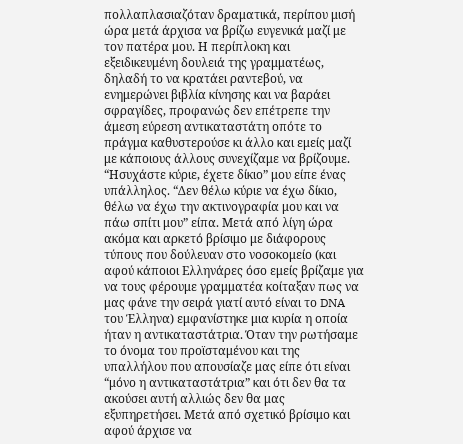πολλαπλασιαζόταν δραματικά, περίπου μισή ώρα μετά άρχισα να βρίζω ευγενικά μαζί με τον πατέρα μου. Η περίπλοκη και εξειδικευμένη δουλειά της γραμματέως, δηλαδή το να κρατάει ραντεβού, να ενημερώνει βιβλία κίνησης και να βαράει σφραγίδες, προφανώς δεν επέτρεπε την άμεση εύρεση αντικαταστάτη οπότε το πράγμα καθυστερούσε κι άλλο και εμείς μαζί με κάποιους άλλους συνεχίζαμε να βρίζουμε. “Ησυχάστε κύριε, έχετε δίκιο” μου είπε ένας υπάλληλος. “Δεν θέλω κύριε να έχω δίκιο, θέλω να έχω την ακτινογραφία μου και να πάω σπίτι μου” είπα. Μετά από λίγη ώρα ακόμα και αρκετό βρίσιμο με διάφορους τύπους που δούλευαν στο νοσοκομείο (και αφού κάποιοι Ελληνάρες όσο εμείς βρίζαμε για να τους φέρουμε γραμματέα κοίταξαν πως να μας φάνε την σειρά γιατί αυτό είναι το DNA του Έλληνα) εμφανίστηκε μια κυρία η οποία ήταν η αντικαταστάτρια. Όταν την ρωτήσαμε το όνομα του προϊσταμένου και της υπαλλήλου που απουσίαζε μας είπε ότι είναι “μόνο η αντικαταστάτρια” και ότι δεν θα τα ακούσει αυτή αλλιώς δεν θα μας εξυπηρετήσει. Μετά από σχετικό βρίσιμο και αφού άρχισε να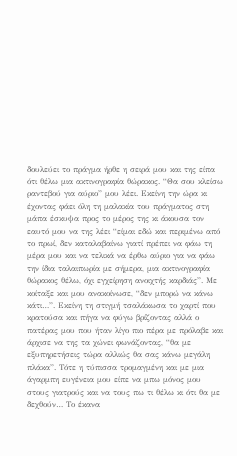δουλεύει το πράγμα ήρθε η σειρά μου και της είπα ότι θέλω μια ακτινογραφία θώρακος. “Θα σου κλείσω ραντεβού για αύριο” μου λέει. Εκείνη την ώρα κι έχοντας φάει όλη τη μαλακία του πράγματος στη μάπα έσκυψα προς το μέρος της κι άκουσα τον εαυτό μου να της λέει “είμαι εδώ και περιμένω από το πρωί, δεν καταλαβαίνω γιατί πρέπει να φάω τη μέρα μου και να τελικά να έρθω αύριο για να φάω την ίδια ταλαιπωρία με σήμερα, μια ακτινογραφία θώρακος θέλω, όχι εγχείρηση ανοιχτής καρδιάς”. Με κοίταξε και μου ανακοίνωσε, “δεν μπορώ να κάνω κάτι…”. Εκείνη τη στιγμή τσαλάκωσα το χαρτί που κρατούσα και πήγα να φύγω βρίζοντας αλλά ο πατέρας μου που ήταν λίγο πιο πέρα με πρόλαβε και άρχισε να της τα χώνει φωνάζοντας, “θα με εξυπηρετήσεις τώρα αλλιώς θα σας κάνω μεγάλη πλάκα”. Τότε η τύπισσα τρομαγμένη και με μια άγαρμπη ευγένεια μου είπε να μπω μόνος μου στους γιατρούς και να τους πω τι θέλω κι ότι θα με δεχθούν… Το έκανα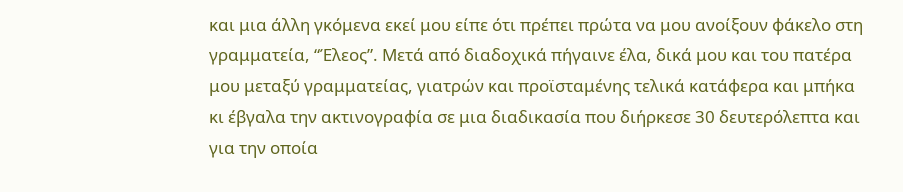και μια άλλη γκόμενα εκεί μου είπε ότι πρέπει πρώτα να μου ανοίξουν φάκελο στη γραμματεία, “Έλεος”. Μετά από διαδοχικά πήγαινε έλα, δικά μου και του πατέρα μου μεταξύ γραμματείας, γιατρών και προϊσταμένης τελικά κατάφερα και μπήκα κι έβγαλα την ακτινογραφία σε μια διαδικασία που διήρκεσε 30 δευτερόλεπτα και για την οποία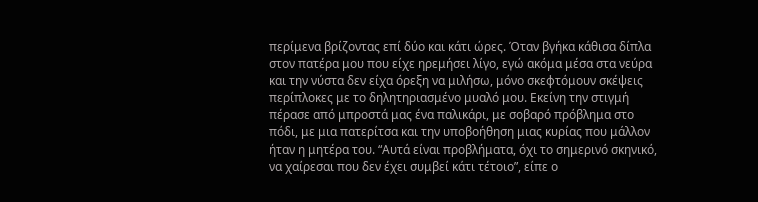περίμενα βρίζοντας επί δύο και κάτι ώρες. Όταν βγήκα κάθισα δίπλα στον πατέρα μου που είχε ηρεμήσει λίγο, εγώ ακόμα μέσα στα νεύρα και την νύστα δεν είχα όρεξη να μιλήσω, μόνο σκεφτόμουν σκέψεις περίπλοκες με το δηλητηριασμένο μυαλό μου. Εκείνη την στιγμή πέρασε από μπροστά μας ένα παλικάρι, με σοβαρό πρόβλημα στο πόδι, με μια πατερίτσα και την υποβοήθηση μιας κυρίας που μάλλον ήταν η μητέρα του. “Αυτά είναι προβλήματα, όχι το σημερινό σκηνικό, να χαίρεσαι που δεν έχει συμβεί κάτι τέτοιο”, είπε ο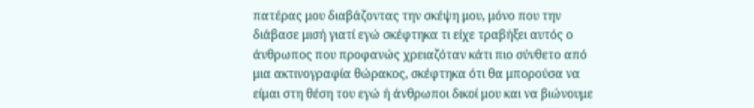πατέρας μου διαβάζοντας την σκέψη μου, μόνο που την διάβασε μισή γιατί εγώ σκέφτηκα τι είχε τραβήξει αυτός ο άνθρωπος που προφανώς χρειαζόταν κάτι πιο σύνθετο από μια ακτινογραφία θώρακος, σκέφτηκα ότι θα μπορούσα να είμαι στη θέση του εγώ ή άνθρωποι δικοί μου και να βιώνουμε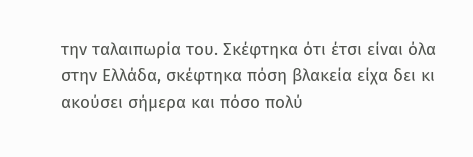την ταλαιπωρία του. Σκέφτηκα ότι έτσι είναι όλα στην Ελλάδα, σκέφτηκα πόση βλακεία είχα δει κι ακούσει σήμερα και πόσο πολύ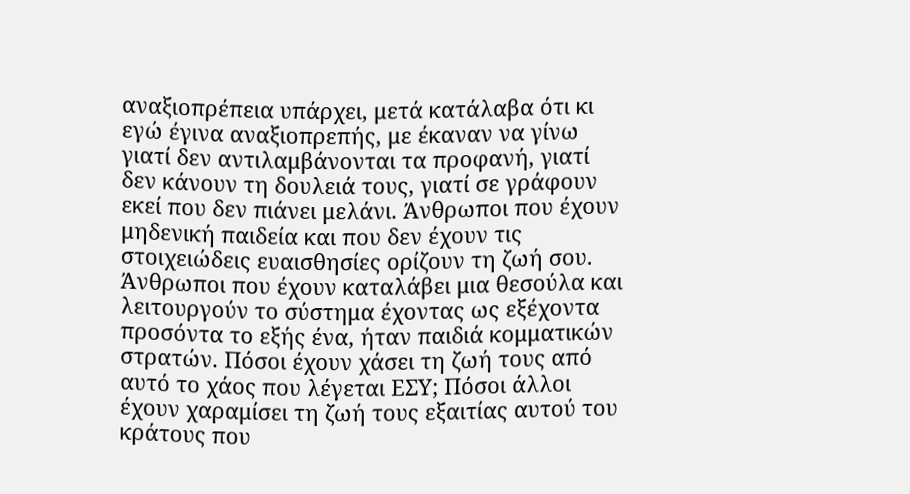αναξιοπρέπεια υπάρχει, μετά κατάλαβα ότι κι εγώ έγινα αναξιοπρεπής, με έκαναν να γίνω γιατί δεν αντιλαμβάνονται τα προφανή, γιατί δεν κάνουν τη δουλειά τους, γιατί σε γράφουν εκεί που δεν πιάνει μελάνι. Άνθρωποι που έχουν μηδενική παιδεία και που δεν έχουν τις στοιχειώδεις ευαισθησίες ορίζουν τη ζωή σου. Άνθρωποι που έχουν καταλάβει μια θεσούλα και λειτουργούν το σύστημα έχοντας ως εξέχοντα προσόντα το εξής ένα, ήταν παιδιά κομματικών στρατών. Πόσοι έχουν χάσει τη ζωή τους από αυτό το χάος που λέγεται ΕΣΥ; Πόσοι άλλοι έχουν χαραμίσει τη ζωή τους εξαιτίας αυτού του κράτους που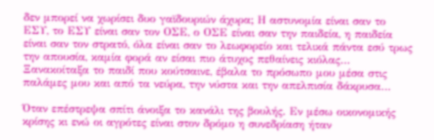δεν μπορεί να χωρίσει δυο γαϊδουριών άχυρα; Η αστυνομία είναι σαν το ΕΣΥ, το ΕΣΥ είναι σαν τον ΟΣΕ, ο ΟΣΕ είναι σαν την παιδεία, η παιδεία είναι σαν τον στρατό, όλα είναι σαν το λεωφορείο και τελικά πάντα εσύ τρως την απουσία, καμία φορά αν είσαι πιο άτυχος πεθαίνεις κιόλας… Ξανακοίταξα το παιδί που κούτσαινε, έβαλα το πρόσωπο μου μέσα στις παλάμες μου και από τα νεύρα, την νύστα και την απελπισία δάκρυσα…

Όταν επέστρεψα σπίτι άνοιξα το κανάλι της βουλής. Εν μέσω οικονομικής κρίσης κι ενώ οι αγρότες είναι στον δρόμο η συνεδρίαση ήταν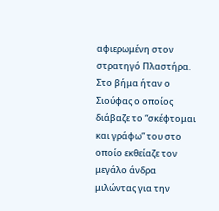αφιερωμένη στον στρατηγό Πλαστήρα. Στο βήμα ήταν ο Σιούφας ο οποίος διάβαζε το “σκέφτομαι και γράφω” του στο οποίο εκθείαζε τον μεγάλο άνδρα μιλώντας για την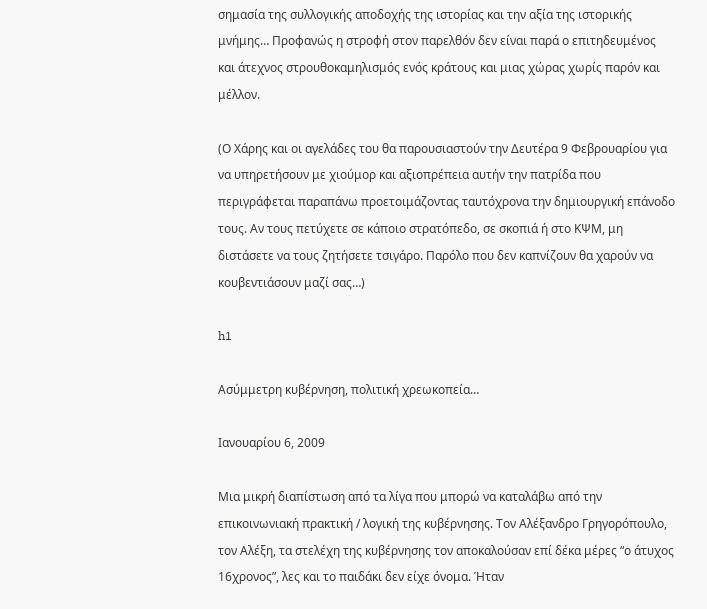σημασία της συλλογικής αποδοχής της ιστορίας και την αξία της ιστορικής μνήμης… Προφανώς η στροφή στον παρελθόν δεν είναι παρά ο επιτηδευμένος και άτεχνος στρουθοκαμηλισμός ενός κράτους και μιας χώρας χωρίς παρόν και μέλλον.

(Ο Χάρης και οι αγελάδες του θα παρουσιαστούν την Δευτέρα 9 Φεβρουαρίου για να υπηρετήσουν με χιούμορ και αξιοπρέπεια αυτήν την πατρίδα που περιγράφεται παραπάνω προετοιμάζοντας ταυτόχρονα την δημιουργική επάνοδο τους. Αν τους πετύχετε σε κάποιο στρατόπεδο, σε σκοπιά ή στο ΚΨΜ, μη διστάσετε να τους ζητήσετε τσιγάρο. Παρόλο που δεν καπνίζουν θα χαρούν να κουβεντιάσουν μαζί σας…)

h1

Ασύμμετρη κυβέρνηση, πολιτική χρεωκοπεία…

Ιανουαρίου 6, 2009

Μια μικρή διαπίστωση από τα λίγα που μπορώ να καταλάβω από την επικοινωνιακή πρακτική / λογική της κυβέρνησης. Τον Αλέξανδρο Γρηγορόπουλο, τον Αλέξη, τα στελέχη της κυβέρνησης τον αποκαλούσαν επί δέκα μέρες “ο άτυχος 16χρονος”, λες και το παιδάκι δεν είχε όνομα. Ήταν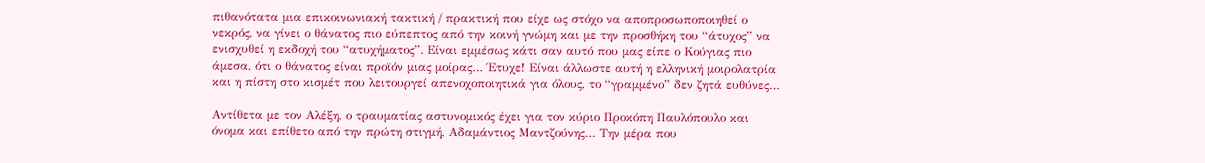πιθανότατα μια επικοινωνιακή τακτική / πρακτική που είχε ως στόχο να αποπροσωποποιηθεί ο νεκρός, να γίνει ο θάνατος πιο εύπεπτος από την κοινή γνώμη και με την προσθήκη του “άτυχος” να ενισχυθεί η εκδοχή του “ατυχήματος”. Είναι εμμέσως κάτι σαν αυτό που μας είπε ο Κούγιας πιο άμεσα, ότι ο θάνατος είναι προϊόν μιας μοίρας… Έτυχε! Είναι άλλωστε αυτή η ελληνική μοιρολατρία και η πίστη στο κισμέτ που λειτουργεί απενοχοποιητικά για όλους, το “γραμμένο” δεν ζητά ευθύνες…

Αντίθετα με τον Αλέξη, ο τραυματίας αστυνομικός έχει για τον κύριο Προκόπη Παυλόπουλο και όνομα και επίθετο από την πρώτη στιγμή, Αδαμάντιος Μαντζούνης… Την μέρα που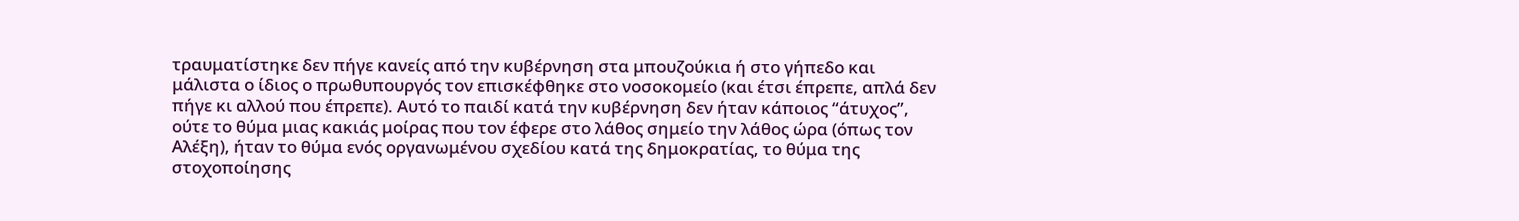τραυματίστηκε δεν πήγε κανείς από την κυβέρνηση στα μπουζούκια ή στο γήπεδο και μάλιστα ο ίδιος ο πρωθυπουργός τον επισκέφθηκε στο νοσοκομείο (και έτσι έπρεπε, απλά δεν πήγε κι αλλού που έπρεπε). Αυτό το παιδί κατά την κυβέρνηση δεν ήταν κάποιος “άτυχος”, ούτε το θύμα μιας κακιάς μοίρας που τον έφερε στο λάθος σημείο την λάθος ώρα (όπως τον Αλέξη), ήταν το θύμα ενός οργανωμένου σχεδίου κατά της δημοκρατίας, το θύμα της στοχοποίησης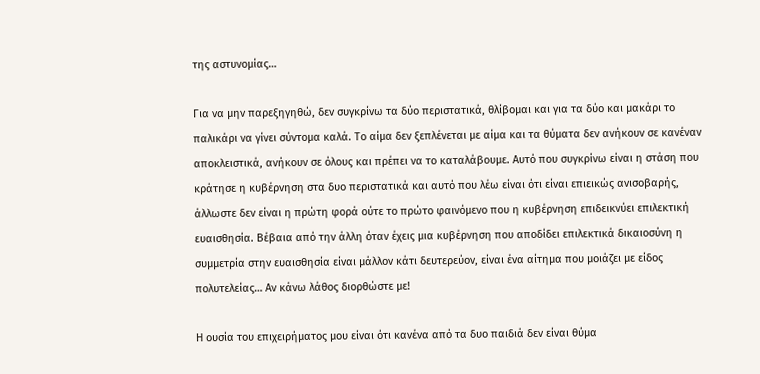της αστυνομίας…

Για να μην παρεξηγηθώ, δεν συγκρίνω τα δύο περιστατικά, θλίβομαι και για τα δύο και μακάρι το παλικάρι να γίνει σύντομα καλά. Το αίμα δεν ξεπλένεται με αίμα και τα θύματα δεν ανήκουν σε κανέναν αποκλειστικά, ανήκουν σε όλους και πρέπει να το καταλάβουμε. Αυτό που συγκρίνω είναι η στάση που κράτησε η κυβέρνηση στα δυο περιστατικά και αυτό που λέω είναι ότι είναι επιεικώς ανισοβαρής, άλλωστε δεν είναι η πρώτη φορά ούτε το πρώτο φαινόμενο που η κυβέρνηση επιδεικνύει επιλεκτική ευαισθησία. Βέβαια από την άλλη όταν έχεις μια κυβέρνηση που αποδίδει επιλεκτικά δικαιοσύνη η συμμετρία στην ευαισθησία είναι μάλλον κάτι δευτερεύον, είναι ένα αίτημα που μοιάζει με είδος πολυτελείας… Αν κάνω λάθος διορθώστε με!

Η ουσία του επιχειρήματος μου είναι ότι κανένα από τα δυο παιδιά δεν είναι θύμα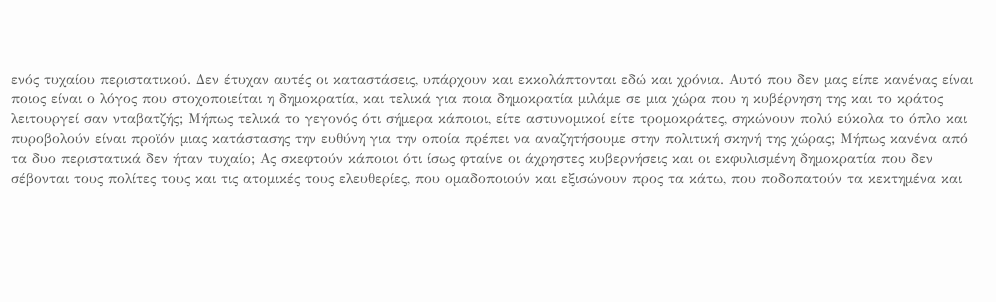ενός τυχαίου περιστατικού. Δεν έτυχαν αυτές οι καταστάσεις, υπάρχουν και εκκολάπτονται εδώ και χρόνια. Αυτό που δεν μας είπε κανένας είναι ποιος είναι ο λόγος που στοχοποιείται η δημοκρατία, και τελικά για ποια δημοκρατία μιλάμε σε μια χώρα που η κυβέρνηση της και το κράτος λειτουργεί σαν νταβατζής; Μήπως τελικά το γεγονός ότι σήμερα κάποιοι, είτε αστυνομικοί είτε τρομοκράτες, σηκώνουν πολύ εύκολα το όπλο και πυροβολούν είναι προϊόν μιας κατάστασης την ευθύνη για την οποία πρέπει να αναζητήσουμε στην πολιτική σκηνή της χώρας; Μήπως κανένα από τα δυο περιστατικά δεν ήταν τυχαίο; Ας σκεφτούν κάποιοι ότι ίσως φταίνε οι άχρηστες κυβερνήσεις και οι εκφυλισμένη δημοκρατία που δεν σέβονται τους πολίτες τους και τις ατομικές τους ελευθερίες, που ομαδοποιούν και εξισώνουν προς τα κάτω, που ποδοπατούν τα κεκτημένα και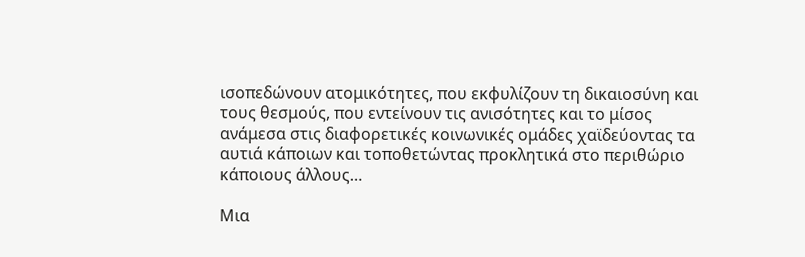ισοπεδώνουν ατομικότητες, που εκφυλίζουν τη δικαιοσύνη και τους θεσμούς, που εντείνουν τις ανισότητες και το μίσος ανάμεσα στις διαφορετικές κοινωνικές ομάδες χαϊδεύοντας τα αυτιά κάποιων και τοποθετώντας προκλητικά στο περιθώριο κάποιους άλλους…

Μια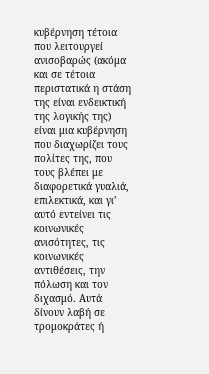κυβέρνηση τέτοια που λειτουργεί ανισοβαρώς (ακόμα και σε τέτοια περιστατικά η στάση της είναι ενδεικτική της λογικής της) είναι μια κυβέρνηση που διαχωρίζει τους πολίτες της, που τους βλέπει με διαφορετικά γυαλιά, επιλεκτικά, και γι’ αυτό εντείνει τις κοινωνικές ανισότητες, τις κοινωνικές αντιθέσεις, την πόλωση και τον διχασμό. Αυτά δίνουν λαβή σε τρομοκράτες ή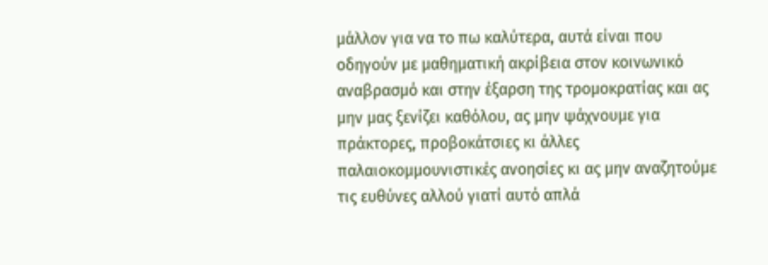μάλλον για να το πω καλύτερα, αυτά είναι που οδηγούν με μαθηματική ακρίβεια στον κοινωνικό αναβρασμό και στην έξαρση της τρομοκρατίας και ας μην μας ξενίζει καθόλου, ας μην ψάχνουμε για πράκτορες, προβοκάτσιες κι άλλες παλαιοκομμουνιστικές ανοησίες κι ας μην αναζητούμε τις ευθύνες αλλού γιατί αυτό απλά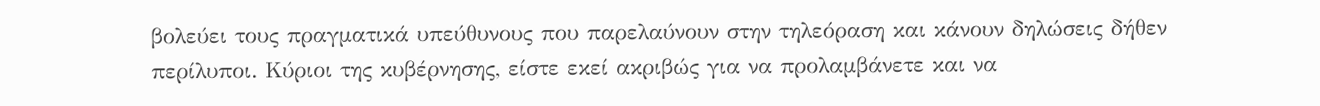βολεύει τους πραγματικά υπεύθυνους που παρελαύνουν στην τηλεόραση και κάνουν δηλώσεις δήθεν περίλυποι. Κύριοι της κυβέρνησης, είστε εκεί ακριβώς για να προλαμβάνετε και να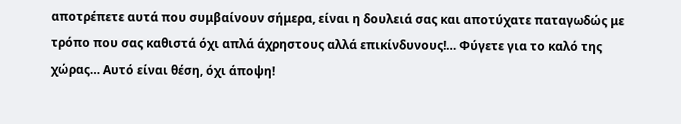αποτρέπετε αυτά που συμβαίνουν σήμερα, είναι η δουλειά σας και αποτύχατε παταγωδώς με τρόπο που σας καθιστά όχι απλά άχρηστους αλλά επικίνδυνους!… Φύγετε για το καλό της χώρας… Αυτό είναι θέση, όχι άποψη!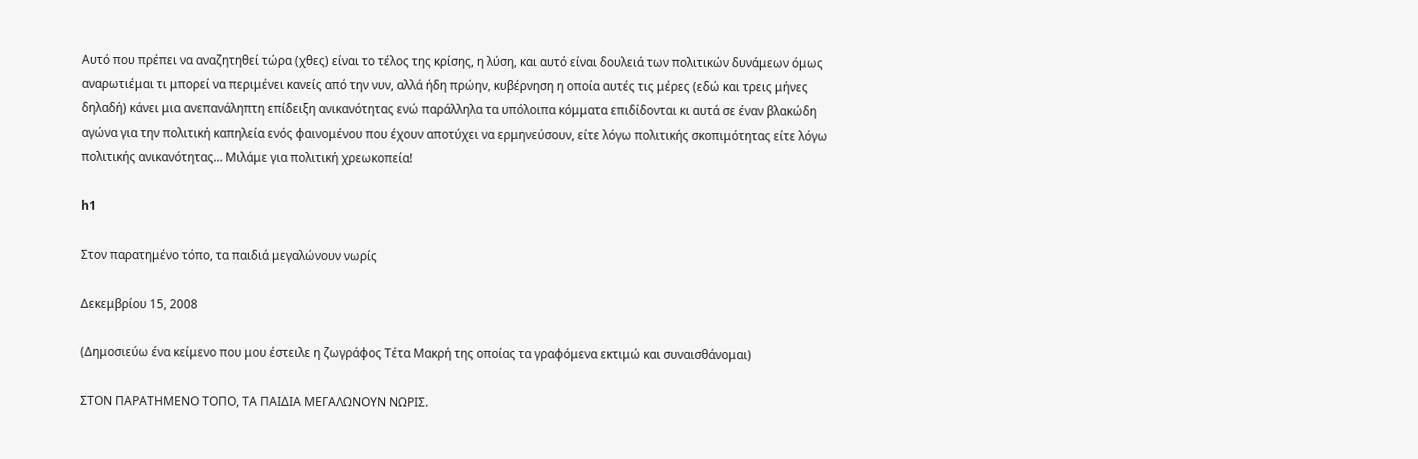Αυτό που πρέπει να αναζητηθεί τώρα (χθες) είναι το τέλος της κρίσης, η λύση, και αυτό είναι δουλειά των πολιτικών δυνάμεων όμως αναρωτιέμαι τι μπορεί να περιμένει κανείς από την νυν, αλλά ήδη πρώην, κυβέρνηση η οποία αυτές τις μέρες (εδώ και τρεις μήνες δηλαδή) κάνει μια ανεπανάληπτη επίδειξη ανικανότητας ενώ παράλληλα τα υπόλοιπα κόμματα επιδίδονται κι αυτά σε έναν βλακώδη αγώνα για την πολιτική καπηλεία ενός φαινομένου που έχουν αποτύχει να ερμηνεύσουν, είτε λόγω πολιτικής σκοπιμότητας είτε λόγω πολιτικής ανικανότητας… Μιλάμε για πολιτική χρεωκοπεία!

h1

Στον παρατημένο τόπο, τα παιδιά μεγαλώνουν νωρίς

Δεκεμβρίου 15, 2008

(Δημοσιεύω ένα κείμενο που μου έστειλε η ζωγράφος Τέτα Μακρή της οποίας τα γραφόμενα εκτιμώ και συναισθάνομαι)

ΣΤΟΝ ΠΑΡΑΤΗΜΕΝΟ ΤΟΠΟ, ΤΑ ΠΑΙΔΙΑ ΜΕΓΑΛΩΝΟΥΝ ΝΩΡΙΣ.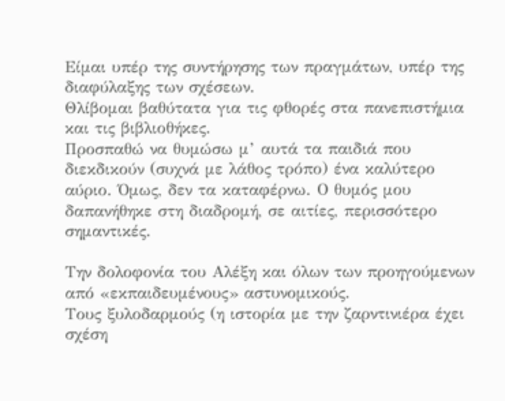Είμαι υπέρ της συντήρησης των πραγμάτων, υπέρ της διαφύλαξης των σχέσεων.
Θλίβομαι βαθύτατα για τις φθορές στα πανεπιστήμια και τις βιβλιοθήκες.
Προσπαθώ να θυμώσω μ’ αυτά τα παιδιά που διεκδικούν (συχνά με λάθος τρόπο) ένα καλύτερο αύριο. Όμως, δεν τα καταφέρνω. Ο θυμός μου δαπανήθηκε στη διαδρομή, σε αιτίες, περισσότερο σημαντικές.

Την δολοφονία του Αλέξη και όλων των προηγούμενων από «εκπαιδευμένους» αστυνομικούς.
Τους ξυλοδαρμούς (η ιστορία με την ζαρντινιέρα έχει σχέση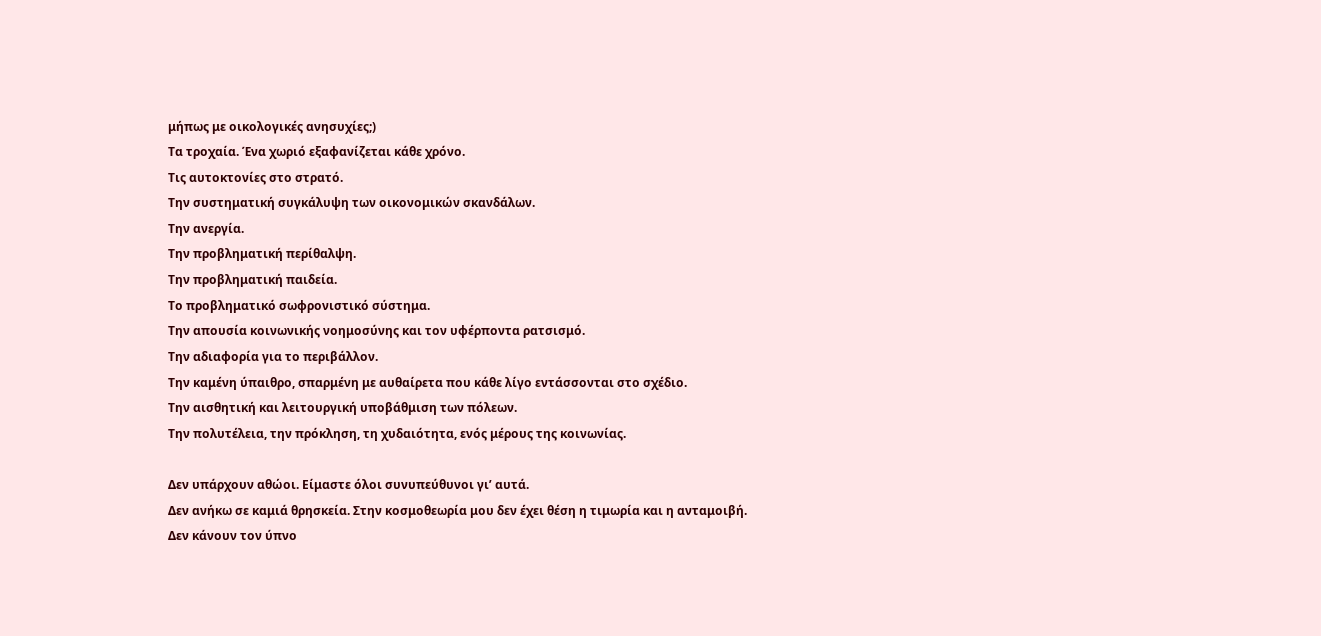μήπως με οικολογικές ανησυχίες;)
Τα τροχαία. Ένα χωριό εξαφανίζεται κάθε χρόνο.
Τις αυτοκτονίες στο στρατό.
Την συστηματική συγκάλυψη των οικονομικών σκανδάλων.
Την ανεργία.
Την προβληματική περίθαλψη.
Την προβληματική παιδεία.
Το προβληματικό σωφρονιστικό σύστημα.
Την απουσία κοινωνικής νοημοσύνης και τον υφέρποντα ρατσισμό.
Την αδιαφορία για το περιβάλλον.
Την καμένη ύπαιθρο, σπαρμένη με αυθαίρετα που κάθε λίγο εντάσσονται στο σχέδιο.
Την αισθητική και λειτουργική υποβάθμιση των πόλεων.
Την πολυτέλεια, την πρόκληση, τη χυδαιότητα, ενός μέρους της κοινωνίας.

Δεν υπάρχουν αθώοι. Είμαστε όλοι συνυπεύθυνοι γι’ αυτά.
Δεν ανήκω σε καμιά θρησκεία. Στην κοσμοθεωρία μου δεν έχει θέση η τιμωρία και η ανταμοιβή.
Δεν κάνουν τον ύπνο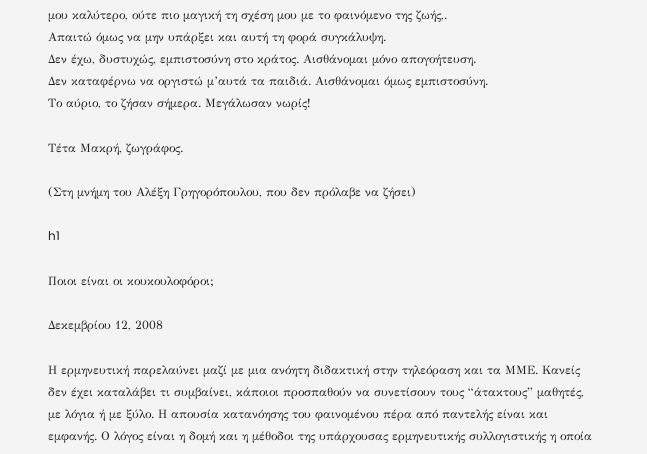μου καλύτερο, ούτε πιο μαγική τη σχέση μου με το φαινόμενο της ζωής,.
Απαιτώ όμως να μην υπάρξει και αυτή τη φορά συγκάλυψη.
Δεν έχω, δυστυχώς, εμπιστοσύνη στο κράτος. Αισθάνομαι μόνο απογοήτευση.
Δεν καταφέρνω να οργιστώ μ’αυτά τα παιδιά. Αισθάνομαι όμως εμπιστοσύνη.
Το αύριο, το ζήσαν σήμερα. Μεγάλωσαν νωρίς!

Τέτα Μακρή, ζωγράφος.

(Στη μνήμη του Αλέξη Γρηγορόπουλου, που δεν πρόλαβε να ζήσει)

h1

Ποιοι είναι οι κουκουλοφόροι;

Δεκεμβρίου 12, 2008

Η ερμηνευτική παρελαύνει μαζί με μια ανόητη διδακτική στην τηλεόραση και τα ΜΜΕ. Κανείς δεν έχει καταλάβει τι συμβαίνει, κάποιοι προσπαθούν να συνετίσουν τους “άτακτους” μαθητές, με λόγια ή με ξύλο. Η απουσία κατανόησης του φαινομένου πέρα από παντελής είναι και εμφανής. Ο λόγος είναι η δομή και η μέθοδοι της υπάρχουσας ερμηνευτικής συλλογιστικής η οποία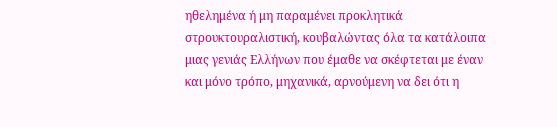ηθελημένα ή μη παραμένει προκλητικά στρουκτουραλιστική, κουβαλώντας όλα τα κατάλοιπα μιας γενιάς Ελλήνων που έμαθε να σκέφτεται με έναν και μόνο τρόπο, μηχανικά, αρνούμενη να δει ότι η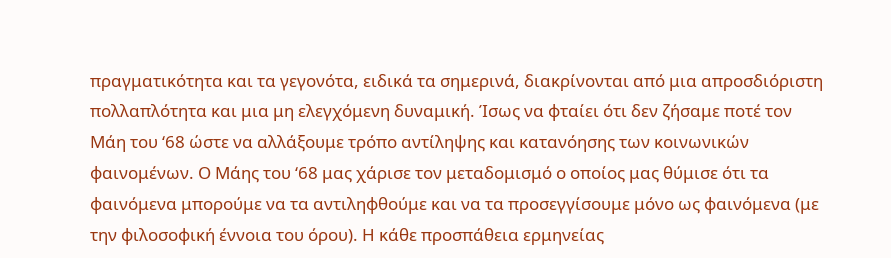πραγματικότητα και τα γεγονότα, ειδικά τα σημερινά, διακρίνονται από μια απροσδιόριστη πολλαπλότητα και μια μη ελεγχόμενη δυναμική. Ίσως να φταίει ότι δεν ζήσαμε ποτέ τον Μάη του ‘68 ώστε να αλλάξουμε τρόπο αντίληψης και κατανόησης των κοινωνικών φαινομένων. Ο Μάης του ‘68 μας χάρισε τον μεταδομισμό ο οποίος μας θύμισε ότι τα φαινόμενα μπορούμε να τα αντιληφθούμε και να τα προσεγγίσουμε μόνο ως φαινόμενα (με την φιλοσοφική έννοια του όρου). Η κάθε προσπάθεια ερμηνείας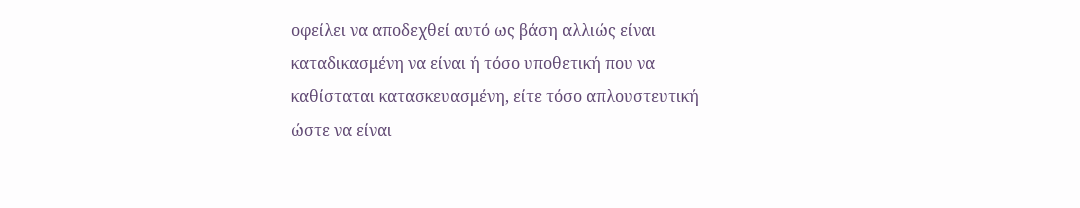οφείλει να αποδεχθεί αυτό ως βάση αλλιώς είναι καταδικασμένη να είναι ή τόσο υποθετική που να καθίσταται κατασκευασμένη, είτε τόσο απλουστευτική ώστε να είναι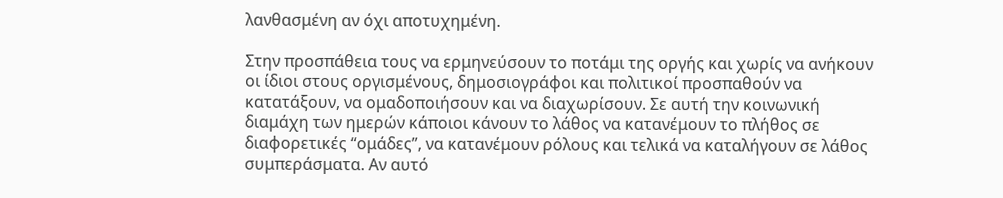λανθασμένη αν όχι αποτυχημένη.

Στην προσπάθεια τους να ερμηνεύσουν το ποτάμι της οργής και χωρίς να ανήκουν οι ίδιοι στους οργισμένους, δημοσιογράφοι και πολιτικοί προσπαθούν να κατατάξουν, να ομαδοποιήσουν και να διαχωρίσουν. Σε αυτή την κοινωνική διαμάχη των ημερών κάποιοι κάνουν το λάθος να κατανέμουν το πλήθος σε διαφορετικές “ομάδες”, να κατανέμουν ρόλους και τελικά να καταλήγουν σε λάθος συμπεράσματα. Αν αυτό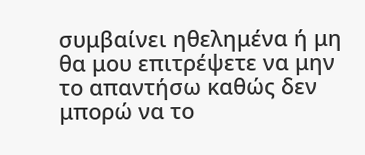συμβαίνει ηθελημένα ή μη θα μου επιτρέψετε να μην το απαντήσω καθώς δεν μπορώ να το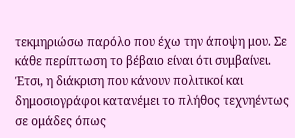τεκμηριώσω παρόλο που έχω την άποψη μου. Σε κάθε περίπτωση το βέβαιο είναι ότι συμβαίνει. Έτσι, η διάκριση που κάνουν πολιτικοί και δημοσιογράφοι κατανέμει το πλήθος τεχνηέντως σε ομάδες όπως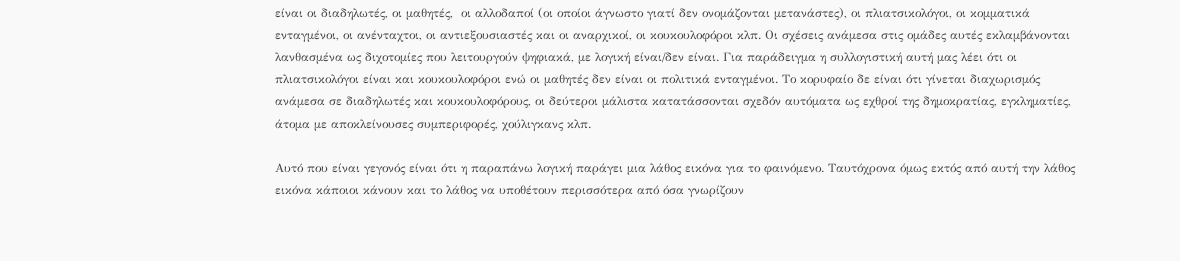είναι οι διαδηλωτές, οι μαθητές,  οι αλλοδαποί (οι οποίοι άγνωστο γιατί δεν ονομάζονται μετανάστες), οι πλιατσικολόγοι, οι κομματικά ενταγμένοι, οι ανένταχτοι, οι αντιεξουσιαστές και οι αναρχικοί, οι κουκουλοφόροι κλπ. Οι σχέσεις ανάμεσα στις ομάδες αυτές εκλαμβάνονται λανθασμένα ως διχοτομίες που λειτουργούν ψηφιακά, με λογική είναι/δεν είναι. Για παράδειγμα η συλλογιστική αυτή μας λέει ότι οι πλιατσικολόγοι είναι και κουκουλοφόροι ενώ οι μαθητές δεν είναι οι πολιτικά ενταγμένοι. Το κορυφαίο δε είναι ότι γίνεται διαχωρισμός ανάμεσα σε διαδηλωτές και κουκουλοφόρους, οι δεύτεροι μάλιστα κατατάσσονται σχεδόν αυτόματα ως εχθροί της δημοκρατίας, εγκληματίες, άτομα με αποκλείνουσες συμπεριφορές, χούλιγκανς κλπ.

Αυτό που είναι γεγονός είναι ότι η παραπάνω λογική παράγει μια λάθος εικόνα για το φαινόμενο. Ταυτόχρονα όμως εκτός από αυτή την λάθος εικόνα κάποιοι κάνουν και το λάθος να υποθέτουν περισσότερα από όσα γνωρίζουν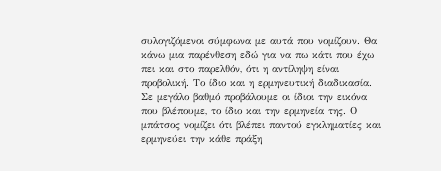συλογιζόμενοι σύμφωνα με αυτά που νομίζουν. Θα κάνω μια παρένθεση εδώ για να πω κάτι που έχω πει και στο παρελθόν, ότι η αντίληψη είναι προβολική. Το ίδιο και η ερμηνευτική διαδικασία. Σε μεγάλο βαθμό προβάλουμε οι ίδιοι την εικόνα που βλέπουμε, το ίδιο και την ερμηνεία της. Ο μπάτσος νομίζει ότι βλέπει παντού εγκληματίες και ερμηνεύει την κάθε πράξη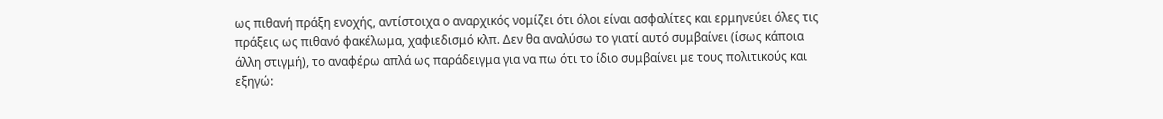ως πιθανή πράξη ενοχής, αντίστοιχα ο αναρχικός νομίζει ότι όλοι είναι ασφαλίτες και ερμηνεύει όλες τις πράξεις ως πιθανό φακέλωμα, χαφιεδισμό κλπ. Δεν θα αναλύσω το γιατί αυτό συμβαίνει (ίσως κάποια άλλη στιγμή), το αναφέρω απλά ως παράδειγμα για να πω ότι το ίδιο συμβαίνει με τους πολιτικούς και εξηγώ: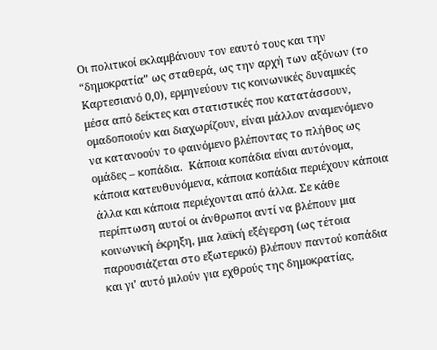Οι πολιτικοί εκλαμβάνουν τον εαυτό τους και την “δημοκρατία” ως σταθερά, ως την αρχή των αξόνων (το Καρτεσιανό 0,0), ερμηνεύουν τις κοινωνικές δυναμικές μέσα από δείκτες και στατιστικές που κατατάσσουν, ομαδοποιούν και διαχωρίζουν, είναι μάλλον αναμενόμενο να κατανοούν το φαινόμενο βλέποντας το πλήθος ως ομάδες – κοπάδια.  Κάποια κοπάδια είναι αυτόνομα, κάποια κατευθυνόμενα, κάποια κοπάδια περιέχουν κάποια άλλα και κάποια περιέχονται από άλλα. Σε κάθε περίπτωση αυτοί οι άνθρωποι αντί να βλέπουν μια κοινωνική έκρηξη, μια λαϊκή εξέγερση (ως τέτοια παρουσιάζεται στο εξωτερικό) βλέπουν παντού κοπάδια και γι’ αυτό μιλούν για εχθρούς της δημοκρατίας,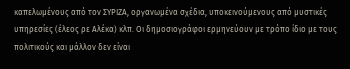καπελωμένους από τον ΣΥΡΙΖΑ, οργανωμένα σχέδια, υποκεινούμενους από μυστικές υπηρεσίες (έλεος ρε Αλέκα) κλπ. Οι δημοσιογράφοι ερμηνεύουν με τρόπο ίδιο με τους πολιτικούς και μάλλον δεν είναι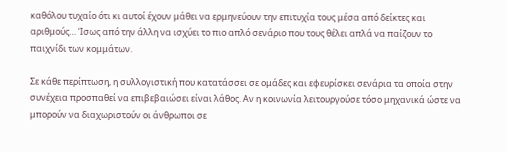καθόλου τυχαίο ότι κι αυτοί έχουν μάθει να ερμηνεύουν την επιτυχία τους μέσα από δείκτες και αριθμούς… Ίσως από την άλλη να ισχύει το πιο απλό σενάριο που τους θέλει απλά να παίζουν το παιχνίδι των κομμάτων.

Σε κάθε περίπτωση, η συλλογιστική που κατατάσσει σε ομάδες και εφευρίσκει σενάρια τα οποία στην συνέχεια προσπαθεί να επιβεβαιώσει είναι λάθος. Αν η κοινωνία λειτουργούσε τόσο μηχανικά ώστε να μπορούν να διαχωριστούν οι άνθρωποι σε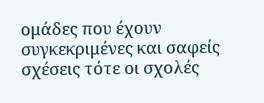ομάδες που έχουν συγκεκριμένες και σαφείς σχέσεις τότε οι σχολές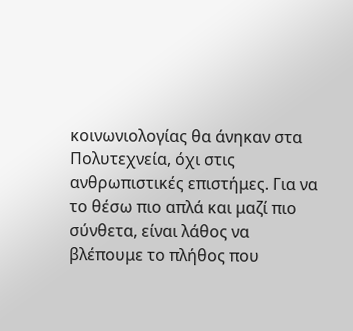κοινωνιολογίας θα άνηκαν στα Πολυτεχνεία, όχι στις ανθρωπιστικές επιστήμες. Για να το θέσω πιο απλά και μαζί πιο σύνθετα, είναι λάθος να βλέπουμε το πλήθος που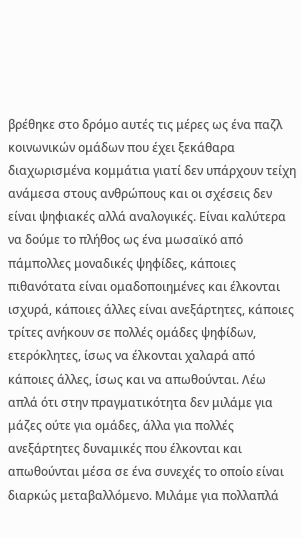βρέθηκε στο δρόμο αυτές τις μέρες ως ένα παζλ κοινωνικών ομάδων που έχει ξεκάθαρα διαχωρισμένα κομμάτια γιατί δεν υπάρχουν τείχη ανάμεσα στους ανθρώπους και οι σχέσεις δεν είναι ψηφιακές αλλά αναλογικές. Είναι καλύτερα να δούμε το πλήθος ως ένα μωσαϊκό από πάμπολλες μοναδικές ψηφίδες, κάποιες πιθανότατα είναι ομαδοποιημένες και έλκονται ισχυρά, κάποιες άλλες είναι ανεξάρτητες, κάποιες τρίτες ανήκουν σε πολλές ομάδες ψηφίδων, ετερόκλητες, ίσως να έλκονται χαλαρά από κάποιες άλλες, ίσως και να απωθούνται. Λέω απλά ότι στην πραγματικότητα δεν μιλάμε για μάζες ούτε για ομάδες, άλλα για πολλές ανεξάρτητες δυναμικές που έλκονται και απωθούνται μέσα σε ένα συνεχές το οποίο είναι διαρκώς μεταβαλλόμενο. Μιλάμε για πολλαπλά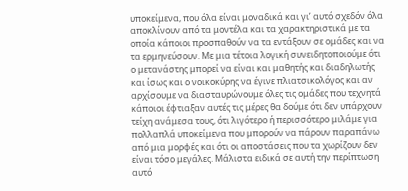υποκείμενα, που όλα είναι μοναδικά και γι’ αυτό σχεδόν όλα αποκλίνουν από τα μοντέλα και τα χαρακτηριστικά με τα οποία κάποιοι προσπαθούν να τα εντάξουν σε ομάδες και να τα ερμηνεύσουν. Με μια τέτοια λογική συνειδητοποιούμε ότι ο μετανάστης μπορεί να είναι και μαθητής και διαδηλωτής και ίσως και ο νοικοκύρης να έγινε πλιατσικολόγος και αν αρχίσουμε να διασταυρώνουμε όλες τις ομάδες που τεχνητά κάποιοι έφτιαξαν αυτές τις μέρες θα δούμε ότι δεν υπάρχουν τείχη ανάμεσα τους, ότι λιγότερο ή περισσότερο μιλάμε για πολλαπλά υποκείμενα που μπορούν να πάρουν παραπάνω από μια μορφές και ότι οι αποστάσεις που τα χωρίζουν δεν είναι τόσο μεγάλες. Μάλιστα ειδικά σε αυτή την περίπτωση αυτό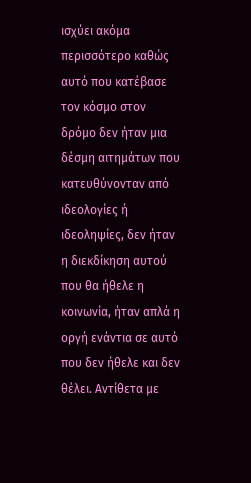ισχύει ακόμα περισσότερο καθώς αυτό που κατέβασε τον κόσμο στον δρόμο δεν ήταν μια δέσμη αιτημάτων που κατευθύνονταν από ιδεολογίες ή ιδεοληψίες, δεν ήταν η διεκδίκηση αυτού που θα ήθελε η κοινωνία, ήταν απλά η οργή ενάντια σε αυτό που δεν ήθελε και δεν θέλει. Αντίθετα με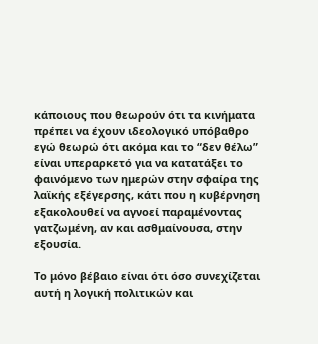κάποιους που θεωρούν ότι τα κινήματα πρέπει να έχουν ιδεολογικό υπόβαθρο εγώ θεωρώ ότι ακόμα και το “δεν θέλω” είναι υπεραρκετό για να κατατάξει το φαινόμενο των ημερών στην σφαίρα της λαϊκής εξέγερσης, κάτι που η κυβέρνηση εξακολουθεί να αγνοεί παραμένοντας γατζωμένη, αν και ασθμαίνουσα, στην εξουσία.

Το μόνο βέβαιο είναι ότι όσο συνεχίζεται αυτή η λογική πολιτικών και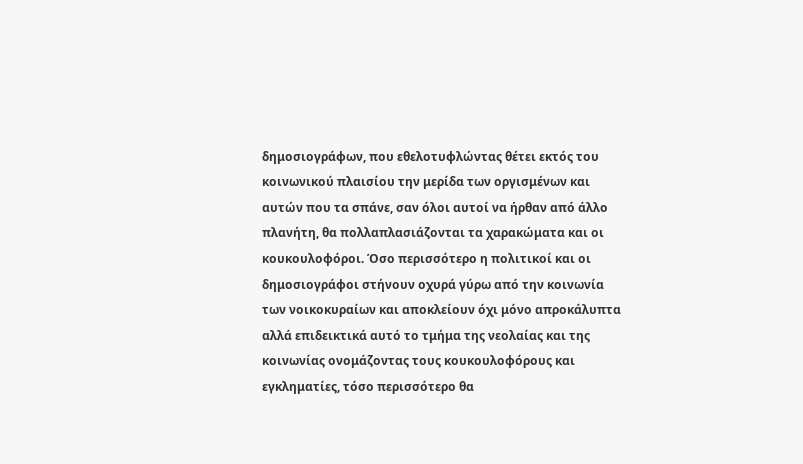δημοσιογράφων, που εθελοτυφλώντας θέτει εκτός του κοινωνικού πλαισίου την μερίδα των οργισμένων και αυτών που τα σπάνε, σαν όλοι αυτοί να ήρθαν από άλλο πλανήτη, θα πολλαπλασιάζονται τα χαρακώματα και οι κουκουλοφόροι. Όσο περισσότερο η πολιτικοί και οι δημοσιογράφοι στήνουν οχυρά γύρω από την κοινωνία των νοικοκυραίων και αποκλείουν όχι μόνο απροκάλυπτα αλλά επιδεικτικά αυτό το τμήμα της νεολαίας και της κοινωνίας ονομάζοντας τους κουκουλοφόρους και εγκληματίες, τόσο περισσότερο θα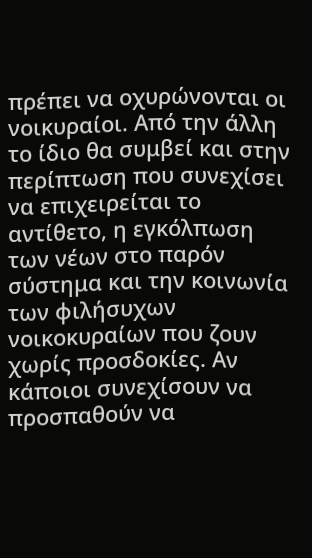πρέπει να οχυρώνονται οι νοικυραίοι. Από την άλλη το ίδιο θα συμβεί και στην περίπτωση που συνεχίσει να επιχειρείται το αντίθετο, η εγκόλπωση των νέων στο παρόν σύστημα και την κοινωνία των φιλήσυχων νοικοκυραίων που ζουν χωρίς προσδοκίες. Αν κάποιοι συνεχίσουν να προσπαθούν να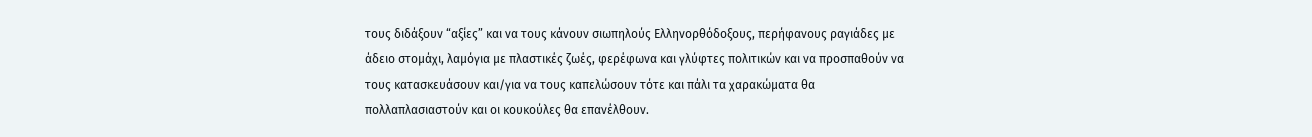τους διδάξουν “αξίες” και να τους κάνουν σιωπηλούς Ελληνορθόδοξους, περήφανους ραγιάδες με άδειο στομάχι, λαμόγια με πλαστικές ζωές, φερέφωνα και γλύφτες πολιτικών και να προσπαθούν να τους κατασκευάσουν και/για να τους καπελώσουν τότε και πάλι τα χαρακώματα θα πολλαπλασιαστούν και οι κουκούλες θα επανέλθουν.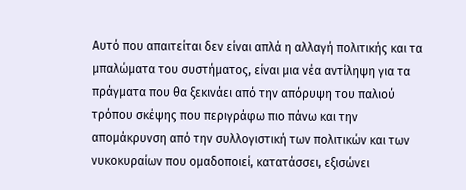Αυτό που απαιτείται δεν είναι απλά η αλλαγή πολιτικής και τα μπαλώματα του συστήματος, είναι μια νέα αντίληψη για τα πράγματα που θα ξεκινάει από την απόρυψη του παλιού τρόπου σκέψης που περιγράφω πιο πάνω και την απομάκρυνση από την συλλογιστική των πολιτικών και των νυκοκυραίων που ομαδοποιεί, κατατάσσει, εξισώνει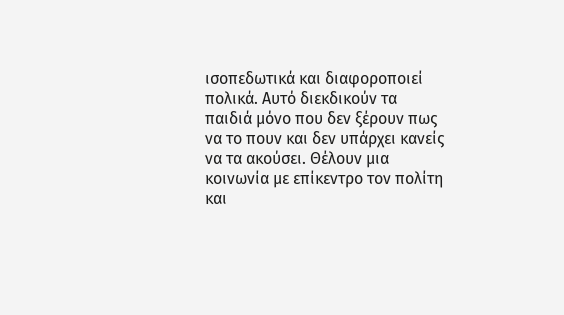ισοπεδωτικά και διαφοροποιεί πολικά. Αυτό διεκδικούν τα παιδιά μόνο που δεν ξέρουν πως να το πουν και δεν υπάρχει κανείς να τα ακούσει. Θέλουν μια κοινωνία με επίκεντρο τον πολίτη και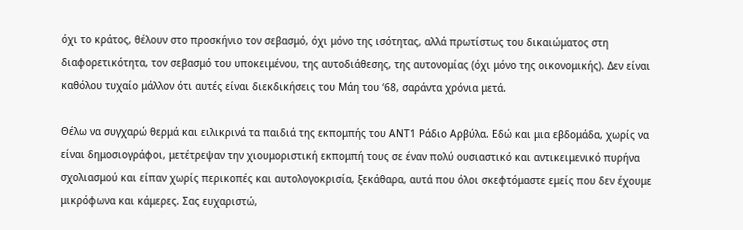όχι το κράτος, θέλουν στο προσκήνιο τον σεβασμό, όχι μόνο της ισότητας, αλλά πρωτίστως του δικαιώματος στη διαφορετικότητα, τον σεβασμό του υποκειμένου, της αυτοδιάθεσης, της αυτονομίας (όχι μόνο της οικονομικής). Δεν είναι καθόλου τυχαίο μάλλον ότι αυτές είναι διεκδικήσεις του Μάη του ‘68, σαράντα χρόνια μετά.

Θέλω να συγχαρώ θερμά και ειλικρινά τα παιδιά της εκπομπής του ΑΝΤ1 Ράδιο Αρβύλα. Εδώ και μια εβδομάδα, χωρίς να είναι δημοσιογράφοι, μετέτρεψαν την χιουμοριστική εκπομπή τους σε έναν πολύ ουσιαστικό και αντικειμενικό πυρήνα σχολιασμού και είπαν χωρίς περικοπές και αυτολογοκρισία, ξεκάθαρα, αυτά που όλοι σκεφτόμαστε εμείς που δεν έχουμε μικρόφωνα και κάμερες. Σας ευχαριστώ,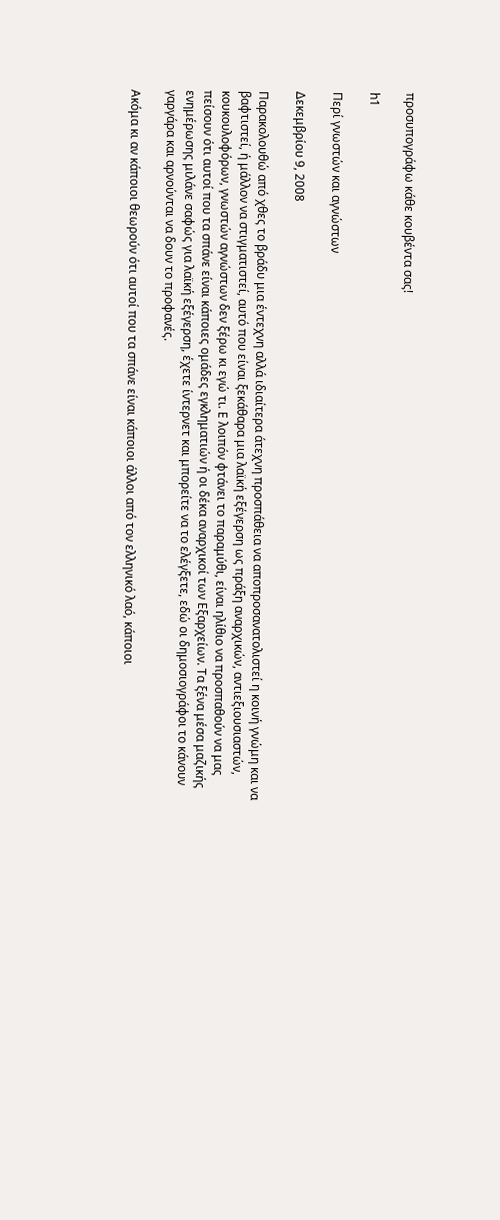προσυπογράφω κάθε κουβέντα σας!

h1

Περί γνωστών και αγνώστων

Δεκεμβρίου 9, 2008

Παρακολουθώ από χθες το βράδυ μια έντεχνη αλλά ιδιαίτερα άτεχνη προσπάθεια να αποπροσανατολιστεί η κοινή γνώμη και να βαφτιστεί, ή μάλλον να στιγματιστεί, αυτό που είναι ξεκάθαρα μια λαϊκή εξέγερση ως πράξη αναρχικών, αντιεξιουσιαστών, κουκουλοφόρων, γνωστών αγνώστων δεν ξέρω κι εγώ τι. Ε λοιπόν φτάνει το παραμύθι, είναι ηλίθιο να προσπαθούν να μας πείσουν ότι αυτοί που τα σπάνε είναι κάποιες ομάδες εγκληματιών ή οι δέκα αναρχικοί των Εξαρχείων. Τα ξένα μέσα μαζικής ενημέρωσης μιλάνε σαφώς για λαϊκή εξέγερση, έχετε ίντερνετ και μπορείτε να το ελέγξετε, εδώ οι δημοσιογράφοι το κάνουν γαργάρα και αρνούνται να δουν το προφανές.

Ακόμα κι αν κάποιοι θεωρούν ότι αυτοί που τα σπάνε είναι κάποιοι άλλοι από τον ελληνικό λαό, κάποιοι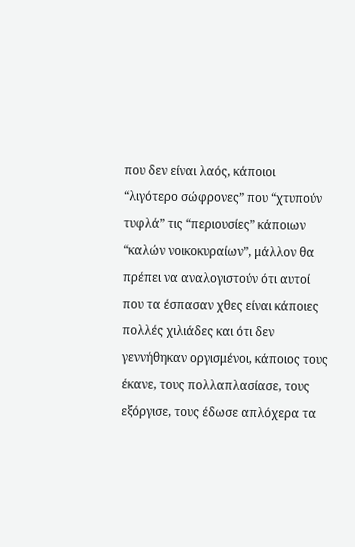που δεν είναι λαός, κάποιοι “λιγότερο σώφρονες” που “χτυπούν τυφλά” τις “περιουσίες” κάποιων “καλών νοικοκυραίων”, μάλλον θα πρέπει να αναλογιστούν ότι αυτοί που τα έσπασαν χθες είναι κάποιες πολλές χιλιάδες και ότι δεν γεννήθηκαν οργισμένοι, κάποιος τους έκανε, τους πολλαπλασίασε, τους εξόργισε, τους έδωσε απλόχερα τα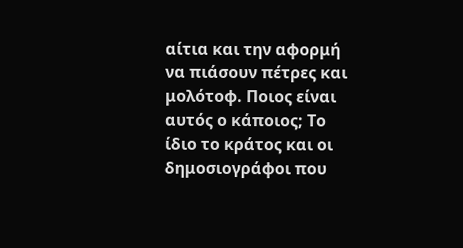αίτια και την αφορμή να πιάσουν πέτρες και μολότοφ. Ποιος είναι αυτός ο κάποιος; Το ίδιο το κράτος και οι δημοσιογράφοι που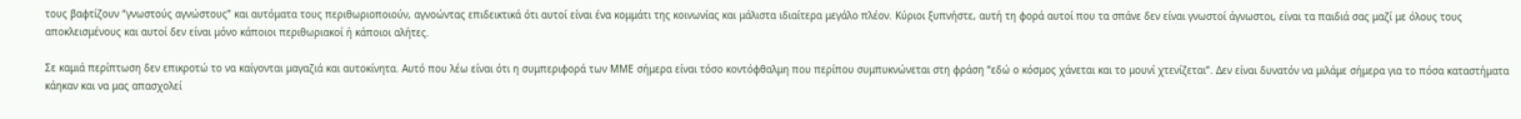τους βαφτίζουν “γνωστούς αγνώστους” και αυτόματα τους περιθωριοποιούν, αγνοώντας επιδεικτικά ότι αυτοί είναι ένα κομμάτι της κοινωνίας και μάλιστα ιδιαίτερα μεγάλο πλέον. Κύριοι ξυπνήστε, αυτή τη φορά αυτοί που τα σπάνε δεν είναι γνωστοί άγνωστοι, είναι τα παιδιά σας μαζί με όλους τους αποκλεισμένους και αυτοί δεν είναι μόνο κάποιοι περιθωριακοί ή κάποιοι αλήτες.

Σε καμιά περίπτωση δεν επικροτώ το να καίγονται μαγαζιά και αυτοκίνητα. Αυτό που λέω είναι ότι η συμπεριφορά των ΜΜΕ σήμερα είναι τόσο κοντόφθαλμη που περίπου συμπυκνώνεται στη φράση “εδώ ο κόσμος χάνεται και το μουνί χτενίζεται”. Δεν είναι δυνατόν να μιλάμε σήμερα για το πόσα καταστήματα κάηκαν και να μας απασχολεί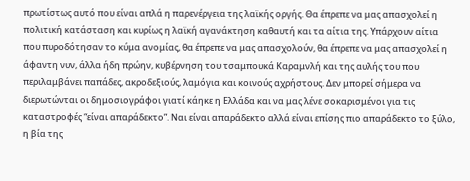πρωτίστως αυτό που είναι απλά η παρενέργεια της λαϊκής οργής. Θα έπρεπε να μας απασχολεί η πολιτική κατάσταση και κυρίως η λαϊκή αγανάκτηση καθαυτή και τα αίτια της. Υπάρχουν αίτια που πυροδότησαν το κύμα ανομίας, θα έπρεπε να μας απασχολούν, θα έπρεπε να μας απασχολεί η άφαντη νυν, άλλα ήδη πρώην, κυβέρνηση του τσαμπουκά Καραμνλή και της αυλής του που περιλαμβάνει παπάδες, ακροδεξιούς, λαμόγια και κοινούς αχρήστους. Δεν μπορεί σήμερα να διερωτώνται οι δημοσιογράφοι γιατί κάηκε η Ελλάδα και να μας λένε σοκαρισμένοι για τις καταστροφές “είναι απαράδεκτο”. Ναι είναι απαράδεκτο αλλά είναι επίσης πιο απαράδεκτο το ξύλο, η βία της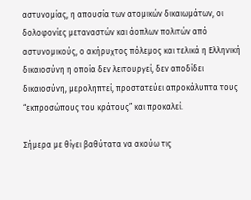αστυνομίας, η απουσία των ατομικών δικαιωμάτων, οι δολοφονίες μεταναστών και άοπλων πολιτών από αστυνομικούς, ο ακήρυχτος πόλεμος και τελικά η Ελληνική δικαιοσύνη η οποία δεν λειτουργεί, δεν αποδίδει δικαιοσύνη, μεροληπτεί, προστατεύει απροκάλυπτα τους “εκπροσώπους του κράτους” και προκαλεί.

Σήμερα με θίγει βαθύτατα να ακούω τις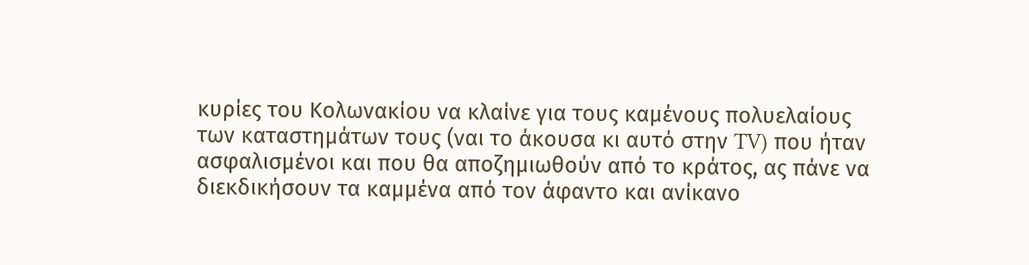κυρίες του Κολωνακίου να κλαίνε για τους καμένους πολυελαίους των καταστημάτων τους (ναι το άκουσα κι αυτό στην TV) που ήταν ασφαλισμένοι και που θα αποζημιωθούν από το κράτος, ας πάνε να διεκδικήσουν τα καμμένα από τον άφαντο και ανίκανο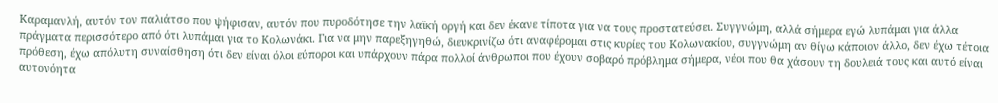Καραμανλή, αυτόν τον παλιάτσο που ψήφισαν, αυτόν που πυροδότησε την λαϊκή οργή και δεν έκανε τίποτα για να τους προστατεύσει. Συγγνώμη, αλλά σήμερα εγώ λυπάμαι για άλλα πράγματα περισσότερο από ότι λυπάμαι για το Κολωνάκι. Για να μην παρεξηγηθώ, διευκρινίζω ότι αναφέρομαι στις κυρίες του Κολωνακίου, συγγνώμη αν θίγω κάποιον άλλο, δεν έχω τέτοια πρόθεση, έχω απόλυτη συναίσθηση ότι δεν είναι όλοι εύποροι και υπάρχουν πάρα πολλοί άνθρωποι που έχουν σοβαρό πρόβλημα σήμερα, νέοι που θα χάσουν τη δουλειά τους και αυτό είναι αυτονόητα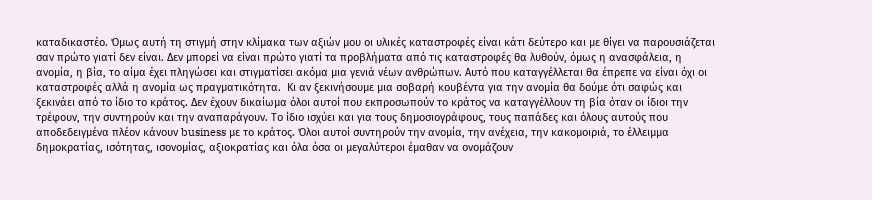καταδικαστέο. Όμως αυτή τη στιγμή στην κλίμακα των αξιών μου οι υλικές καταστροφές είναι κάτι δεύτερο και με θίγει να παρουσιάζεται σαν πρώτο γιατί δεν είναι. Δεν μπορεί να είναι πρώτο γιατί τα προβλήματα από τις καταστροφές θα λυθούν, όμως η ανασφάλεια, η ανομία, η βία, το αίμα έχει πληγώσει και στιγματίσει ακόμα μια γενιά νέων ανθρώπων. Αυτό που καταγγέλλεται θα έπρεπε να είναι όχι οι καταστροφές αλλά η ανομία ως πραγματικότητα.  Κι αν ξεκινήσουμε μια σοβαρή κουβέντα για την ανομία θα δούμε ότι σαφώς και ξεκινάει από το ίδιο το κράτος. Δεν έχουν δικαίωμα όλοι αυτοί που εκπροσωπούν το κράτος να καταγγέλλουν τη βία όταν οι ίδιοι την τρέφουν, την συντηρούν και την αναπαράγουν. Το ίδιο ισχύει και για τους δημοσιογράφους, τους παπάδες και όλους αυτούς που αποδεδειγμένα πλέον κάνουν business με το κράτος. Όλοι αυτοί συντηρούν την ανομία, την ανέχεια, την κακομοιριά, το έλλειμμα δημοκρατίας, ισότητας, ισονομίας, αξιοκρατίας και όλα όσα οι μεγαλύτεροι έμαθαν να ονομάζουν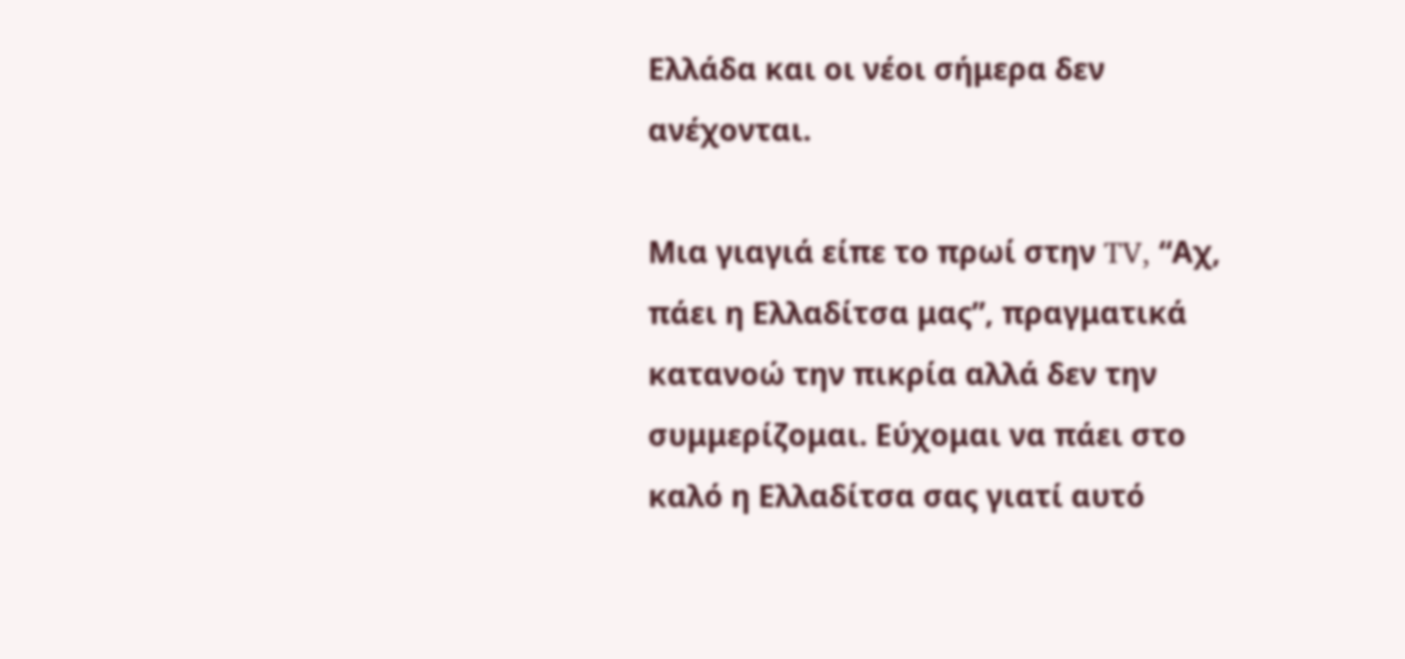Ελλάδα και οι νέοι σήμερα δεν ανέχονται.

Μια γιαγιά είπε το πρωί στην TV, “Αχ, πάει η Ελλαδίτσα μας”, πραγματικά κατανοώ την πικρία αλλά δεν την συμμερίζομαι. Εύχομαι να πάει στο καλό η Ελλαδίτσα σας γιατί αυτό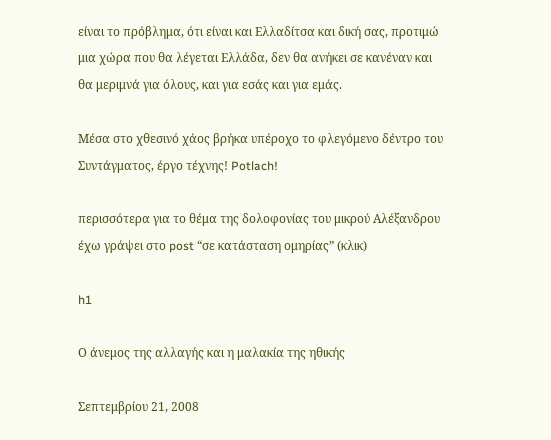είναι το πρόβλημα, ότι είναι και Ελλαδίτσα και δική σας, προτιμώ μια χώρα που θα λέγεται Ελλάδα, δεν θα ανήκει σε κανέναν και θα μεριμνά για όλους, και για εσάς και για εμάς.

Μέσα στο χθεσινό χάος βρήκα υπέροχο το φλεγόμενο δέντρο του Συντάγματος, έργο τέχνης! Potlach!

περισσότερα για το θέμα της δολοφονίας του μικρού Αλέξανδρου έχω γράψει στο post “σε κατάσταση ομηρίας” (κλικ)

h1

Ο άνεμος της αλλαγής και η μαλακία της ηθικής

Σεπτεμβρίου 21, 2008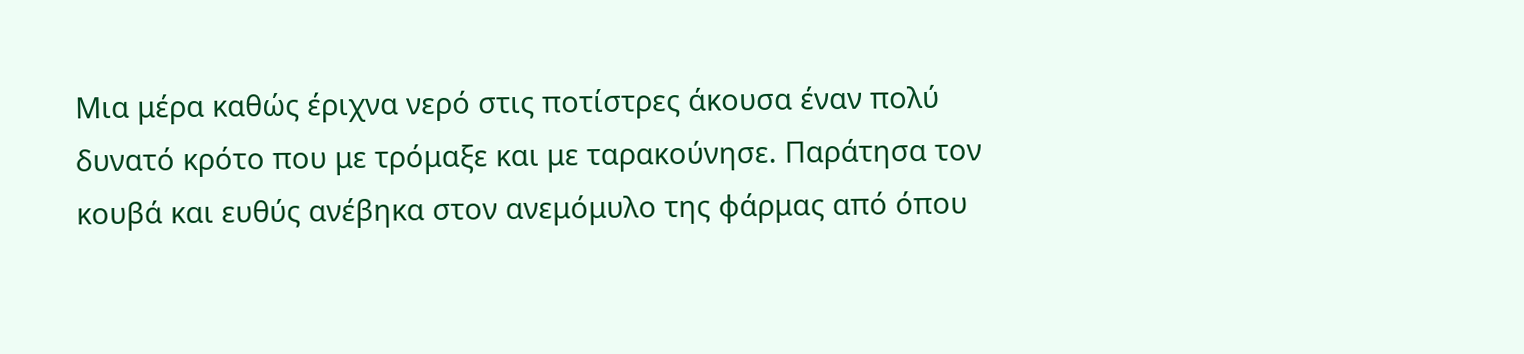Μια μέρα καθώς έριχνα νερό στις ποτίστρες άκουσα έναν πολύ δυνατό κρότο που με τρόμαξε και με ταρακούνησε. Παράτησα τον κουβά και ευθύς ανέβηκα στον ανεμόμυλο της φάρμας από όπου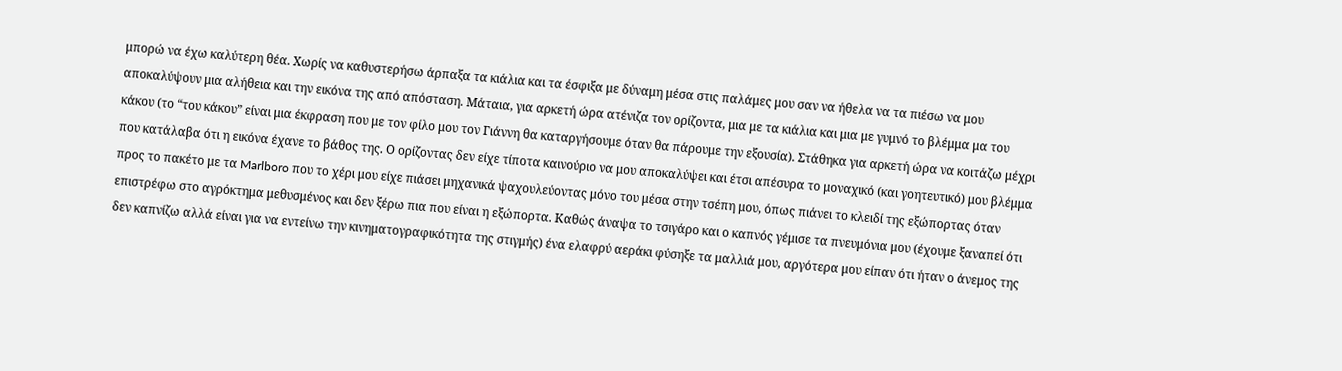μπορώ να έχω καλύτερη θέα. Χωρίς να καθυστερήσω άρπαξα τα κιάλια και τα έσφιξα με δύναμη μέσα στις παλάμες μου σαν να ήθελα να τα πιέσω να μου αποκαλύψουν μια αλήθεια και την εικόνα της από απόσταση. Μάταια, για αρκετή ώρα ατένιζα τον ορίζοντα, μια με τα κιάλια και μια με γυμνό το βλέμμα μα του κάκου (το “του κάκου” είναι μια έκφραση που με τον φίλο μου τον Γιάννη θα καταργήσουμε όταν θα πάρουμε την εξουσία). Στάθηκα για αρκετή ώρα να κοιτάζω μέχρι που κατάλαβα ότι η εικόνα έχανε το βάθος της. Ο ορίζοντας δεν είχε τίποτα καινούριο να μου αποκαλύψει και έτσι απέσυρα το μοναχικό (και γοητευτικό) μου βλέμμα προς το πακέτο με τα Marlboro που το χέρι μου είχε πιάσει μηχανικά ψαχουλεύοντας μόνο του μέσα στην τσέπη μου, όπως πιάνει το κλειδί της εξώπορτας όταν επιστρέφω στο αγρόκτημα μεθυσμένος και δεν ξέρω πια που είναι η εξώπορτα. Καθώς άναψα το τσιγάρο και ο καπνός γέμισε τα πνευμόνια μου (έχουμε ξαναπεί ότι δεν καπνίζω αλλά είναι για να εντείνω την κινηματογραφικότητα της στιγμής) ένα ελαφρύ αεράκι φύσηξε τα μαλλιά μου, αργότερα μου είπαν ότι ήταν ο άνεμος της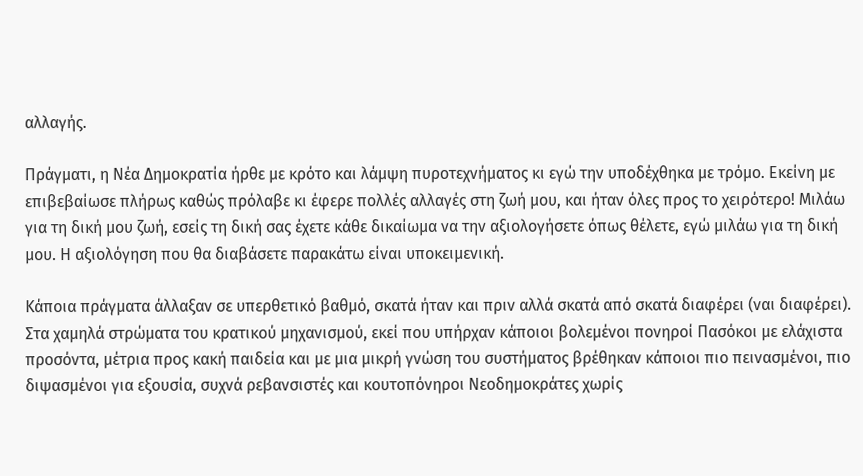αλλαγής.

Πράγματι, η Νέα Δημοκρατία ήρθε με κρότο και λάμψη πυροτεχνήματος κι εγώ την υποδέχθηκα με τρόμο. Εκείνη με επιβεβαίωσε πλήρως καθώς πρόλαβε κι έφερε πολλές αλλαγές στη ζωή μου, και ήταν όλες προς το χειρότερο! Μιλάω για τη δική μου ζωή, εσείς τη δική σας έχετε κάθε δικαίωμα να την αξιολογήσετε όπως θέλετε, εγώ μιλάω για τη δική μου. Η αξιολόγηση που θα διαβάσετε παρακάτω είναι υποκειμενική.

Κάποια πράγματα άλλαξαν σε υπερθετικό βαθμό, σκατά ήταν και πριν αλλά σκατά από σκατά διαφέρει (ναι διαφέρει). Στα χαμηλά στρώματα του κρατικού μηχανισμού, εκεί που υπήρχαν κάποιοι βολεμένοι πονηροί Πασόκοι με ελάχιστα προσόντα, μέτρια προς κακή παιδεία και με μια μικρή γνώση του συστήματος βρέθηκαν κάποιοι πιο πεινασμένοι, πιο διψασμένοι για εξουσία, συχνά ρεβανσιστές και κουτοπόνηροι Νεοδημοκράτες χωρίς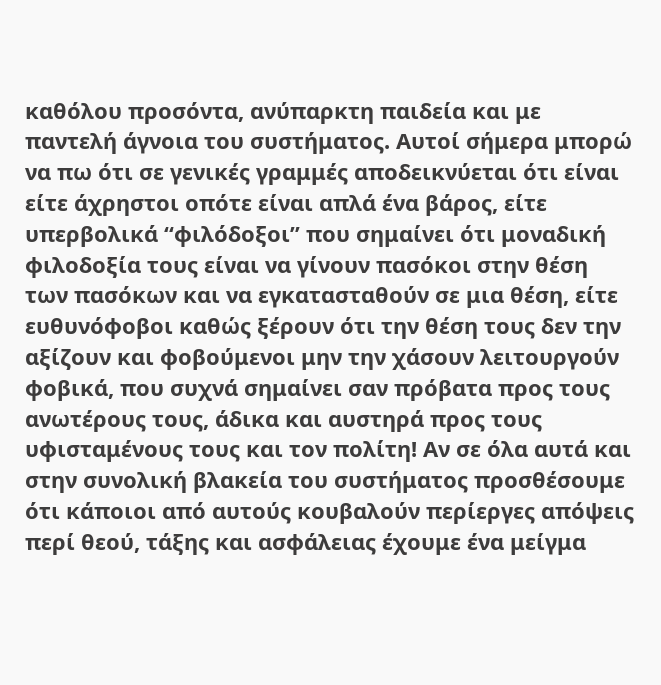καθόλου προσόντα, ανύπαρκτη παιδεία και με παντελή άγνοια του συστήματος. Αυτοί σήμερα μπορώ να πω ότι σε γενικές γραμμές αποδεικνύεται ότι είναι είτε άχρηστοι οπότε είναι απλά ένα βάρος, είτε υπερβολικά “φιλόδοξοι” που σημαίνει ότι μοναδική φιλοδοξία τους είναι να γίνουν πασόκοι στην θέση των πασόκων και να εγκατασταθούν σε μια θέση, είτε ευθυνόφοβοι καθώς ξέρουν ότι την θέση τους δεν την αξίζουν και φοβούμενοι μην την χάσουν λειτουργούν φοβικά, που συχνά σημαίνει σαν πρόβατα προς τους ανωτέρους τους, άδικα και αυστηρά προς τους υφισταμένους τους και τον πολίτη! Αν σε όλα αυτά και στην συνολική βλακεία του συστήματος προσθέσουμε ότι κάποιοι από αυτούς κουβαλούν περίεργες απόψεις περί θεού, τάξης και ασφάλειας έχουμε ένα μείγμα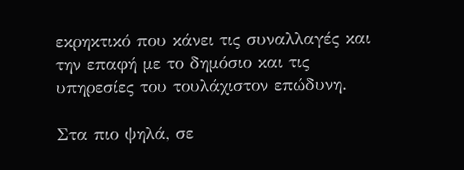εκρηκτικό που κάνει τις συναλλαγές και την επαφή με το δημόσιο και τις υπηρεσίες του τουλάχιστον επώδυνη.

Στα πιο ψηλά, σε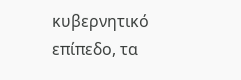κυβερνητικό επίπεδο, τα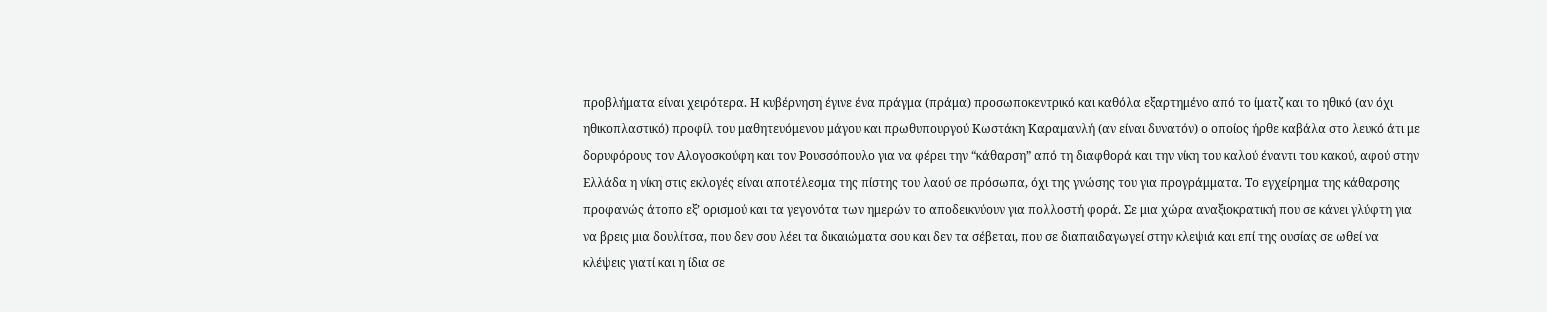προβλήματα είναι χειρότερα. Η κυβέρνηση έγινε ένα πράγμα (πράμα) προσωποκεντρικό και καθόλα εξαρτημένο από το ίματζ και το ηθικό (αν όχι ηθικοπλαστικό) προφίλ του μαθητευόμενου μάγου και πρωθυπουργού Κωστάκη Καραμανλή (αν είναι δυνατόν) ο οποίος ήρθε καβάλα στο λευκό άτι με δορυφόρους τον Αλογοσκούφη και τον Ρουσσόπουλο για να φέρει την “κάθαρση” από τη διαφθορά και την νίκη του καλού έναντι του κακού, αφού στην Ελλάδα η νίκη στις εκλογές είναι αποτέλεσμα της πίστης του λαού σε πρόσωπα, όχι της γνώσης του για προγράμματα. Το εγχείρημα της κάθαρσης προφανώς άτοπο εξ’ ορισμού και τα γεγονότα των ημερών το αποδεικνύουν για πολλοστή φορά. Σε μια χώρα αναξιοκρατική που σε κάνει γλύφτη για να βρεις μια δουλίτσα, που δεν σου λέει τα δικαιώματα σου και δεν τα σέβεται, που σε διαπαιδαγωγεί στην κλεψιά και επί της ουσίας σε ωθεί να κλέψεις γιατί και η ίδια σε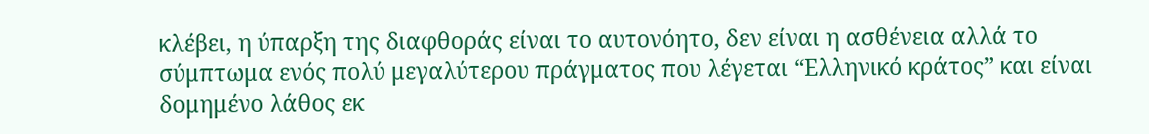κλέβει, η ύπαρξη της διαφθοράς είναι το αυτονόητο, δεν είναι η ασθένεια αλλά το σύμπτωμα ενός πολύ μεγαλύτερου πράγματος που λέγεται “Ελληνικό κράτος” και είναι δομημένο λάθος εκ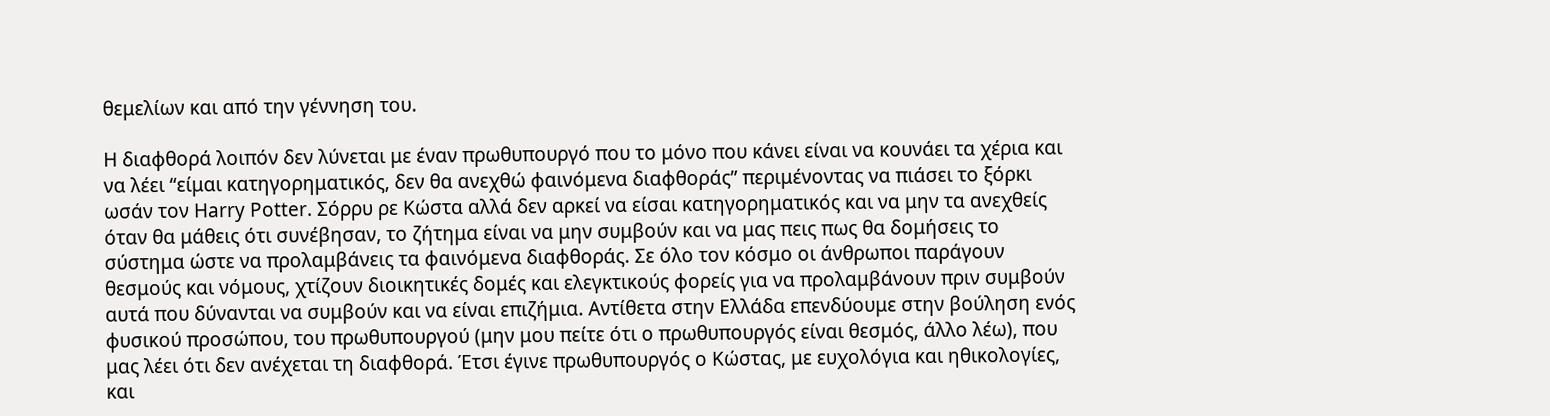θεμελίων και από την γέννηση του.

Η διαφθορά λοιπόν δεν λύνεται με έναν πρωθυπουργό που το μόνο που κάνει είναι να κουνάει τα χέρια και να λέει “είμαι κατηγορηματικός, δεν θα ανεχθώ φαινόμενα διαφθοράς” περιμένοντας να πιάσει το ξόρκι ωσάν τον Harry Potter. Σόρρυ ρε Κώστα αλλά δεν αρκεί να είσαι κατηγορηματικός και να μην τα ανεχθείς όταν θα μάθεις ότι συνέβησαν, το ζήτημα είναι να μην συμβούν και να μας πεις πως θα δομήσεις το σύστημα ώστε να προλαμβάνεις τα φαινόμενα διαφθοράς. Σε όλο τον κόσμο οι άνθρωποι παράγουν θεσμούς και νόμους, χτίζουν διοικητικές δομές και ελεγκτικούς φορείς για να προλαμβάνουν πριν συμβούν αυτά που δύνανται να συμβούν και να είναι επιζήμια. Αντίθετα στην Ελλάδα επενδύουμε στην βούληση ενός φυσικού προσώπου, του πρωθυπουργού (μην μου πείτε ότι ο πρωθυπουργός είναι θεσμός, άλλο λέω), που μας λέει ότι δεν ανέχεται τη διαφθορά. Έτσι έγινε πρωθυπουργός ο Κώστας, με ευχολόγια και ηθικολογίες, και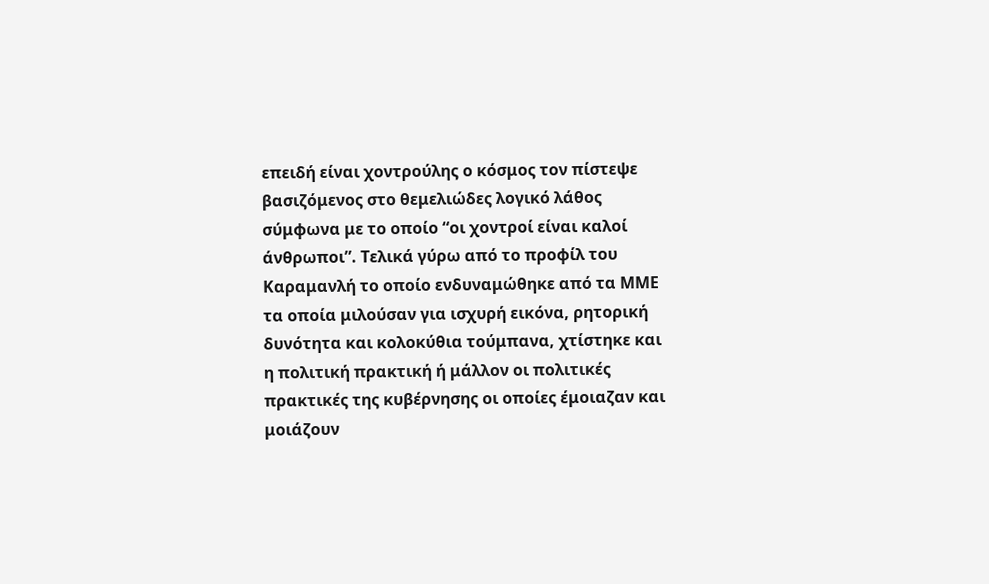επειδή είναι χοντρούλης ο κόσμος τον πίστεψε βασιζόμενος στο θεμελιώδες λογικό λάθος σύμφωνα με το οποίο “οι χοντροί είναι καλοί άνθρωποι”. Τελικά γύρω από το προφίλ του Καραμανλή το οποίο ενδυναμώθηκε από τα ΜΜΕ τα οποία μιλούσαν για ισχυρή εικόνα, ρητορική δυνότητα και κολοκύθια τούμπανα, χτίστηκε και η πολιτική πρακτική ή μάλλον οι πολιτικές πρακτικές της κυβέρνησης οι οποίες έμοιαζαν και μοιάζουν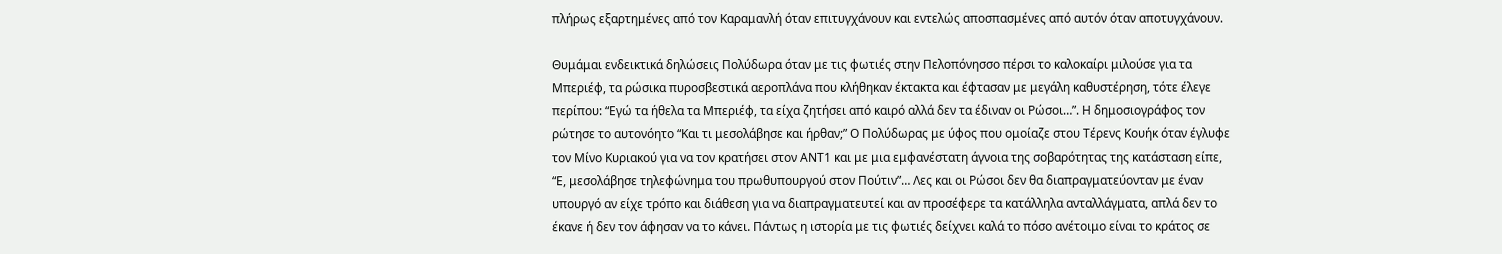πλήρως εξαρτημένες από τον Καραμανλή όταν επιτυγχάνουν και εντελώς αποσπασμένες από αυτόν όταν αποτυγχάνουν.

Θυμάμαι ενδεικτικά δηλώσεις Πολύδωρα όταν με τις φωτιές στην Πελοπόνησσο πέρσι το καλοκαίρι μιλούσε για τα Μπεριέφ, τα ρώσικα πυροσβεστικά αεροπλάνα που κλήθηκαν έκτακτα και έφτασαν με μεγάλη καθυστέρηση, τότε έλεγε περίπου: “Εγώ τα ήθελα τα Μπεριέφ, τα είχα ζητήσει από καιρό αλλά δεν τα έδιναν οι Ρώσοι…”. Η δημοσιογράφος τον ρώτησε το αυτονόητο “Και τι μεσολάβησε και ήρθαν;” Ο Πολύδωρας με ύφος που ομοίαζε στου Τέρενς Κουήκ όταν έγλυφε τον Μίνο Κυριακού για να τον κρατήσει στον ΑΝΤ1 και με μια εμφανέστατη άγνοια της σοβαρότητας της κατάσταση είπε, “Ε, μεσολάβησε τηλεφώνημα του πρωθυπουργού στον Πούτιν”… Λες και οι Ρώσοι δεν θα διαπραγματεύονταν με έναν υπουργό αν είχε τρόπο και διάθεση για να διαπραγματευτεί και αν προσέφερε τα κατάλληλα ανταλλάγματα, απλά δεν το έκανε ή δεν τον άφησαν να το κάνει. Πάντως η ιστορία με τις φωτιές δείχνει καλά το πόσο ανέτοιμο είναι το κράτος σε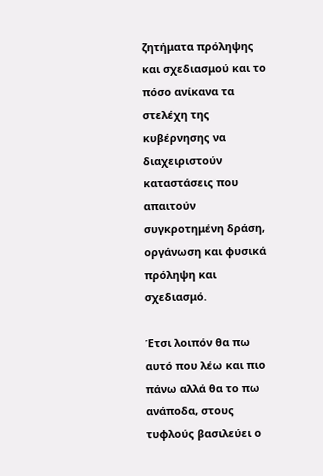ζητήματα πρόληψης και σχεδιασμού και το πόσο ανίκανα τα στελέχη της κυβέρνησης να διαχειριστούν καταστάσεις που απαιτούν συγκροτημένη δράση, οργάνωση και φυσικά πρόληψη και σχεδιασμό.

Έτσι λοιπόν θα πω αυτό που λέω και πιο πάνω αλλά θα το πω ανάποδα, στους τυφλούς βασιλεύει ο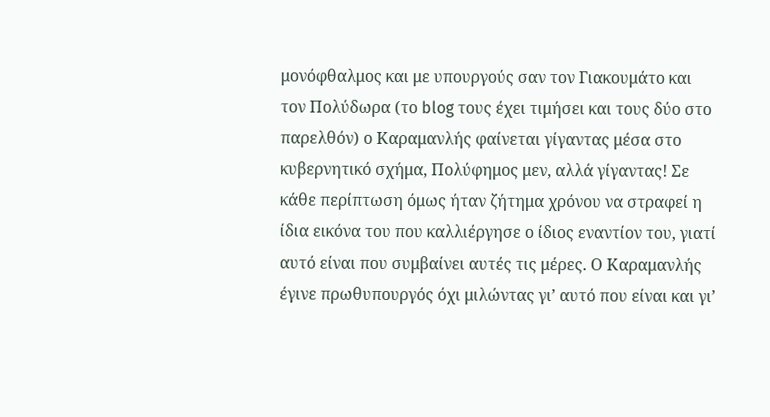μονόφθαλμος και με υπουργούς σαν τον Γιακουμάτο και τον Πολύδωρα (το blog τους έχει τιμήσει και τους δύο στο παρελθόν) ο Καραμανλής φαίνεται γίγαντας μέσα στο κυβερνητικό σχήμα, Πολύφημος μεν, αλλά γίγαντας! Σε κάθε περίπτωση όμως ήταν ζήτημα χρόνου να στραφεί η ίδια εικόνα του που καλλιέργησε ο ίδιος εναντίον του, γιατί αυτό είναι που συμβαίνει αυτές τις μέρες. Ο Καραμανλής έγινε πρωθυπουργός όχι μιλώντας γι’ αυτό που είναι και γι’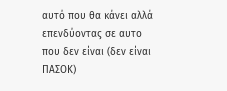αυτό που θα κάνει αλλά επενδύοντας σε αυτο που δεν είναι (δεν είναι ΠΑΣΟΚ)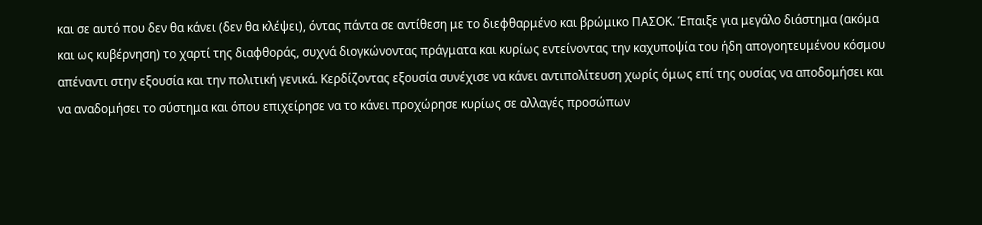και σε αυτό που δεν θα κάνει (δεν θα κλέψει), όντας πάντα σε αντίθεση με το διεφθαρμένο και βρώμικο ΠΑΣΟΚ. Έπαιξε για μεγάλο διάστημα (ακόμα και ως κυβέρνηση) το χαρτί της διαφθοράς, συχνά διογκώνοντας πράγματα και κυρίως εντείνοντας την καχυποψία του ήδη απογοητευμένου κόσμου απέναντι στην εξουσία και την πολιτική γενικά. Κερδίζοντας εξουσία συνέχισε να κάνει αντιπολίτευση χωρίς όμως επί της ουσίας να αποδομήσει και να αναδομήσει το σύστημα και όπου επιχείρησε να το κάνει προχώρησε κυρίως σε αλλαγές προσώπων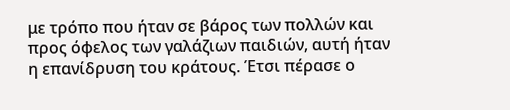με τρόπο που ήταν σε βάρος των πολλών και προς όφελος των γαλάζιων παιδιών, αυτή ήταν η επανίδρυση του κράτους. Έτσι πέρασε ο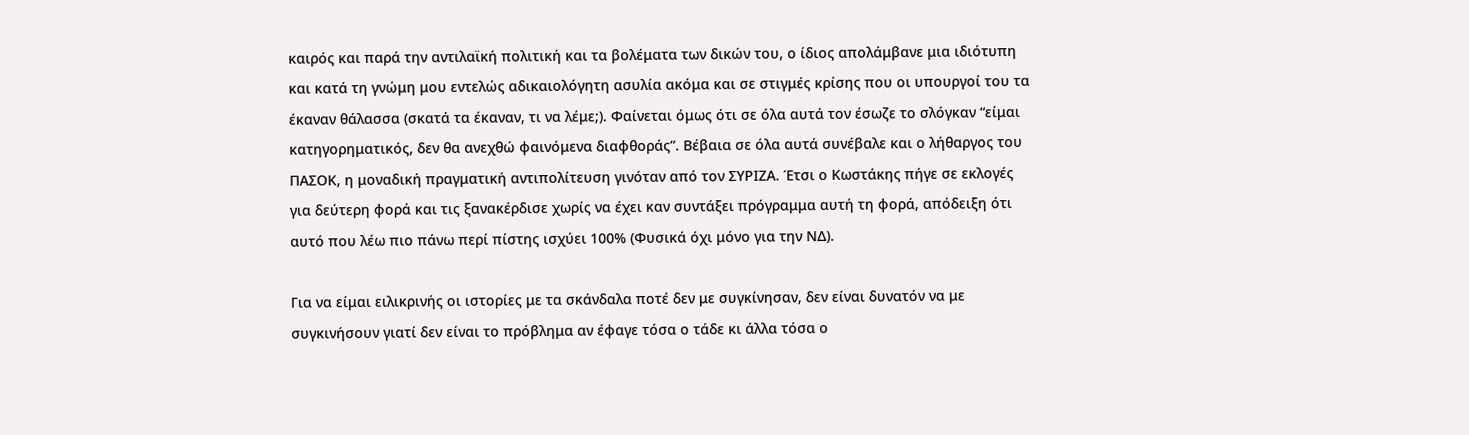καιρός και παρά την αντιλαϊκή πολιτική και τα βολέματα των δικών του, ο ίδιος απολάμβανε μια ιδιότυπη και κατά τη γνώμη μου εντελώς αδικαιολόγητη ασυλία ακόμα και σε στιγμές κρίσης που οι υπουργοί του τα έκαναν θάλασσα (σκατά τα έκαναν, τι να λέμε;). Φαίνεται όμως ότι σε όλα αυτά τον έσωζε το σλόγκαν “είμαι κατηγορηματικός, δεν θα ανεχθώ φαινόμενα διαφθοράς”. Βέβαια σε όλα αυτά συνέβαλε και ο λήθαργος του ΠΑΣΟΚ, η μοναδική πραγματική αντιπολίτευση γινόταν από τον ΣΥΡΙΖΑ. Έτσι ο Κωστάκης πήγε σε εκλογές για δεύτερη φορά και τις ξανακέρδισε χωρίς να έχει καν συντάξει πρόγραμμα αυτή τη φορά, απόδειξη ότι αυτό που λέω πιο πάνω περί πίστης ισχύει 100% (Φυσικά όχι μόνο για την ΝΔ).

Για να είμαι ειλικρινής οι ιστορίες με τα σκάνδαλα ποτέ δεν με συγκίνησαν, δεν είναι δυνατόν να με συγκινήσουν γιατί δεν είναι το πρόβλημα αν έφαγε τόσα ο τάδε κι άλλα τόσα ο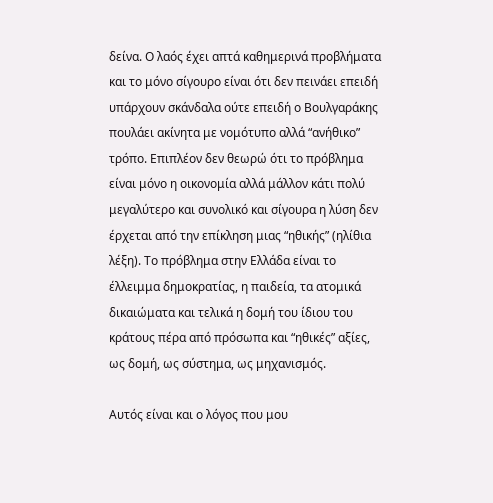δείνα. Ο λαός έχει απτά καθημερινά προβλήματα και το μόνο σίγουρο είναι ότι δεν πεινάει επειδή υπάρχουν σκάνδαλα ούτε επειδή ο Βουλγαράκης πουλάει ακίνητα με νομότυπο αλλά “ανήθικο” τρόπο. Επιπλέον δεν θεωρώ ότι το πρόβλημα είναι μόνο η οικονομία αλλά μάλλον κάτι πολύ μεγαλύτερο και συνολικό και σίγουρα η λύση δεν έρχεται από την επίκληση μιας “ηθικής” (ηλίθια λέξη). Το πρόβλημα στην Ελλάδα είναι το έλλειμμα δημοκρατίας, η παιδεία, τα ατομικά δικαιώματα και τελικά η δομή του ίδιου του κράτους πέρα από πρόσωπα και “ηθικές” αξίες, ως δομή, ως σύστημα, ως μηχανισμός.

Αυτός είναι και ο λόγος που μου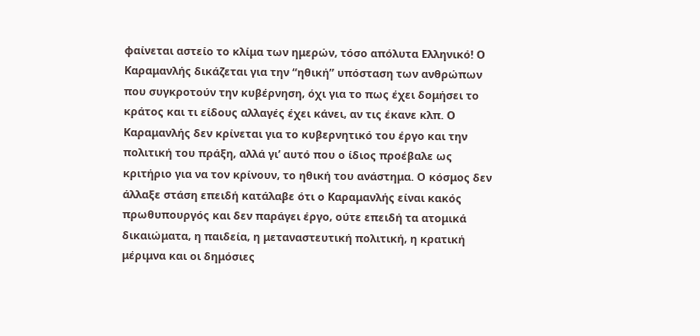φαίνεται αστείο το κλίμα των ημερών, τόσο απόλυτα Ελληνικό! Ο Καραμανλής δικάζεται για την “ηθική” υπόσταση των ανθρώπων που συγκροτούν την κυβέρνηση, όχι για το πως έχει δομήσει το κράτος και τι είδους αλλαγές έχει κάνει, αν τις έκανε κλπ. Ο Καραμανλής δεν κρίνεται για το κυβερνητικό του έργο και την πολιτική του πράξη, αλλά γι’ αυτό που ο ίδιος προέβαλε ως κριτήριο για να τον κρίνουν, το ηθική του ανάστημα. Ο κόσμος δεν άλλαξε στάση επειδή κατάλαβε ότι ο Καραμανλής είναι κακός πρωθυπουργός και δεν παράγει έργο, ούτε επειδή τα ατομικά δικαιώματα, η παιδεία, η μεταναστευτική πολιτική, η κρατική μέριμνα και οι δημόσιες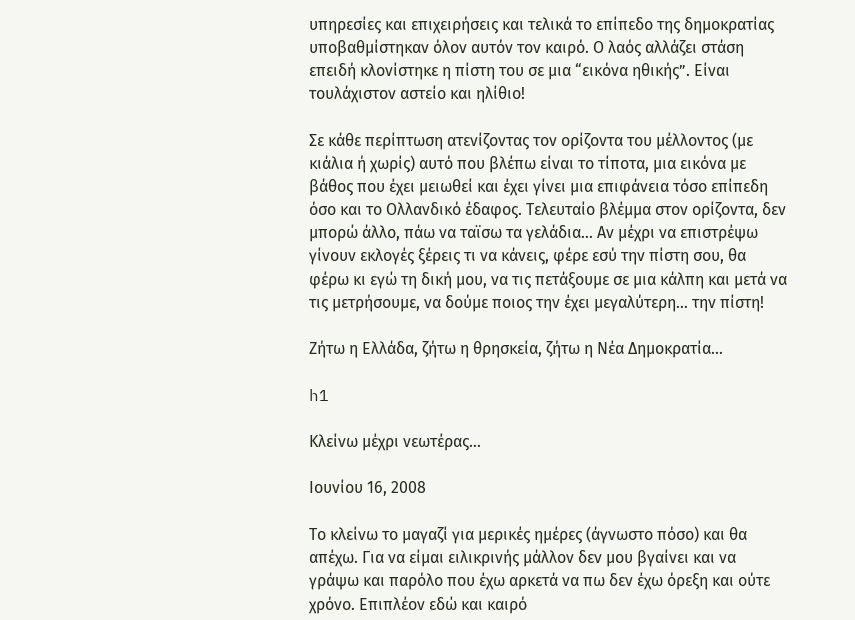υπηρεσίες και επιχειρήσεις και τελικά το επίπεδο της δημοκρατίας υποβαθμίστηκαν όλον αυτόν τον καιρό. Ο λαός αλλάζει στάση επειδή κλονίστηκε η πίστη του σε μια “εικόνα ηθικής”. Είναι τουλάχιστον αστείο και ηλίθιο!

Σε κάθε περίπτωση ατενίζοντας τον ορίζοντα του μέλλοντος (με κιάλια ή χωρίς) αυτό που βλέπω είναι το τίποτα, μια εικόνα με βάθος που έχει μειωθεί και έχει γίνει μια επιφάνεια τόσο επίπεδη όσο και το Ολλανδικό έδαφος. Τελευταίο βλέμμα στον ορίζοντα, δεν μπορώ άλλο, πάω να ταϊσω τα γελάδια… Αν μέχρι να επιστρέψω γίνουν εκλογές ξέρεις τι να κάνεις, φέρε εσύ την πίστη σου, θα φέρω κι εγώ τη δική μου, να τις πετάξουμε σε μια κάλπη και μετά να τις μετρήσουμε, να δούμε ποιος την έχει μεγαλύτερη… την πίστη!

Ζήτω η Ελλάδα, ζήτω η θρησκεία, ζήτω η Νέα Δημοκρατία…

h1

Κλείνω μέχρι νεωτέρας…

Ιουνίου 16, 2008

Το κλείνω το μαγαζί για μερικές ημέρες (άγνωστο πόσο) και θα απέχω. Για να είμαι ειλικρινής μάλλον δεν μου βγαίνει και να γράψω και παρόλο που έχω αρκετά να πω δεν έχω όρεξη και ούτε χρόνο. Επιπλέον εδώ και καιρό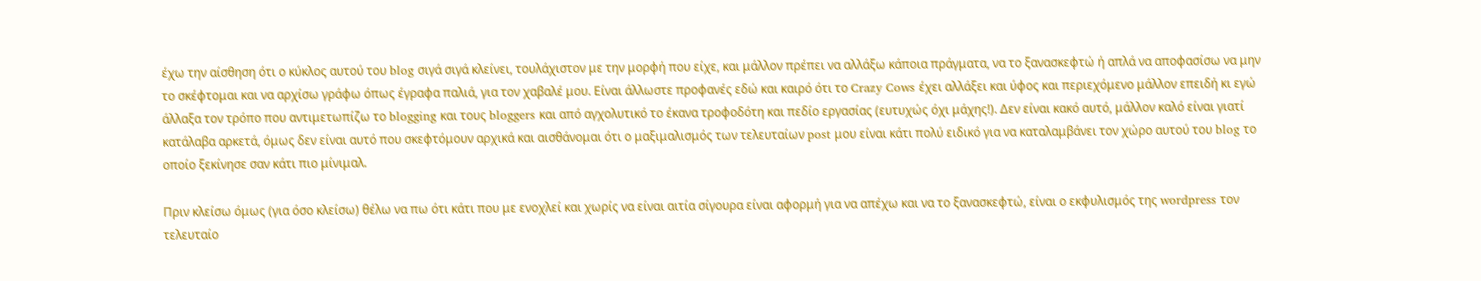έχω την αίσθηση ότι ο κύκλος αυτού του blog σιγά σιγά κλείνει, τουλάχιστον με την μορφή που είχε, και μάλλον πρέπει να αλλάξω κάποια πράγματα, να το ξανασκεφτώ ή απλά να αποφασίσω να μην το σκέφτομαι και να αρχίσω γράφω όπως έγραφα παλιά, για τον χαβαλέ μου. Είναι άλλωστε προφανές εδώ και καιρό ότι το Crazy Cows έχει αλλάξει και ύφος και περιεχόμενο μάλλον επειδή κι εγώ άλλαξα τον τρόπο που αντιμετωπίζω το blogging και τους bloggers και από αγχολυτικό το έκανα τροφοδότη και πεδίο εργασίας (ευτυχώς όχι μάχης!). Δεν είναι κακό αυτό, μάλλον καλό είναι γιατί κατάλαβα αρκετά, όμως δεν είναι αυτό που σκεφτόμουν αρχικά και αισθάνομαι ότι ο μαξιμαλισμός των τελευταίων post μου είναι κάτι πολύ ειδικό για να καταλαμβάνει τον χώρο αυτού του blog το οποίο ξεκίνησε σαν κάτι πιο μίνιμαλ.

Πριν κλείσω όμως (για όσο κλείσω) θέλω να πω ότι κάτι που με ενοχλεί και χωρίς να είναι αιτία σίγουρα είναι αφορμή για να απέχω και να το ξανασκεφτώ, είναι ο εκφυλισμός της wordpress τον τελευταίο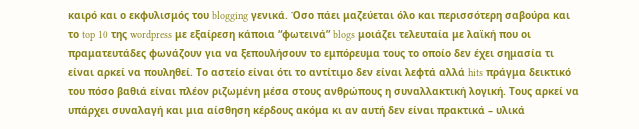καιρό και ο εκφυλισμός του blogging γενικά. Όσο πάει μαζεύεται όλο και περισσότερη σαβούρα και το top 10 της wordpress με εξαίρεση κάποια “φωτεινά” blogs μοιάζει τελευταία με λαϊκή που οι πραματευτάδες φωνάζουν για να ξεπουλήσουν το εμπόρευμα τους το οποίο δεν έχει σημασία τι είναι αρκεί να πουληθεί. Το αστείο είναι ότι το αντίτιμο δεν είναι λεφτά αλλά hits πράγμα δεικτικό του πόσο βαθιά είναι πλέον ριζωμένη μέσα στους ανθρώπους η συναλλακτική λογική. Τους αρκεί να υπάρχει συναλαγή και μια αίσθηση κέρδους ακόμα κι αν αυτή δεν είναι πρακτικά – υλικά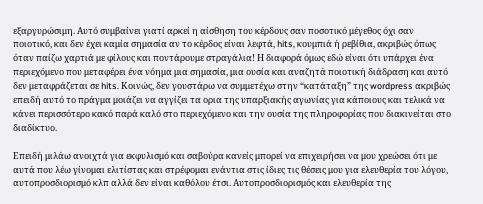εξαργυρώσιμη. Αυτό συμβαίνει γιατί αρκεί η αίσθηση του κέρδους σαν ποσοτικό μέγεθος όχι σαν ποιοτικό, και δεν έχει καμία σημασία αν το κέρδος είναι λεφτά, hits, κουμπιά ή ρεβίθια, ακριβώς όπως όταν παίζω χαρτιά με φίλους και ποντάρουμε στραγάλια! Η διαφορά όμως εδώ είναι ότι υπάρχει ένα περιεχόμενο που μεταφέρει ένα νόημα μια σημασία, μια ουσία και αναζητά ποιοτική διάδραση και αυτό δεν μεταφράζεται σε hits. Κοινώς, δεν γουστάρω να συμμετέχω στην “κατάταξη” της wordpress ακριβώς επειδή αυτό το πράγμα μοιάζει να αγγίζει τα ορια της υπαρξιακής αγωνίας για κάποιους και τελικά να κάνει περισσότερο κακό παρά καλό στο περιεχόμενο και την ουσία της πληροφορίας που διακινείται στο διαδίκτυο.

Επειδή μιλάω ανοιχτά για εκφυλισμό και σαβούρα κανείς μπορεί να επιχειρήσει να μου χρεώσει ότι με αυτά που λέω γίνομαι ελιτίστας και στρέφομαι ενάντια στις ίδιες τις θέσεις μου για ελευθερία του λόγου, αυτοπροσδιορισμό κλπ αλλά δεν είναι καθόλου έτσι. Αυτοπροσδιορισμός και ελευθερία της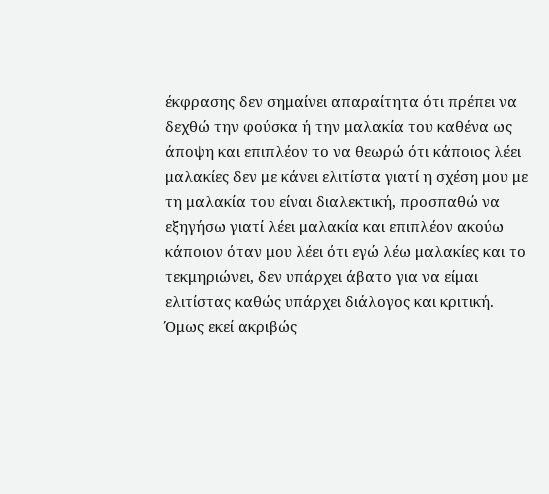έκφρασης δεν σημαίνει απαραίτητα ότι πρέπει να δεχθώ την φούσκα ή την μαλακία του καθένα ως άποψη και επιπλέον το να θεωρώ ότι κάποιος λέει μαλακίες δεν με κάνει ελιτίστα γιατί η σχέση μου με τη μαλακία του είναι διαλεκτική, προσπαθώ να εξηγήσω γιατί λέει μαλακία και επιπλέον ακούω κάποιον όταν μου λέει ότι εγώ λέω μαλακίες και το τεκμηριώνει, δεν υπάρχει άβατο για να είμαι ελιτίστας καθώς υπάρχει διάλογος και κριτική. Όμως εκεί ακριβώς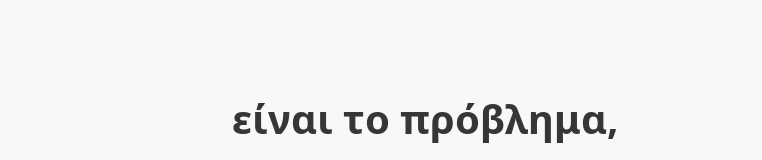είναι το πρόβλημα,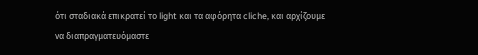ότι σταδιακά επικρατεί το light και τα αφόρητα cliche, και αρχίζουμε να διαπραγματευόμαστε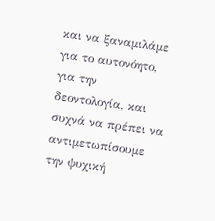και να ξαναμιλάμε για το αυτονόητο, για την δεοντολογία, και συχνά να πρέπει να αντιμετωπίσουμε την ψυχική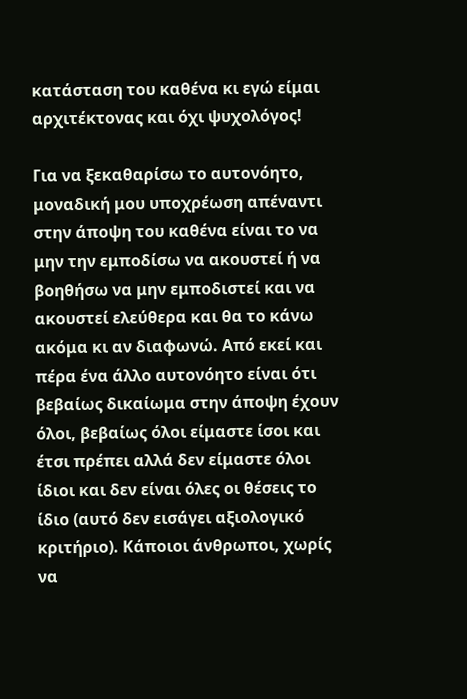κατάσταση του καθένα κι εγώ είμαι αρχιτέκτονας και όχι ψυχολόγος!

Για να ξεκαθαρίσω το αυτονόητο, μοναδική μου υποχρέωση απέναντι στην άποψη του καθένα είναι το να μην την εμποδίσω να ακουστεί ή να βοηθήσω να μην εμποδιστεί και να ακουστεί ελεύθερα και θα το κάνω ακόμα κι αν διαφωνώ. Από εκεί και πέρα ένα άλλο αυτονόητο είναι ότι βεβαίως δικαίωμα στην άποψη έχουν όλοι, βεβαίως όλοι είμαστε ίσοι και έτσι πρέπει αλλά δεν είμαστε όλοι ίδιοι και δεν είναι όλες οι θέσεις το ίδιο (αυτό δεν εισάγει αξιολογικό κριτήριο). Κάποιοι άνθρωποι, χωρίς να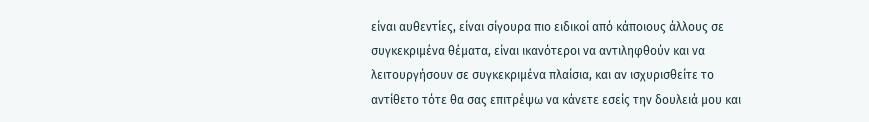είναι αυθεντίες, είναι σίγουρα πιο ειδικοί από κάποιους άλλους σε συγκεκριμένα θέματα, είναι ικανότεροι να αντιληφθούν και να λειτουργήσουν σε συγκεκριμένα πλαίσια, και αν ισχυρισθείτε το αντίθετο τότε θα σας επιτρέψω να κάνετε εσείς την δουλειά μου και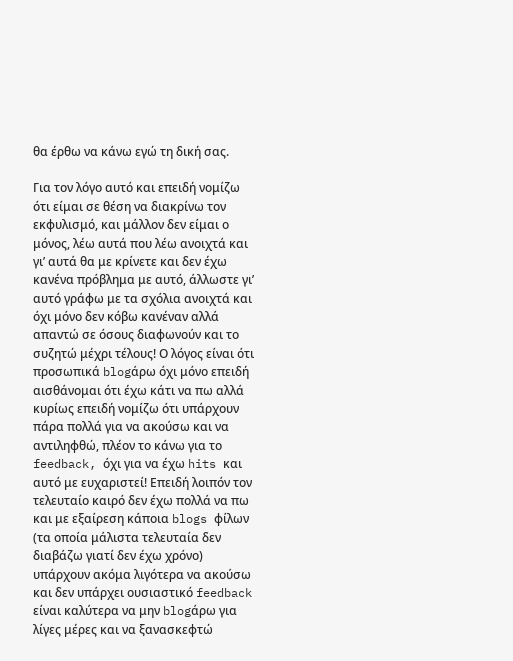θα έρθω να κάνω εγώ τη δική σας.

Για τον λόγο αυτό και επειδή νομίζω ότι είμαι σε θέση να διακρίνω τον εκφυλισμό, και μάλλον δεν είμαι ο μόνος, λέω αυτά που λέω ανοιχτά και γι’ αυτά θα με κρίνετε και δεν έχω κανένα πρόβλημα με αυτό, άλλωστε γι’ αυτό γράφω με τα σχόλια ανοιχτά και όχι μόνο δεν κόβω κανέναν αλλά απαντώ σε όσους διαφωνούν και το συζητώ μέχρι τέλους! Ο λόγος είναι ότι προσωπικά blogάρω όχι μόνο επειδή αισθάνομαι ότι έχω κάτι να πω αλλά κυρίως επειδή νομίζω ότι υπάρχουν πάρα πολλά για να ακούσω και να αντιληφθώ, πλέον το κάνω για το feedback, όχι για να έχω hits και αυτό με ευχαριστεί! Επειδή λοιπόν τον τελευταίο καιρό δεν έχω πολλά να πω και με εξαίρεση κάποια blogs φίλων (τα οποία μάλιστα τελευταία δεν διαβάζω γιατί δεν έχω χρόνο) υπάρχουν ακόμα λιγότερα να ακούσω και δεν υπάρχει ουσιαστικό feedback είναι καλύτερα να μην blogάρω για λίγες μέρες και να ξανασκεφτώ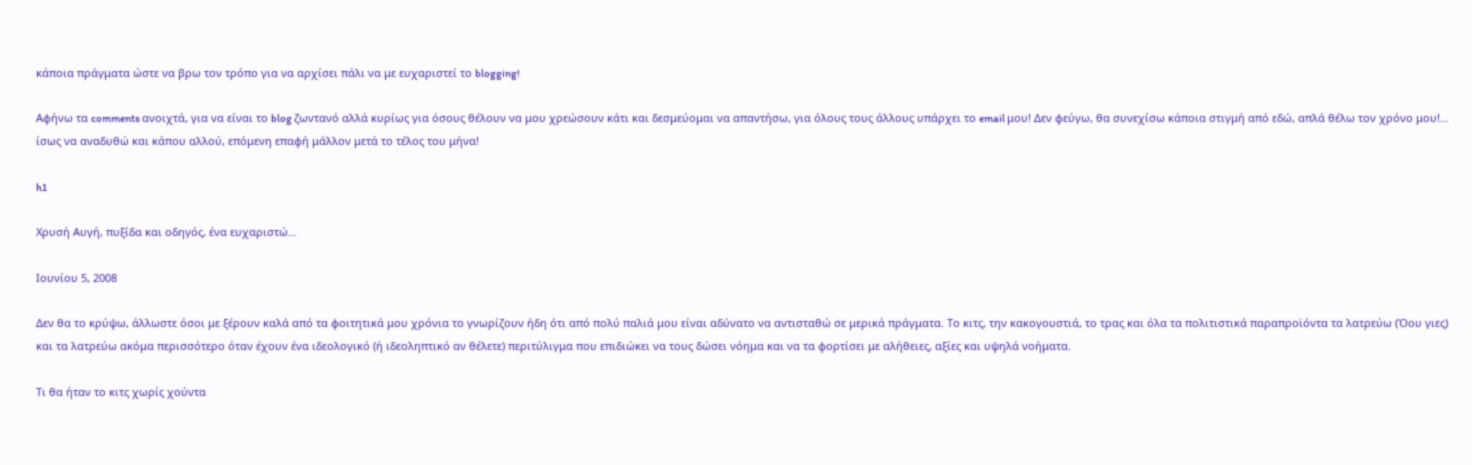κάποια πράγματα ώστε να βρω τον τρόπο για να αρχίσει πάλι να με ευχαριστεί το blogging!

Αφήνω τα comments ανοιχτά, για να είναι το blog ζωντανό αλλά κυρίως για όσους θέλουν να μου χρεώσουν κάτι και δεσμεύομαι να απαντήσω, για όλους τους άλλους υπάρχει το email μου! Δεν φεύγω, θα συνεχίσω κάποια στιγμή από εδώ, απλά θέλω τον χρόνο μου!… ίσως να αναδυθώ και κάπου αλλού, επόμενη επαφή μάλλον μετά το τέλος του μήνα!

h1

Χρυσή Αυγή, πυξίδα και οδηγός, ένα ευχαριστώ…

Ιουνίου 5, 2008

Δεν θα το κρύψω, άλλωστε όσοι με ξέρουν καλά από τα φοιτητικά μου χρόνια το γνωρίζουν ήδη ότι από πολύ παλιά μου είναι αδύνατο να αντισταθώ σε μερικά πράγματα. Το κιτς, την κακογουστιά, το τρας και όλα τα πολιτιστικά παραπροϊόντα τα λατρεύω (Όου γιες) και τα λατρεύω ακόμα περισσότερο όταν έχουν ένα ιδεολογικό (ή ιδεοληπτικό αν θέλετε) περιτύλιγμα που επιδιώκει να τους δώσει νόημα και να τα φορτίσει με αλήθειες, αξίες και υψηλά νοήματα.

Τι θα ήταν το κιτς χωρίς χούντα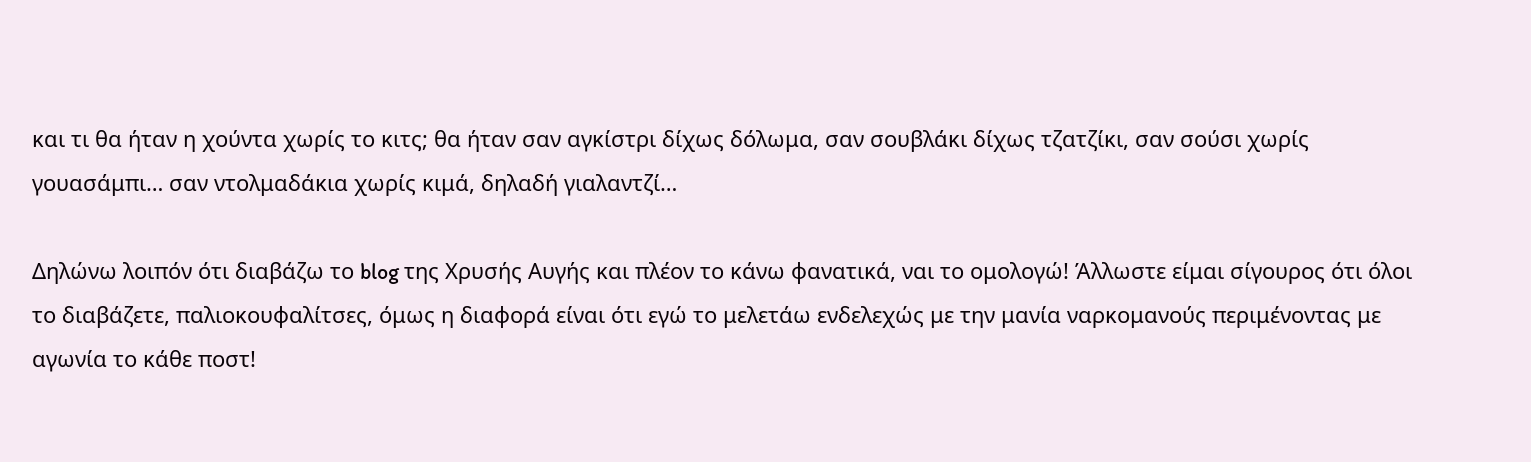και τι θα ήταν η χούντα χωρίς το κιτς; θα ήταν σαν αγκίστρι δίχως δόλωμα, σαν σουβλάκι δίχως τζατζίκι, σαν σούσι χωρίς γουασάμπι… σαν ντολμαδάκια χωρίς κιμά, δηλαδή γιαλαντζί…

Δηλώνω λοιπόν ότι διαβάζω το blog της Χρυσής Αυγής και πλέον το κάνω φανατικά, ναι το ομολογώ! Άλλωστε είμαι σίγουρος ότι όλοι το διαβάζετε, παλιοκουφαλίτσες, όμως η διαφορά είναι ότι εγώ το μελετάω ενδελεχώς με την μανία ναρκομανούς περιμένοντας με αγωνία το κάθε ποστ!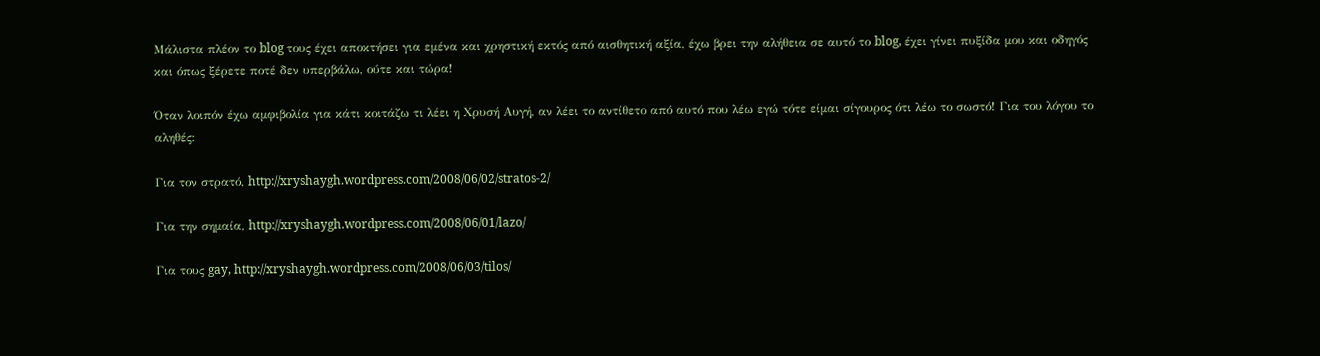Μάλιστα πλέον το blog τους έχει αποκτήσει για εμένα και χρηστική εκτός από αισθητική αξία, έχω βρει την αλήθεια σε αυτό το blog, έχει γίνει πυξίδα μου και οδηγός και όπως ξέρετε ποτέ δεν υπερβάλω, ούτε και τώρα!

Όταν λοιπόν έχω αμφιβολία για κάτι κοιτάζω τι λέει η Χρυσή Αυγή, αν λέει το αντίθετο από αυτό που λέω εγώ τότε είμαι σίγουρος ότι λέω το σωστό! Για του λόγου το αληθές:

Για τον στρατό, http://xryshaygh.wordpress.com/2008/06/02/stratos-2/

Για την σημαία, http://xryshaygh.wordpress.com/2008/06/01/lazo/

Για τους gay, http://xryshaygh.wordpress.com/2008/06/03/tilos/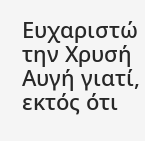Ευχαριστώ την Χρυσή Αυγή γιατί, εκτός ότι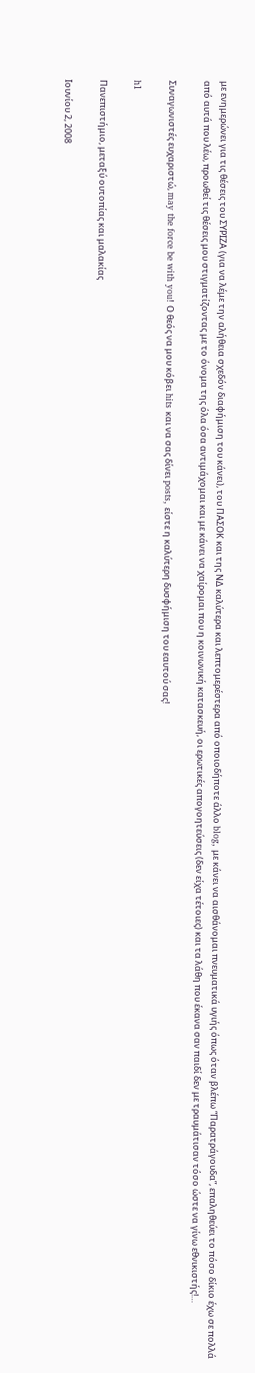με ενημερώνει για τις θέσεις του ΣΥΡΙΖΑ (για να λέμε την αλήθεια σχεδόν διαφήμιση του κάνει), του ΠΑΣΟΚ και της ΝΔ καλύτερα και λεπτομερέστερα από οποιοδήποτε άλλο blog, με κάνει να αισθάνομαι πνευματικά υγιής όπως όταν βλέπω “Παρατράγουδα”, επαληθεύει το πόσο δίκιο έχω σε πολλά από αυτά που λέω, προωθεί τις θέσεις μου στιγματίζοντας με το όνομα της όλα όσα αντιμάχομαι και με κάνει να χαίρομαι που η κοινωνική κατασκευή, οι ερωτικές απογοητεύσεις (δεν είχα τέτοιες) και τα λάθη που έκανα σαν παιδί δεν με τραυμάτισαν τόσο ώστε να γίνω εθνικιστής!…

Συναγωνιστές ευχαριστώ, may the force be with you! Ο θεός να μου κόβει hits και να σας δίνει posts, είστε η καλύτερη δυσφήμιση του εαυτού σας!

h1

Πανεπιστήμιο, μεταξύ ουτοπίας και μαλακίας

Ιουνίου 2, 2008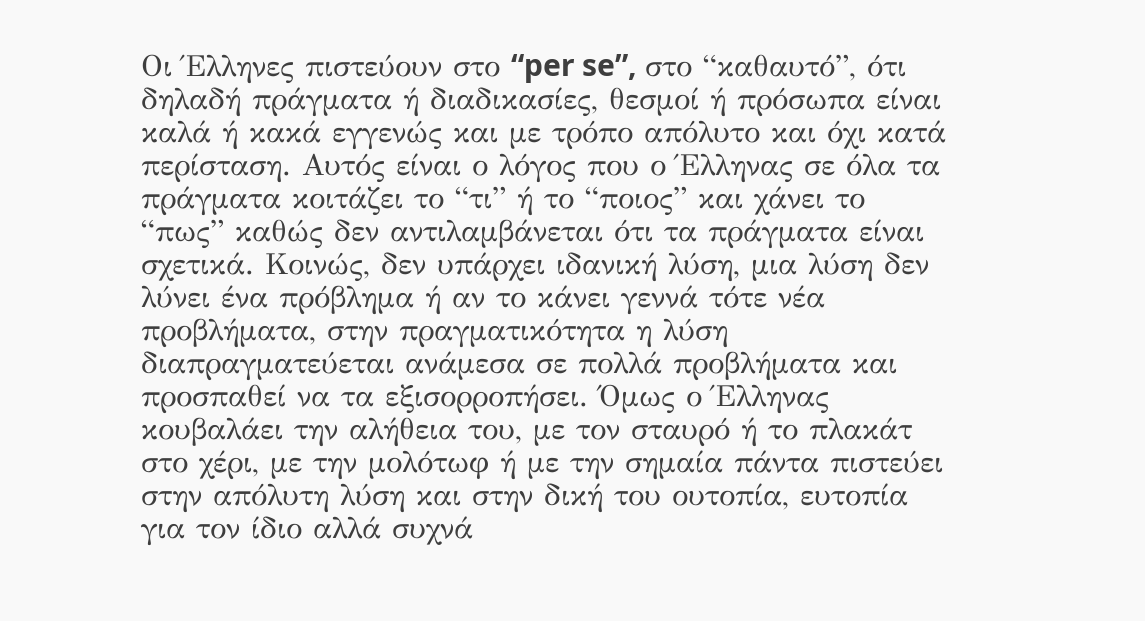Οι Έλληνες πιστεύουν στο “per se”, στο “καθαυτό”, ότι δηλαδή πράγματα ή διαδικασίες, θεσμοί ή πρόσωπα είναι καλά ή κακά εγγενώς και με τρόπο απόλυτο και όχι κατά περίσταση. Αυτός είναι ο λόγος που ο Έλληνας σε όλα τα πράγματα κοιτάζει το “τι” ή το “ποιος” και χάνει το “πως” καθώς δεν αντιλαμβάνεται ότι τα πράγματα είναι σχετικά. Κοινώς, δεν υπάρχει ιδανική λύση, μια λύση δεν λύνει ένα πρόβλημα ή αν το κάνει γεννά τότε νέα προβλήματα, στην πραγματικότητα η λύση διαπραγματεύεται ανάμεσα σε πολλά προβλήματα και προσπαθεί να τα εξισορροπήσει. Όμως ο Έλληνας κουβαλάει την αλήθεια του, με τον σταυρό ή το πλακάτ στο χέρι, με την μολότωφ ή με την σημαία πάντα πιστεύει στην απόλυτη λύση και στην δική του ουτοπία, ευτοπία για τον ίδιο αλλά συχνά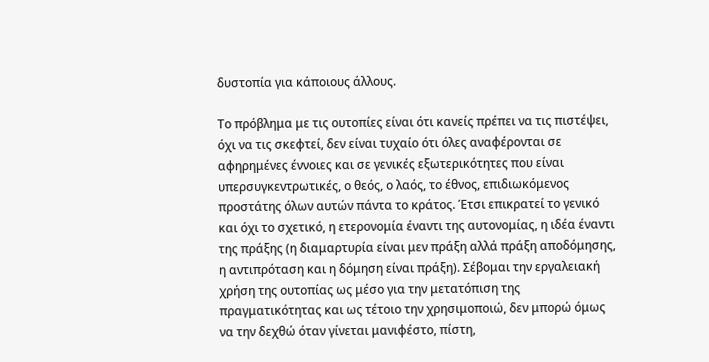δυστοπία για κάποιους άλλους.

Το πρόβλημα με τις ουτοπίες είναι ότι κανείς πρέπει να τις πιστέψει, όχι να τις σκεφτεί, δεν είναι τυχαίο ότι όλες αναφέρονται σε αφηρημένες έννοιες και σε γενικές εξωτερικότητες που είναι υπερσυγκεντρωτικές, ο θεός, ο λαός, το έθνος, επιδιωκόμενος προστάτης όλων αυτών πάντα το κράτος. Έτσι επικρατεί το γενικό και όχι το σχετικό, η ετερονομία έναντι της αυτονομίας, η ιδέα έναντι της πράξης (η διαμαρτυρία είναι μεν πράξη αλλά πράξη αποδόμησης, η αντιπρόταση και η δόμηση είναι πράξη). Σέβομαι την εργαλειακή χρήση της ουτοπίας ως μέσο για την μετατόπιση της πραγματικότητας και ως τέτοιο την χρησιμοποιώ, δεν μπορώ όμως να την δεχθώ όταν γίνεται μανιφέστο, πίστη,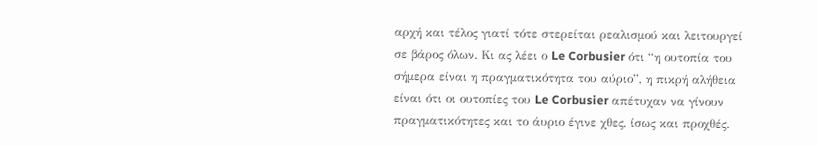αρχή και τέλος γιατί τότε στερείται ρεαλισμού και λειτουργεί σε βάρος όλων. Κι ας λέει ο Le Corbusier ότι “η ουτοπία του σήμερα είναι η πραγματικότητα του αύριο”, η πικρή αλήθεια είναι ότι οι ουτοπίες του Le Corbusier απέτυχαν να γίνουν πραγματικότητες και το άυριο έγινε χθες, ίσως και προχθές.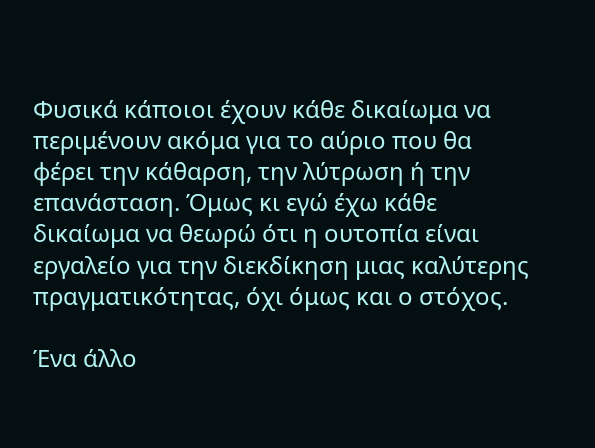Φυσικά κάποιοι έχουν κάθε δικαίωμα να περιμένουν ακόμα για το αύριο που θα φέρει την κάθαρση, την λύτρωση ή την επανάσταση. Όμως κι εγώ έχω κάθε δικαίωμα να θεωρώ ότι η ουτοπία είναι εργαλείο για την διεκδίκηση μιας καλύτερης πραγματικότητας, όχι όμως και ο στόχος.

Ένα άλλο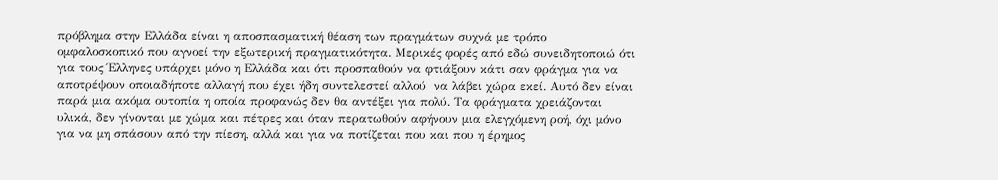πρόβλημα στην Ελλάδα είναι η αποσπασματική θέαση των πραγμάτων συχνά με τρόπο ομφαλοσκοπικό που αγνοεί την εξωτερική πραγματικότητα. Μερικές φορές από εδώ συνειδητοποιώ ότι για τους Έλληνες υπάρχει μόνο η Ελλάδα και ότι προσπαθούν να φτιάξουν κάτι σαν φράγμα για να αποτρέψουν οποιαδήποτε αλλαγή που έχει ήδη συντελεστεί αλλού  να λάβει χώρα εκεί. Αυτό δεν είναι παρά μια ακόμα ουτοπία η οποία προφανώς δεν θα αντέξει για πολύ. Τα φράγματα χρειάζονται υλικά, δεν γίνονται με χώμα και πέτρες και όταν περατωθούν αφήνουν μια ελεγχόμενη ροή, όχι μόνο για να μη σπάσουν από την πίεση, αλλά και για να ποτίζεται που και που η έρημος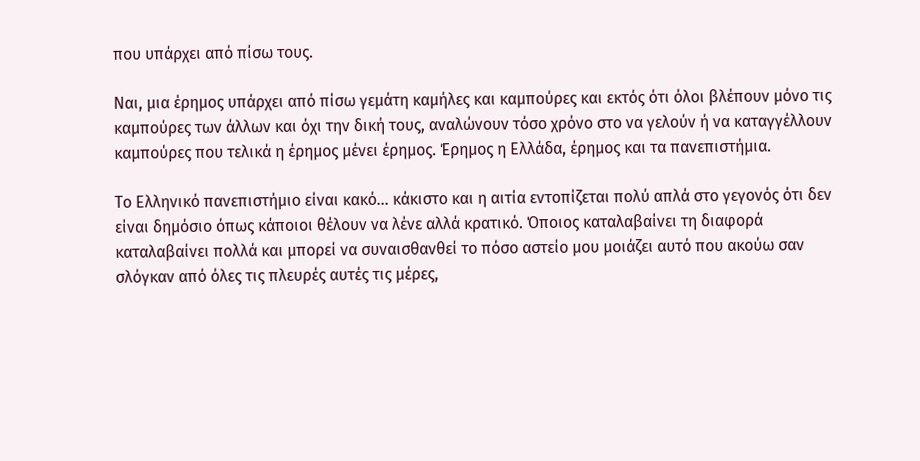που υπάρχει από πίσω τους.

Ναι, μια έρημος υπάρχει από πίσω γεμάτη καμήλες και καμπούρες και εκτός ότι όλοι βλέπουν μόνο τις καμπούρες των άλλων και όχι την δική τους, αναλώνουν τόσο χρόνο στο να γελούν ή να καταγγέλλουν καμπούρες που τελικά η έρημος μένει έρημος. Έρημος η Ελλάδα, έρημος και τα πανεπιστήμια.

Το Ελληνικό πανεπιστήμιο είναι κακό… κάκιστο και η αιτία εντοπίζεται πολύ απλά στο γεγονός ότι δεν είναι δημόσιο όπως κάποιοι θέλουν να λένε αλλά κρατικό. Όποιος καταλαβαίνει τη διαφορά καταλαβαίνει πολλά και μπορεί να συναισθανθεί το πόσο αστείο μου μοιάζει αυτό που ακούω σαν σλόγκαν από όλες τις πλευρές αυτές τις μέρες,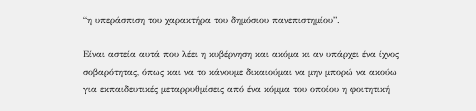“η υπεράσπιση του χαρακτήρα του δημόσιου πανεπιστημίου”.

Είναι αστεία αυτά που λέει η κυβέρνηση και ακόμα κι αν υπάρχει ένα ίχνος σοβαρότητας, όπως και να το κάνουμε δικαιούμαι να μην μπορώ να ακούω για εκπαιδευτικές μεταρρυθμίσεις από ένα κόμμα του οποίου η φοιτητική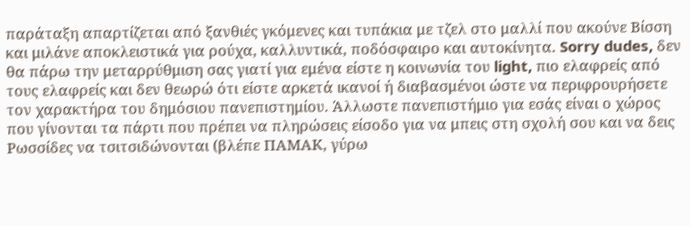παράταξη απαρτίζεται από ξανθιές γκόμενες και τυπάκια με τζελ στο μαλλί που ακούνε Βίσση και μιλάνε αποκλειστικά για ρούχα, καλλυντικά, ποδόσφαιρο και αυτοκίνητα. Sorry dudes, δεν θα πάρω την μεταρρύθμιση σας γιατί για εμένα είστε η κοινωνία του light, πιο ελαφρείς από τους ελαφρείς και δεν θεωρώ ότι είστε αρκετά ικανοί ή διαβασμένοι ώστε να περιφρουρήσετε τον χαρακτήρα του δημόσιου πανεπιστημίου. Άλλωστε πανεπιστήμιο για εσάς είναι ο χώρος που γίνονται τα πάρτι που πρέπει να πληρώσεις είσοδο για να μπεις στη σχολή σου και να δεις Ρωσσίδες να τσιτσιδώνονται (βλέπε ΠΑΜΑΚ, γύρω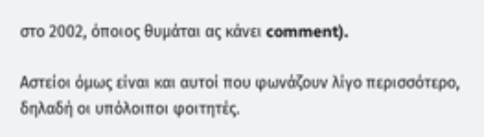στο 2002, όποιος θυμάται ας κάνει comment).

Αστείοι όμως είναι και αυτοί που φωνάζουν λίγο περισσότερο, δηλαδή οι υπόλοιποι φοιτητές.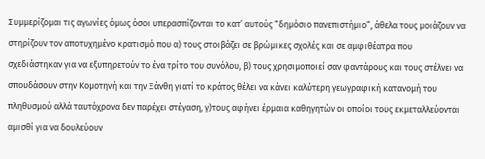Συμμερίζομαι τις αγωνίες όμως όσοι υπερασπίζονται το κατ’ αυτούς “δημόσιο πανεπιστήμιο”, άθελα τους μοιάζουν να στηρίζουν τον αποτυχημένο κρατισμό που α) τους στοιβάζει σε βρώμικες σχολές και σε αμφιθέατρα που σχεδιάστηκαν για να εξυπηρετούν το ένα τρίτο του συνόλου, β) τους χρησιμοποιεί σαν φαντάρους και τους στέλνει να σπουδάσουν στην Κομοτηνή και την Ξάνθη γιατί το κράτος θέλει να κάνει καλύτερη γεωγραφική κατανομή του πληθυσμού αλλά ταυτόχρονα δεν παρέχει στέγαση, γ)τους αφήνει έρμαια καθηγητών οι οποίοι τους εκμεταλλεύονται αμισθί για να δουλεύουν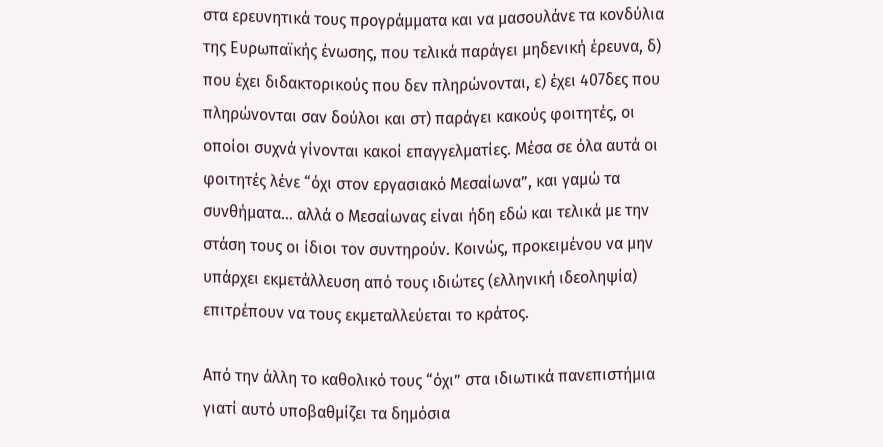στα ερευνητικά τους προγράμματα και να μασουλάνε τα κονδύλια της Ευρωπαϊκής ένωσης, που τελικά παράγει μηδενική έρευνα, δ) που έχει διδακτορικούς που δεν πληρώνονται, ε) έχει 407δες που πληρώνονται σαν δούλοι και στ) παράγει κακούς φοιτητές, οι οποίοι συχνά γίνονται κακοί επαγγελματίες. Μέσα σε όλα αυτά οι φοιτητές λένε “όχι στον εργασιακό Μεσαίωνα”, και γαμώ τα συνθήματα… αλλά ο Μεσαίωνας είναι ήδη εδώ και τελικά με την στάση τους οι ίδιοι τον συντηρούν. Κοινώς, προκειμένου να μην υπάρχει εκμετάλλευση από τους ιδιώτες (ελληνική ιδεοληψία) επιτρέπουν να τους εκμεταλλεύεται το κράτος.

Από την άλλη το καθολικό τους “όχι” στα ιδιωτικά πανεπιστήμια γιατί αυτό υποβαθμίζει τα δημόσια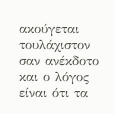ακούγεται τουλάχιστον σαν ανέκδοτο και ο λόγος είναι ότι τα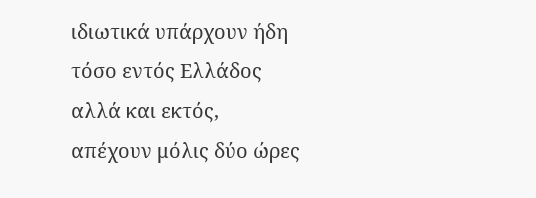ιδιωτικά υπάρχουν ήδη τόσο εντός Ελλάδος αλλά και εκτός, απέχουν μόλις δύο ώρες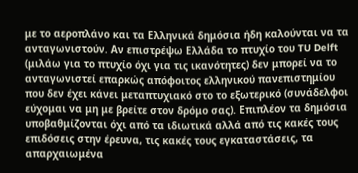με το αεροπλάνο και τα Ελληνικά δημόσια ήδη καλούνται να τα ανταγωνιστούν. Αν επιστρέψω Ελλάδα το πτυχίο του TU Delft (μιλάω για το πτυχίο όχι για τις ικανότητες) δεν μπορεί να το ανταγωνιστεί επαρκώς απόφοιτος ελληνικού πανεπιστημίου που δεν έχει κάνει μεταπτυχιακό στο το εξωτερικό (συνάδελφοι εύχομαι να μη με βρείτε στον δρόμο σας). Επιπλέον τα δημόσια υποβαθμίζονται όχι από τα ιδιωτικά αλλά από τις κακές τους επιδόσεις στην έρευνα, τις κακές τους εγκαταστάσεις, τα απαρχαιωμένα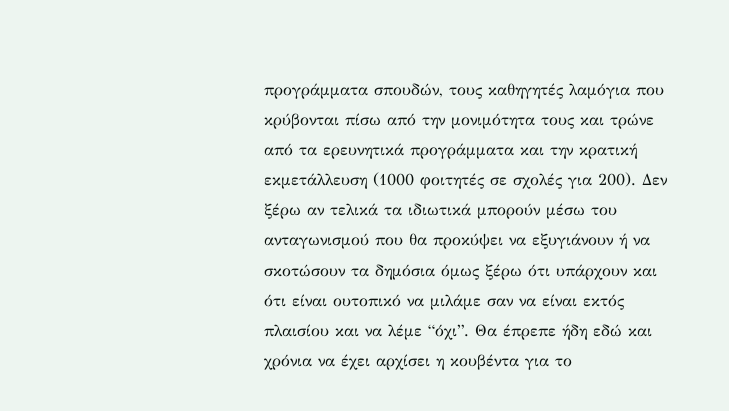προγράμματα σπουδών, τους καθηγητές λαμόγια που κρύβονται πίσω από την μονιμότητα τους και τρώνε από τα ερευνητικά προγράμματα και την κρατική εκμετάλλευση (1000 φοιτητές σε σχολές για 200). Δεν ξέρω αν τελικά τα ιδιωτικά μπορούν μέσω του ανταγωνισμού που θα προκύψει να εξυγιάνουν ή να σκοτώσουν τα δημόσια όμως ξέρω ότι υπάρχουν και ότι είναι ουτοπικό να μιλάμε σαν να είναι εκτός πλαισίου και να λέμε “όχι”. Θα έπρεπε ήδη εδώ και χρόνια να έχει αρχίσει η κουβέντα για το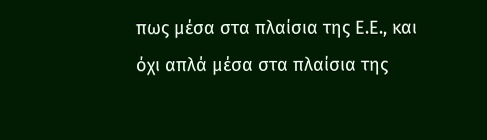πως μέσα στα πλαίσια της Ε.Ε., και όχι απλά μέσα στα πλαίσια της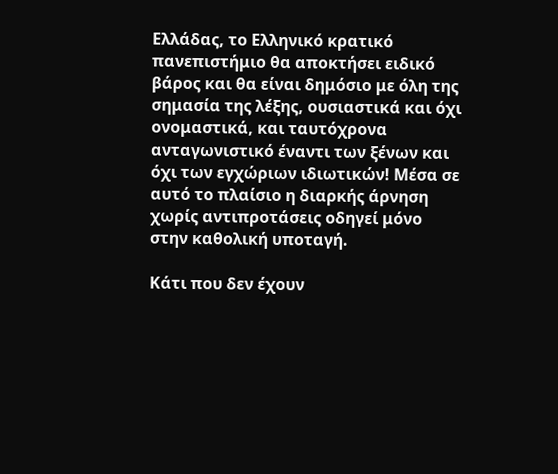Ελλάδας, το Ελληνικό κρατικό πανεπιστήμιο θα αποκτήσει ειδικό βάρος και θα είναι δημόσιο με όλη της σημασία της λέξης, ουσιαστικά και όχι ονομαστικά, και ταυτόχρονα ανταγωνιστικό έναντι των ξένων και όχι των εγχώριων ιδιωτικών! Μέσα σε αυτό το πλαίσιο η διαρκής άρνηση χωρίς αντιπροτάσεις οδηγεί μόνο στην καθολική υποταγή.

Κάτι που δεν έχουν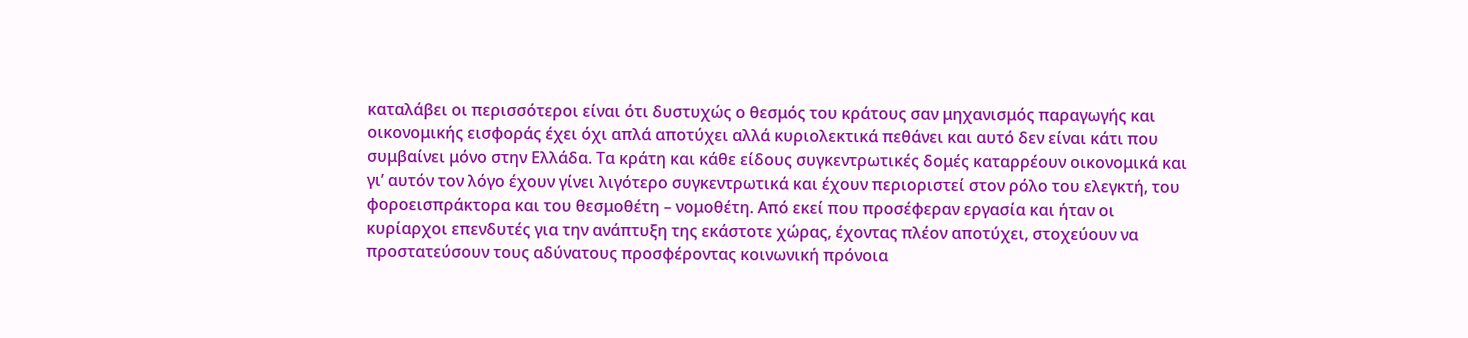καταλάβει οι περισσότεροι είναι ότι δυστυχώς ο θεσμός του κράτους σαν μηχανισμός παραγωγής και οικονομικής εισφοράς έχει όχι απλά αποτύχει αλλά κυριολεκτικά πεθάνει και αυτό δεν είναι κάτι που συμβαίνει μόνο στην Ελλάδα. Τα κράτη και κάθε είδους συγκεντρωτικές δομές καταρρέουν οικονομικά και γι’ αυτόν τον λόγο έχουν γίνει λιγότερο συγκεντρωτικά και έχουν περιοριστεί στον ρόλο του ελεγκτή, του φοροεισπράκτορα και του θεσμοθέτη – νομοθέτη. Από εκεί που προσέφεραν εργασία και ήταν οι κυρίαρχοι επενδυτές για την ανάπτυξη της εκάστοτε χώρας, έχοντας πλέον αποτύχει, στοχεύουν να προστατεύσουν τους αδύνατους προσφέροντας κοινωνική πρόνοια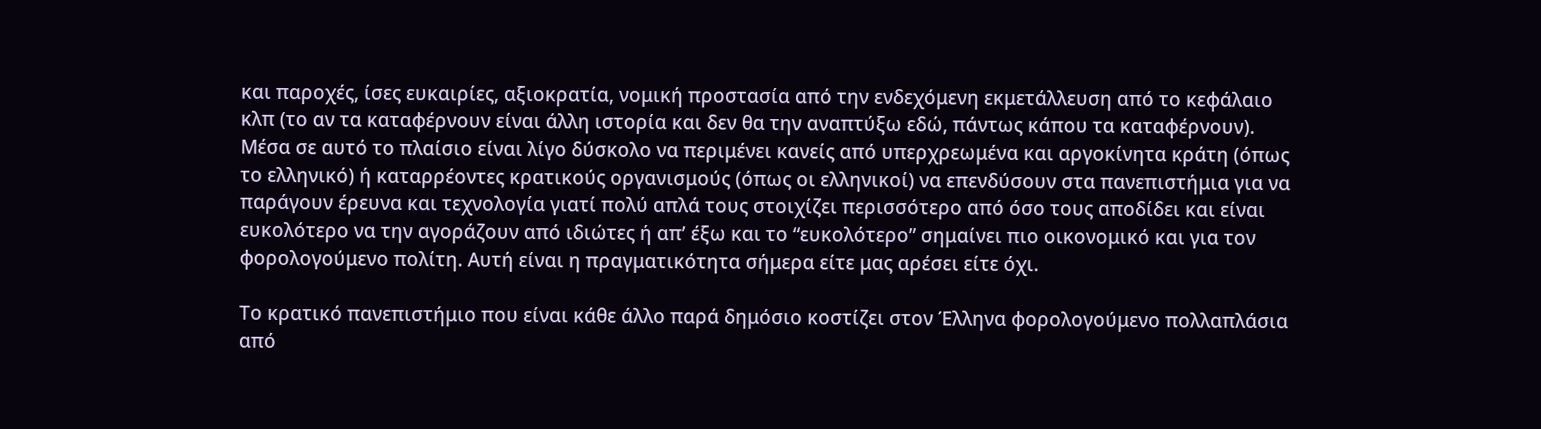και παροχές, ίσες ευκαιρίες, αξιοκρατία, νομική προστασία από την ενδεχόμενη εκμετάλλευση από το κεφάλαιο κλπ (το αν τα καταφέρνουν είναι άλλη ιστορία και δεν θα την αναπτύξω εδώ, πάντως κάπου τα καταφέρνουν). Μέσα σε αυτό το πλαίσιο είναι λίγο δύσκολο να περιμένει κανείς από υπερχρεωμένα και αργοκίνητα κράτη (όπως το ελληνικό) ή καταρρέοντες κρατικούς οργανισμούς (όπως οι ελληνικοί) να επενδύσουν στα πανεπιστήμια για να παράγουν έρευνα και τεχνολογία γιατί πολύ απλά τους στοιχίζει περισσότερο από όσο τους αποδίδει και είναι ευκολότερο να την αγοράζουν από ιδιώτες ή απ’ έξω και το “ευκολότερο” σημαίνει πιο οικονομικό και για τον φορολογούμενο πολίτη. Αυτή είναι η πραγματικότητα σήμερα είτε μας αρέσει είτε όχι.

Το κρατικό πανεπιστήμιο που είναι κάθε άλλο παρά δημόσιο κοστίζει στον Έλληνα φορολογούμενο πολλαπλάσια από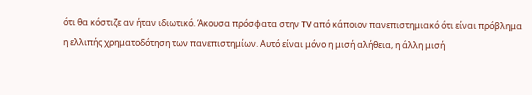ότι θα κόστιζε αν ήταν ιδιωτικό. Άκουσα πρόσφατα στην TV από κάποιον πανεπιστημιακό ότι είναι πρόβλημα η ελλιπής χρηματοδότηση των πανεπιστημίων. Αυτό είναι μόνο η μισή αλήθεια, η άλλη μισή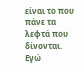είναι το που πάνε τα λεφτά που δίνονται. Εγώ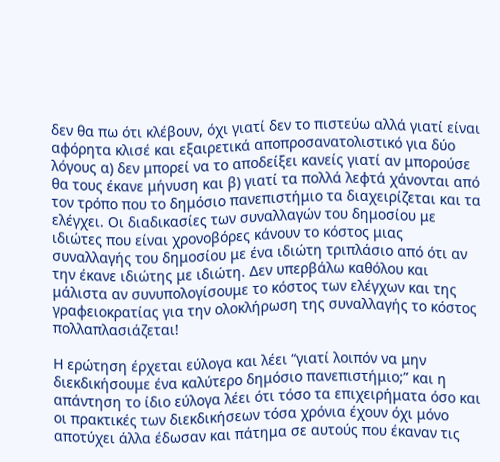δεν θα πω ότι κλέβουν, όχι γιατί δεν το πιστεύω αλλά γιατί είναι αφόρητα κλισέ και εξαιρετικά αποπροσανατολιστικό για δύο λόγους α) δεν μπορεί να το αποδείξει κανείς γιατί αν μπορούσε θα τους έκανε μήνυση και β) γιατί τα πολλά λεφτά χάνονται από τον τρόπο που το δημόσιο πανεπιστήμιο τα διαχειρίζεται και τα ελέγχει. Οι διαδικασίες των συναλλαγών του δημοσίου με ιδιώτες που είναι χρονοβόρες κάνουν το κόστος μιας συναλλαγής του δημοσίου με ένα ιδιώτη τριπλάσιο από ότι αν την έκανε ιδιώτης με ιδιώτη. Δεν υπερβάλω καθόλου και μάλιστα αν συνυπολογίσουμε το κόστος των ελέγχων και της γραφειοκρατίας για την ολοκλήρωση της συναλλαγής το κόστος πολλαπλασιάζεται!

Η ερώτηση έρχεται εύλογα και λέει “γιατί λοιπόν να μην διεκδικήσουμε ένα καλύτερο δημόσιο πανεπιστήμιο;” και η απάντηση το ίδιο εύλογα λέει ότι τόσο τα επιχειρήματα όσο και οι πρακτικές των διεκδικήσεων τόσα χρόνια έχουν όχι μόνο αποτύχει άλλα έδωσαν και πάτημα σε αυτούς που έκαναν τις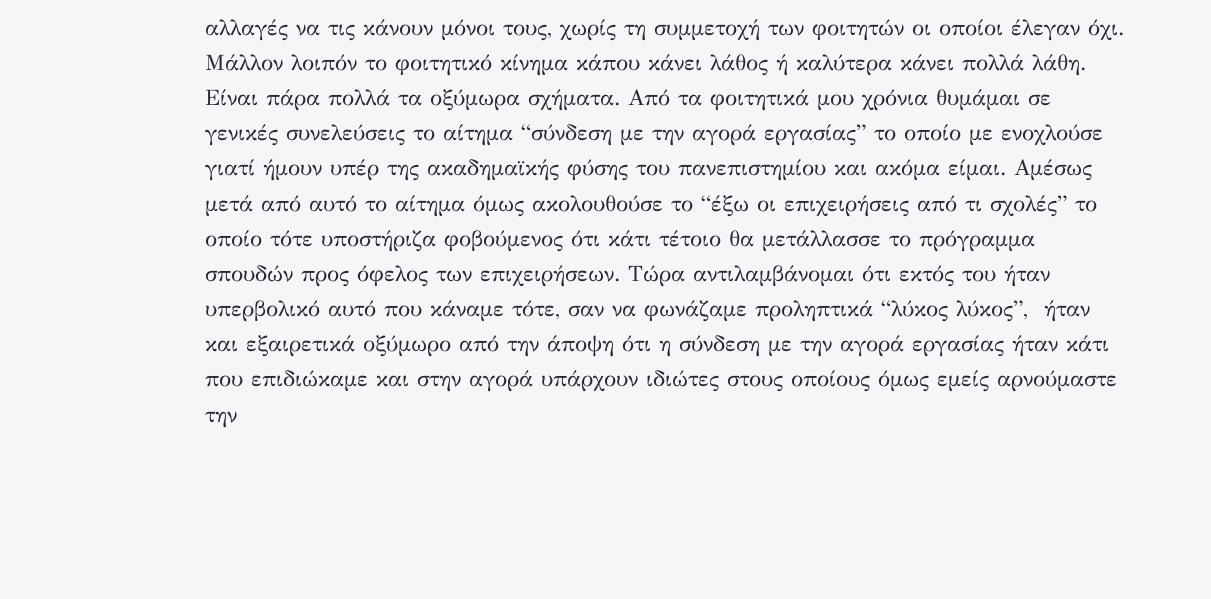αλλαγές να τις κάνουν μόνοι τους, χωρίς τη συμμετοχή των φοιτητών οι οποίοι έλεγαν όχι. Μάλλον λοιπόν το φοιτητικό κίνημα κάπου κάνει λάθος ή καλύτερα κάνει πολλά λάθη. Είναι πάρα πολλά τα οξύμωρα σχήματα. Από τα φοιτητικά μου χρόνια θυμάμαι σε γενικές συνελεύσεις το αίτημα “σύνδεση με την αγορά εργασίας” το οποίο με ενοχλούσε γιατί ήμουν υπέρ της ακαδημαϊκής φύσης του πανεπιστημίου και ακόμα είμαι. Αμέσως μετά από αυτό το αίτημα όμως ακολουθούσε το “έξω οι επιχειρήσεις από τι σχολές” το οποίο τότε υποστήριζα φοβούμενος ότι κάτι τέτοιο θα μετάλλασσε το πρόγραμμα σπουδών προς όφελος των επιχειρήσεων. Τώρα αντιλαμβάνομαι ότι εκτός του ήταν υπερβολικό αυτό που κάναμε τότε, σαν να φωνάζαμε προληπτικά “λύκος λύκος”,  ήταν και εξαιρετικά οξύμωρο από την άποψη ότι η σύνδεση με την αγορά εργασίας ήταν κάτι που επιδιώκαμε και στην αγορά υπάρχουν ιδιώτες στους οποίους όμως εμείς αρνούμαστε την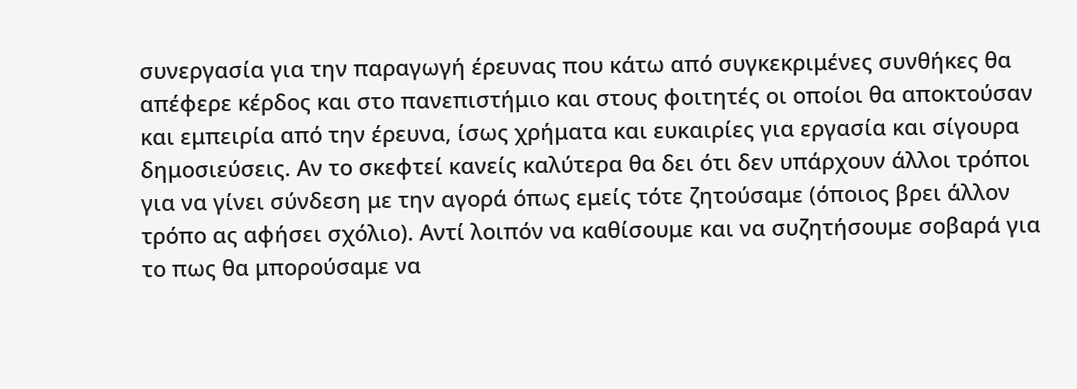συνεργασία για την παραγωγή έρευνας που κάτω από συγκεκριμένες συνθήκες θα απέφερε κέρδος και στο πανεπιστήμιο και στους φοιτητές οι οποίοι θα αποκτούσαν και εμπειρία από την έρευνα, ίσως χρήματα και ευκαιρίες για εργασία και σίγουρα δημοσιεύσεις. Αν το σκεφτεί κανείς καλύτερα θα δει ότι δεν υπάρχουν άλλοι τρόποι για να γίνει σύνδεση με την αγορά όπως εμείς τότε ζητούσαμε (όποιος βρει άλλον τρόπο ας αφήσει σχόλιο). Αντί λοιπόν να καθίσουμε και να συζητήσουμε σοβαρά για το πως θα μπορούσαμε να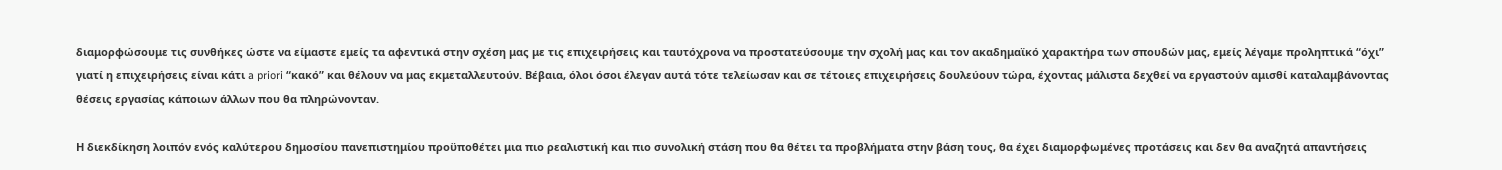διαμορφώσουμε τις συνθήκες ώστε να είμαστε εμείς τα αφεντικά στην σχέση μας με τις επιχειρήσεις και ταυτόχρονα να προστατεύσουμε την σχολή μας και τον ακαδημαϊκό χαρακτήρα των σπουδών μας, εμείς λέγαμε προληπτικά “όχι” γιατί η επιχειρήσεις είναι κάτι a priori “κακό” και θέλουν να μας εκμεταλλευτούν. Βέβαια, όλοι όσοι έλεγαν αυτά τότε τελείωσαν και σε τέτοιες επιχειρήσεις δουλεύουν τώρα, έχοντας μάλιστα δεχθεί να εργαστούν αμισθί καταλαμβάνοντας θέσεις εργασίας κάποιων άλλων που θα πληρώνονταν.

Η διεκδίκηση λοιπόν ενός καλύτερου δημοσίου πανεπιστημίου προϋποθέτει μια πιο ρεαλιστική και πιο συνολική στάση που θα θέτει τα προβλήματα στην βάση τους, θα έχει διαμορφωμένες προτάσεις και δεν θα αναζητά απαντήσεις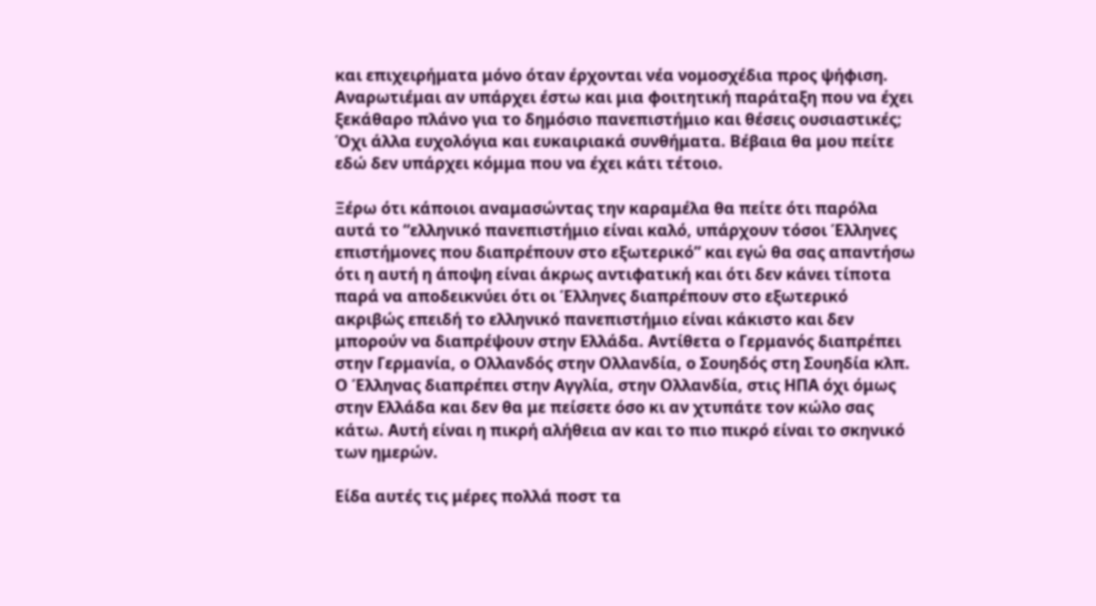και επιχειρήματα μόνο όταν έρχονται νέα νομοσχέδια προς ψήφιση. Αναρωτιέμαι αν υπάρχει έστω και μια φοιτητική παράταξη που να έχει ξεκάθαρο πλάνο για το δημόσιο πανεπιστήμιο και θέσεις ουσιαστικές; Όχι άλλα ευχολόγια και ευκαιριακά συνθήματα. Βέβαια θα μου πείτε εδώ δεν υπάρχει κόμμα που να έχει κάτι τέτοιο.

Ξέρω ότι κάποιοι αναμασώντας την καραμέλα θα πείτε ότι παρόλα αυτά το “ελληνικό πανεπιστήμιο είναι καλό, υπάρχουν τόσοι Έλληνες επιστήμονες που διαπρέπουν στο εξωτερικό” και εγώ θα σας απαντήσω ότι η αυτή η άποψη είναι άκρως αντιφατική και ότι δεν κάνει τίποτα παρά να αποδεικνύει ότι οι Έλληνες διαπρέπουν στο εξωτερικό ακριβώς επειδή το ελληνικό πανεπιστήμιο είναι κάκιστο και δεν μπορούν να διαπρέψουν στην Ελλάδα. Αντίθετα ο Γερμανός διαπρέπει στην Γερμανία, ο Ολλανδός στην Ολλανδία, ο Σουηδός στη Σουηδία κλπ. Ο Έλληνας διαπρέπει στην Αγγλία, στην Ολλανδία, στις ΗΠΑ όχι όμως στην Ελλάδα και δεν θα με πείσετε όσο κι αν χτυπάτε τον κώλο σας κάτω. Αυτή είναι η πικρή αλήθεια αν και το πιο πικρό είναι το σκηνικό των ημερών.

Είδα αυτές τις μέρες πολλά ποστ τα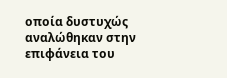οποία δυστυχώς αναλώθηκαν στην επιφάνεια του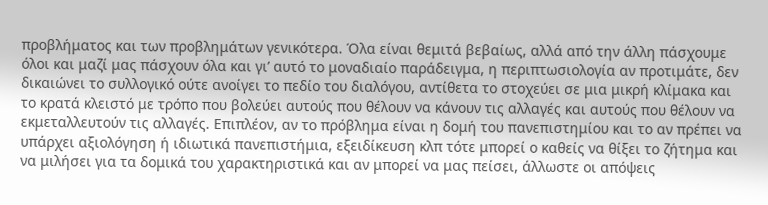προβλήματος και των προβλημάτων γενικότερα. Όλα είναι θεμιτά βεβαίως, αλλά από την άλλη πάσχουμε όλοι και μαζί μας πάσχουν όλα και γι’ αυτό το μοναδιαίο παράδειγμα, η περιπτωσιολογία αν προτιμάτε, δεν δικαιώνει το συλλογικό ούτε ανοίγει το πεδίο του διαλόγου, αντίθετα το στοχεύει σε μια μικρή κλίμακα και το κρατά κλειστό με τρόπο που βολεύει αυτούς που θέλουν να κάνουν τις αλλαγές και αυτούς που θέλουν να εκμεταλλευτούν τις αλλαγές. Επιπλέον, αν το πρόβλημα είναι η δομή του πανεπιστημίου και το αν πρέπει να υπάρχει αξιολόγηση ή ιδιωτικά πανεπιστήμια, εξειδίκευση κλπ τότε μπορεί ο καθείς να θίξει το ζήτημα και να μιλήσει για τα δομικά του χαρακτηριστικά και αν μπορεί να μας πείσει, άλλωστε οι απόψεις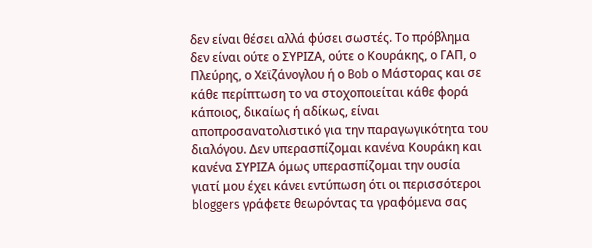δεν είναι θέσει αλλά φύσει σωστές. Το πρόβλημα δεν είναι ούτε ο ΣΥΡΙΖΑ, ούτε ο Κουράκης, ο ΓΑΠ, ο Πλεύρης, ο Χεϊζάνογλου ή ο Bob ο Μάστορας και σε κάθε περίπτωση το να στοχοποιείται κάθε φορά κάποιος, δικαίως ή αδίκως, είναι αποπροσανατολιστικό για την παραγωγικότητα του διαλόγου. Δεν υπερασπίζομαι κανένα Κουράκη και κανένα ΣΥΡΙΖΑ όμως υπερασπίζομαι την ουσία γιατί μου έχει κάνει εντύπωση ότι οι περισσότεροι bloggers γράφετε θεωρόντας τα γραφόμενα σας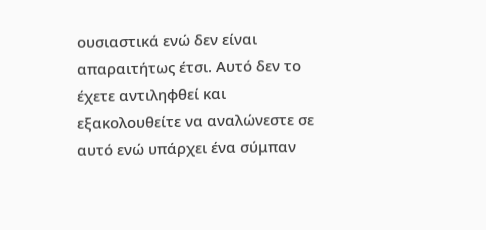ουσιαστικά ενώ δεν είναι απαραιτήτως έτσι. Αυτό δεν το έχετε αντιληφθεί και εξακολουθείτε να αναλώνεστε σε αυτό ενώ υπάρχει ένα σύμπαν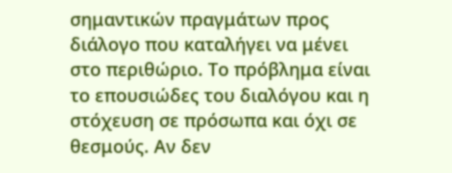σημαντικών πραγμάτων προς διάλογο που καταλήγει να μένει στο περιθώριο. Το πρόβλημα είναι το επουσιώδες του διαλόγου και η στόχευση σε πρόσωπα και όχι σε θεσμούς. Αν δεν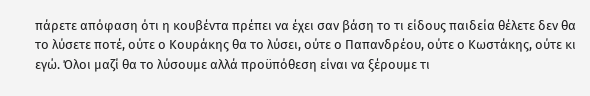πάρετε απόφαση ότι η κουβέντα πρέπει να έχει σαν βάση το τι είδους παιδεία θέλετε δεν θα το λύσετε ποτέ, ούτε ο Κουράκης θα το λύσει, ούτε ο Παπανδρέου, ούτε ο Κωστάκης, ούτε κι εγώ. Όλοι μαζί θα το λύσουμε αλλά προϋπόθεση είναι να ξέρουμε τι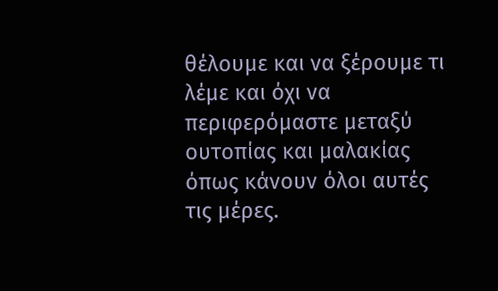θέλουμε και να ξέρουμε τι λέμε και όχι να περιφερόμαστε μεταξύ ουτοπίας και μαλακίας όπως κάνουν όλοι αυτές τις μέρες.